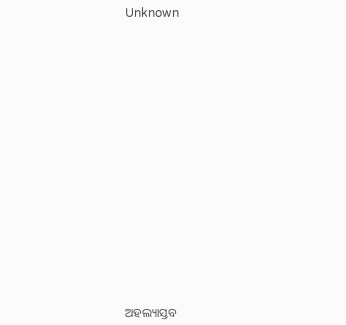Unknown



















ଅହଲ୍ୟାସ୍ତବ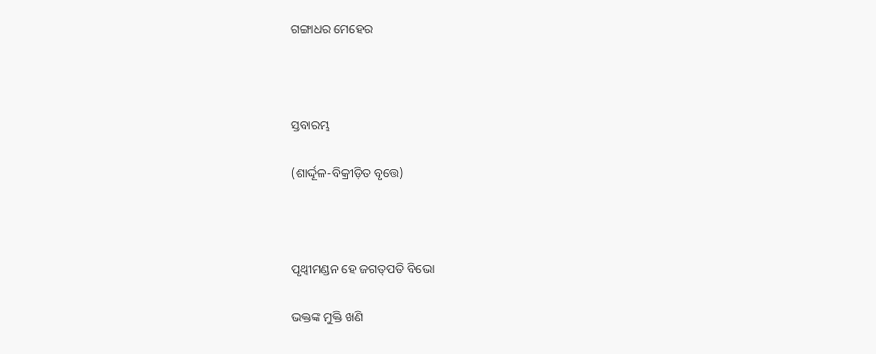ଗଙ୍ଗାଧର ମେହେର



ସ୍ତବାରମ୍ଭ

(ଶାର୍ଦ୍ଦୂଳ-ବିକ୍ରୀଡ଼ିତ ବୃତ୍ତେ)



ପୃଥ୍ୱୀମଣ୍ଡନ ହେ ଜଗତ୍‌ପତି ବିଭୋ

ଭକ୍ତଙ୍କ ମୁକ୍ତି ଖଣି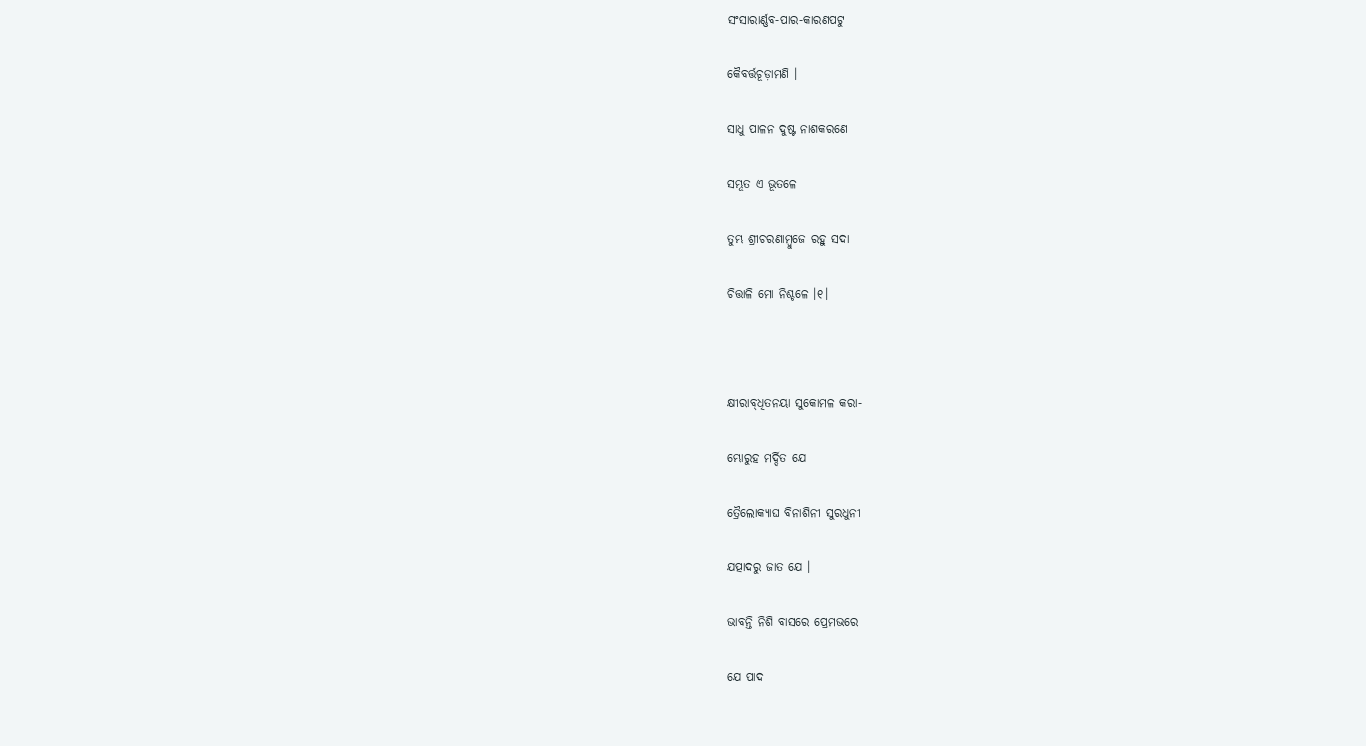ସଂସାରାର୍ଣ୍ଣବ-ପାର-କାରଣପଟୁ

କୈବର୍ତ୍ତଚୂଡ଼ାମଣି ।

ସାଧୁ ପାଳନ ଦୁଷ୍ଟ ନାଶକରଣେ

ସମ୍ଭୂତ ଏ ଭୂତଳେ

ତୁମ୍ଭ ଶ୍ରୀଚରଣାମ୍ବୁଜେ ରହୁ ସଦା

ଚିତ୍ତାଳି ମୋ ନିଶ୍ଚଳେ ।୧।



କ୍ଷୀରାବ୍‌ଧିତନୟା ସୁକୋମଳ କରା-

ମ୍ଭୋରୁହ ମର୍ଦ୍ଦିତ ଯେ

ତ୍ରୈଲୋକ୍ୟାଘ ବିନାଶିନୀ ସୁରଧୁନୀ

ଯତ୍ପାଦରୁ ଜାତ ଯେ ।

ଭାବନ୍ତି ନିଶି ବାସରେ ପ୍ରେମଭରେ

ଯେ ପାଦ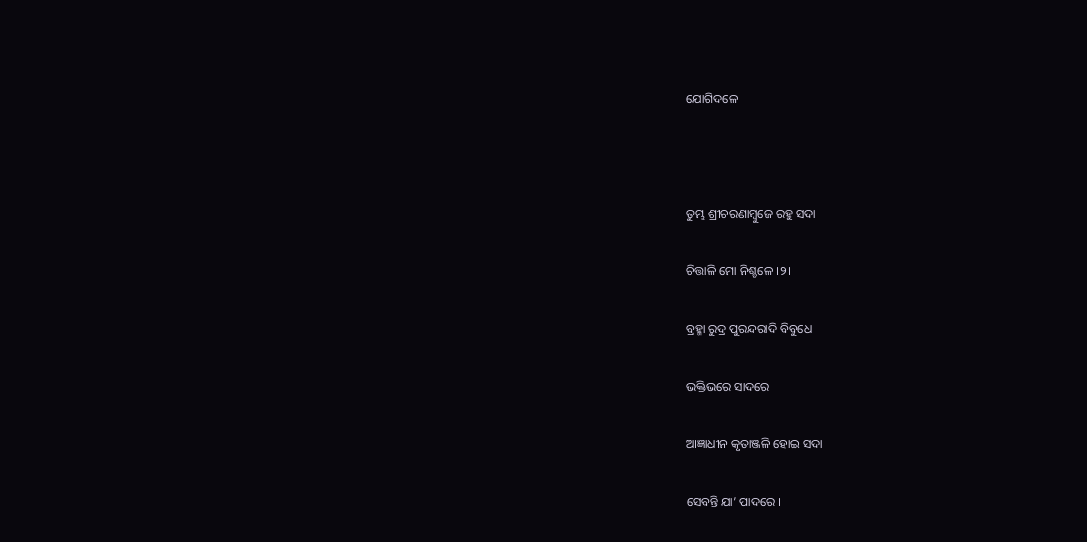ଯୋଗିଦଳେ



ତୁମ୍ଭ ଶ୍ରୀଚରଣାମ୍ବୁଜେ ରହୁ ସଦା

ଚିତ୍ତାଳି ମୋ ନିଶ୍ଚଳେ ।୨।

ବ୍ରହ୍ମା ରୁଦ୍ର ପୁରନ୍ଦରାଦି ବିବୁଧେ

ଭକ୍ତିଭରେ ସାଦରେ

ଆଜ୍ଞାଧୀନ କୃତାଞ୍ଜଳି ହୋଇ ସଦା

ସେବନ୍ତି ଯା’ ପାଦରେ ।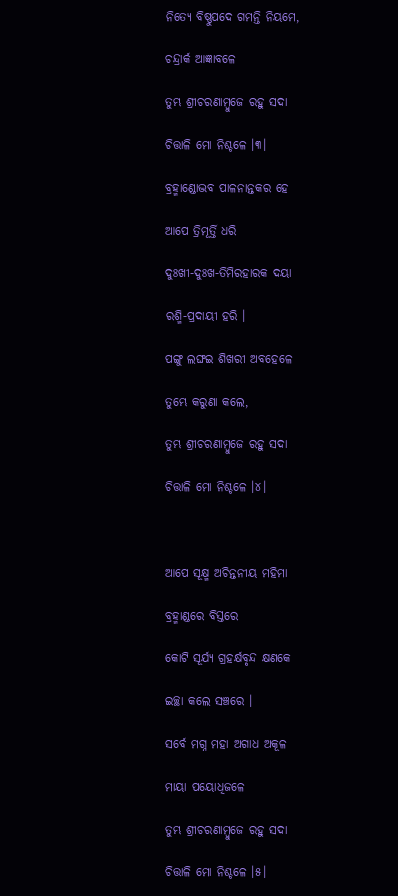ନିତ୍ୟେ ବିଷ୍ଣୁପଦେ ଗମନ୍ତି ନିୟମେ,

ଚନ୍ଦ୍ରାର୍କ ଆଜ୍ଞାବଳେ

ତୁମ୍ଭ ଶ୍ରୀଚରଣାମ୍ବୁଜେ ରହୁ ସଦା

ଚିତ୍ତାଳି ମୋ ନିଶ୍ଚଳେ ।୩।

ବ୍ରହ୍ମାଣ୍ଡୋଦ୍ଭବ ପାଳନାନ୍ତକର ହେ

ଆପେ ତ୍ରିମୂର୍ତ୍ତି ଧରି

ଦୁଃଖୀ-ଦୁଃଖ-ତିମିରହାରକ ଦୟା

ରଶ୍ମି-ପ୍ରଦାୟୀ ହରି ।

ପଙ୍ଗୁ ଲଙ୍ଘଇ ଶିଖରୀ ଅବହେଳେ

ତୁମ୍ଭେ କରୁଣା କଲେ,

ତୁମ୍ଭ ଶ୍ରୀଚରଣାମ୍ବୁଜେ ରହୁ ସଦା

ଚିତ୍ତାଳି ମୋ ନିଶ୍ଚଳେ ।୪।



ଆପେ ସୂକ୍ଷ୍ମ ଅଚିନ୍ତନୀୟ ମହିମା

ବ୍ରହ୍ମାଣ୍ଡରେ ବିସ୍ତରେ

କୋଟି ସୂର୍ଯ୍ୟ ଗ୍ରହର୍କ୍ଷବୃନ୍ଦ କ୍ଷଣକେ

ଇଚ୍ଛା କଲେ ସଞ୍ଚରେ ।

ସର୍ବେ ମଗ୍ନ ମହା ଅଗାଧ ଅକୂଳ

ମାୟା ପୟୋଧିଜଳେ

ତୁମ୍ଭ ଶ୍ରୀଚରଣାମ୍ବୁଜେ ରହୁ ସଦା

ଚିତ୍ତାଳି ମୋ ନିଶ୍ଚଳେ ।୫।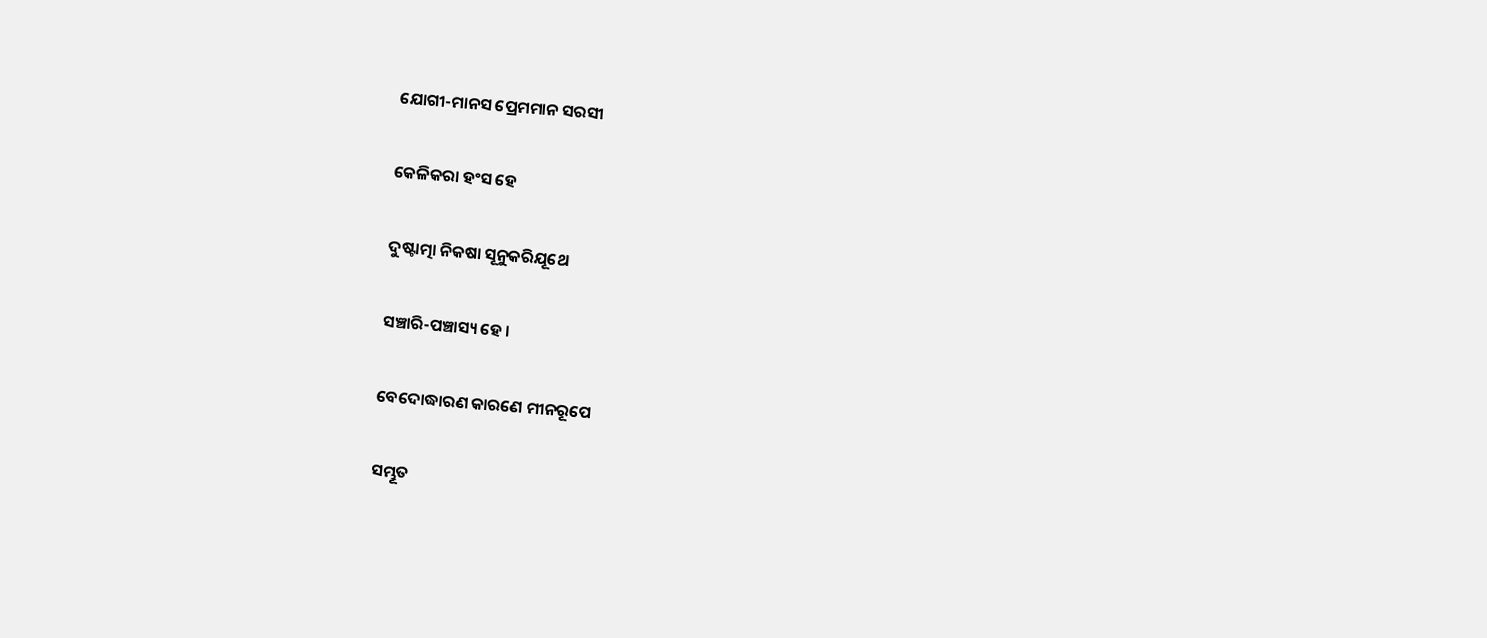ଯୋଗୀ-ମାନସ ପ୍ରେମମାନ ସରସୀ

କେଳିକରା ହଂସ ହେ

ଦୁଷ୍ଟାତ୍ମା ନିକଷା ସୂନୁକରିଯୂଥେ

ସଞ୍ଚାରି-ପଞ୍ଚାସ୍ୟ ହେ ।

ବେଦୋଦ୍ଧାରଣ କାରଣେ ମୀନରୂପେ

ସମ୍ଭୂତ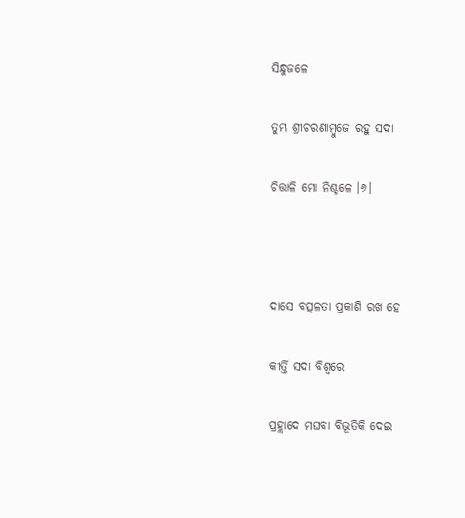ସିନ୍ଧୁଜଳେ

ତୁମ୍ଭ ଶ୍ରୀଚରଣାମ୍ବୁଜେ ରହୁ ସଦା

ଚିତ୍ତାଳି ମୋ ନିଶ୍ଚଳେ ।୬।



ଦାସେ ବତ୍ସଳତା ପ୍ରକାଶି ରଖ ହେ

କୀର୍ତ୍ତି ସଦା ବିଶ୍ୱରେ

ପ୍ରହ୍ଲାଦେ ମଘବା ବିଭୂତିକି ଦେଇ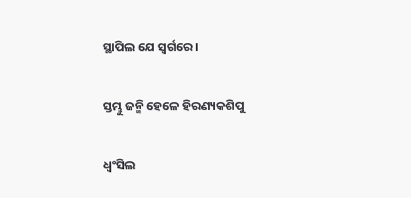ସ୍ଥାପିଲ ଯେ ସ୍ୱର୍ଗରେ ।

ସ୍ତମ୍ଭୁ ଜନ୍ମି ହେଳେ ହିରଣ୍ୟକଶିପୁ

ଧ୍ୱଂସିଲ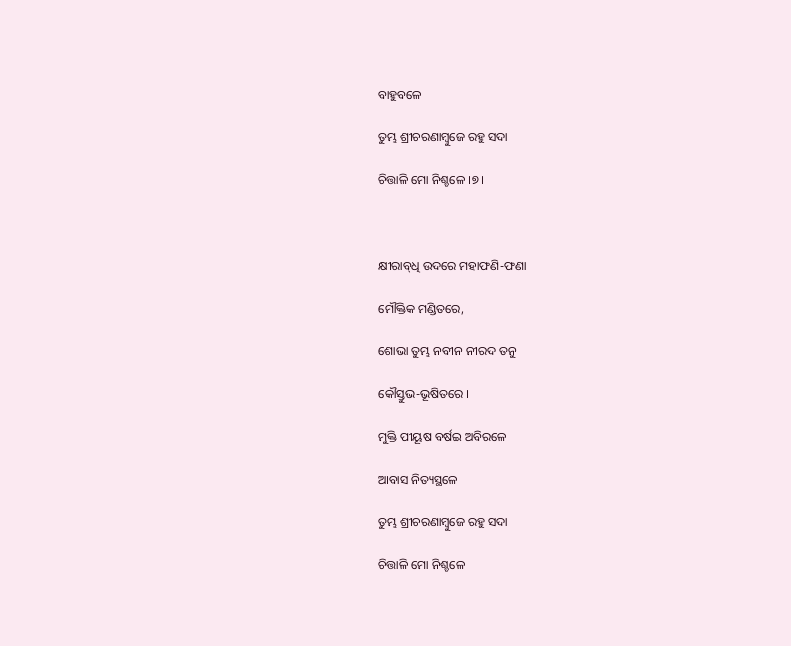ବାହୁବଳେ

ତୁମ୍ଭ ଶ୍ରୀଚରଣାମ୍ବୁଜେ ରହୁ ସଦା

ଚିତ୍ତାଳି ମୋ ନିଶ୍ଚଳେ ।୭।



କ୍ଷୀରାବ୍‌ଧି ଉଦରେ ମହାଫଣି-ଫଣା

ମୌକ୍ତିକ ମଣ୍ଡିତରେ,

ଶୋଭା ତୁମ୍ଭ ନବୀନ ନୀରଦ ତନୁ

କୌସ୍ତୁଭ-ଭୂଷିତରେ ।

ମୁକ୍ତି ପୀୟୂଷ ବର୍ଷଇ ଅବିରଳେ

ଆବାସ ନିତ୍ୟସ୍ଥଳେ

ତୁମ୍ଭ ଶ୍ରୀଚରଣାମ୍ବୁଜେ ରହୁ ସଦା

ଚିତ୍ତାଳି ମୋ ନିଶ୍ଚଳେ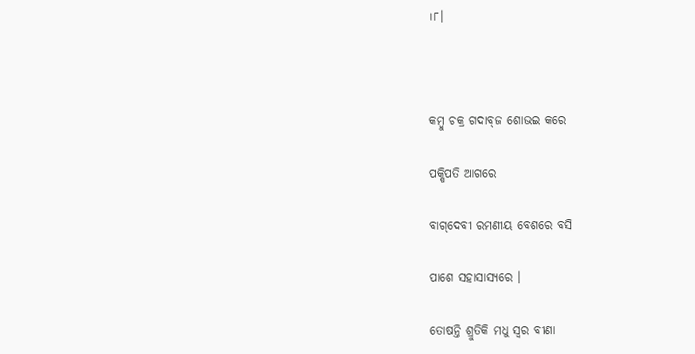।୮।



କମ୍ବୁ ଚକ୍ର ଗଦାବ୍‌ଜ ଶୋଭଇ କରେ

ପକ୍ଷିପତି ଆଗରେ

ବାଗ୍‌ଦେବୀ ରମଣୀୟ ବେଶରେ ବସି

ପାଶେ ସହାସାସ୍ୟରେ ।

ତୋଷନ୍ତି ଶ୍ରୁତିକି ମଧୁ ସ୍ୱର ବୀଣା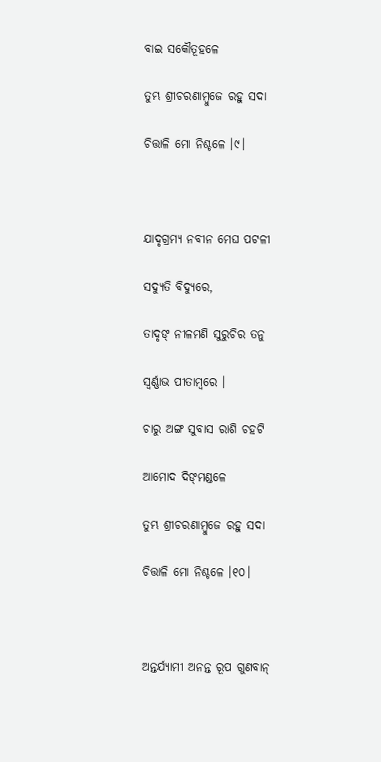ବାଇ ସକୌତୂହଳେ

ତୁମ୍ଭ ଶ୍ରୀଚରଣାମ୍ବୁଜେ ରହୁ ସଦା

ଚିତ୍ତାଳି ମୋ ନିଶ୍ଚଳେ ।୯।



ଯାଦୃଗ୍ରମ୍ୟ ନବୀନ ମେଘ ପଟଳୀ

ସଦ୍ୟୁତି ବିଦ୍ୟୁରେ,

ତାଦୃଙ୍ ନୀଳମଣି ସୁରୁଚିର ତନୁ

ସ୍ୱର୍ଣ୍ଣାଭ ପୀତାମ୍ବରେ ।

ଚାରୁ ଅଙ୍ଗ ସୁବାସ ରାଶି ଚହଟି

ଆମୋଦ ଦିଙ୍‌ମଣ୍ଡଳେ

ତୁମ୍ଭ ଶ୍ରୀଚରଣାମ୍ବୁଜେ ରହୁ ସଦା

ଚିତ୍ତାଳି ମୋ ନିଶ୍ଚଳେ ।୧୦।



ଅନ୍ତର୍ଯ୍ୟାମୀ ଅନନ୍ତ ରୂପ ଗୁଣବାନ୍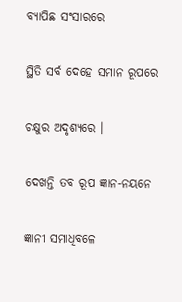ବ୍ୟାପିଛ ସଂସାରରେ

ସ୍ଥିତି ସର୍ବ ଦେହେ ସମାନ ରୂପରେ

ଚକ୍ଷୁର ଅଦୃଶ୍ୟରେ ।

ଦେଖନ୍ତି ତବ ରୂପ ଜ୍ଞାନ-ନୟନେ

ଜ୍ଞାନୀ ସମାଧିବଳେ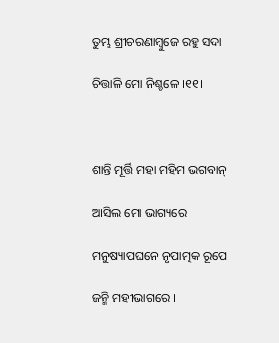ତୁମ୍ଭ ଶ୍ରୀଚରଣାମ୍ବୁଜେ ରହୁ ସଦା

ଚିତ୍ତାଳି ମୋ ନିଶ୍ଚଳେ ।୧୧।



ଶାନ୍ତି ମୂର୍ତ୍ତି ମହା ମହିମ ଭଗବାନ୍

ଆସିଲ ମୋ ଭାଗ୍ୟରେ

ମନୁଷ୍ୟାପଘନେ ନୃପାତ୍ମକ ରୂପେ

ଜନ୍ମି ମହୀଭାଗରେ ।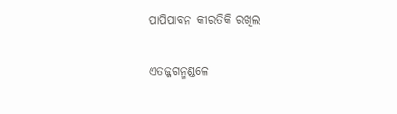ପାପିପାବନ କୀରତିକି ରଖିଲ

ଏତଜ୍ଜଗନ୍ମଣ୍ଡଳେ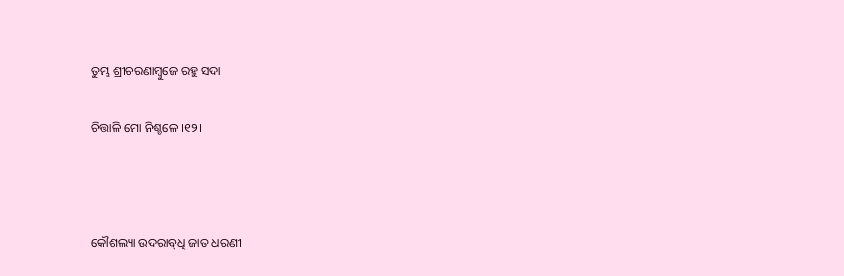ତୁମ୍ଭ ଶ୍ରୀଚରଣାମ୍ବୁଜେ ରହୁ ସଦା

ଚିତ୍ତାଳି ମୋ ନିଶ୍ଚଳେ ।୧୨।



କୌଶଲ୍ୟା ଉଦରାବ୍‌ଧି ଜାତ ଧରଣୀ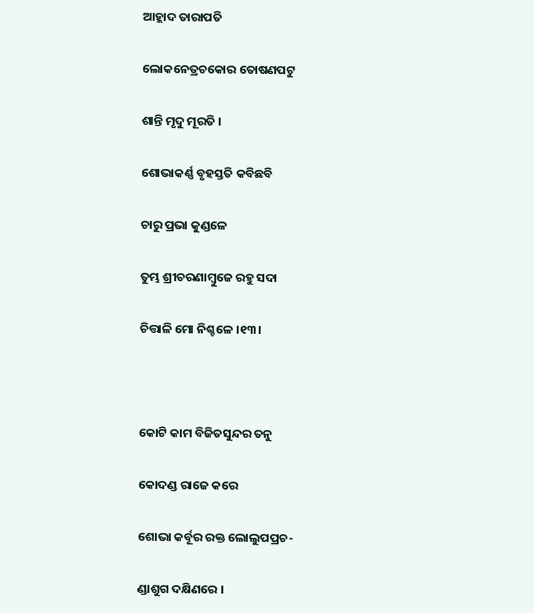ଆହ୍ଲାଦ ତାରାପତି

ଲୋକନେତ୍ରଚକୋର ତୋଷଣପଟୁ

ଶାନ୍ତି ମୃଦୁ ମୂରତି ।

ଶୋଭାକର୍ଣ୍ଣ ବୃହସ୍ତତି କବିଛବି

ଚାରୁ ପ୍ରଭା କୁଣ୍ଡଳେ

ତୁମ୍ଭ ଶ୍ରୀଚରଣାମ୍ବୁଜେ ରହୁ ସଦା

ଚିତ୍ତାଳି ମୋ ନିଶ୍ଚଳେ ।୧୩।



କୋଟି କାମ ବିଜିତସୁନ୍ଦର ତନୁ

କୋଦଣ୍ଡ ରାଜେ କରେ

ଶୋଭା କର୍ବୂର ରକ୍ତ ଲୋଲୁପପ୍ରଚ-

ଣ୍ଡାଶୁଗ ଦକ୍ଷିଣରେ ।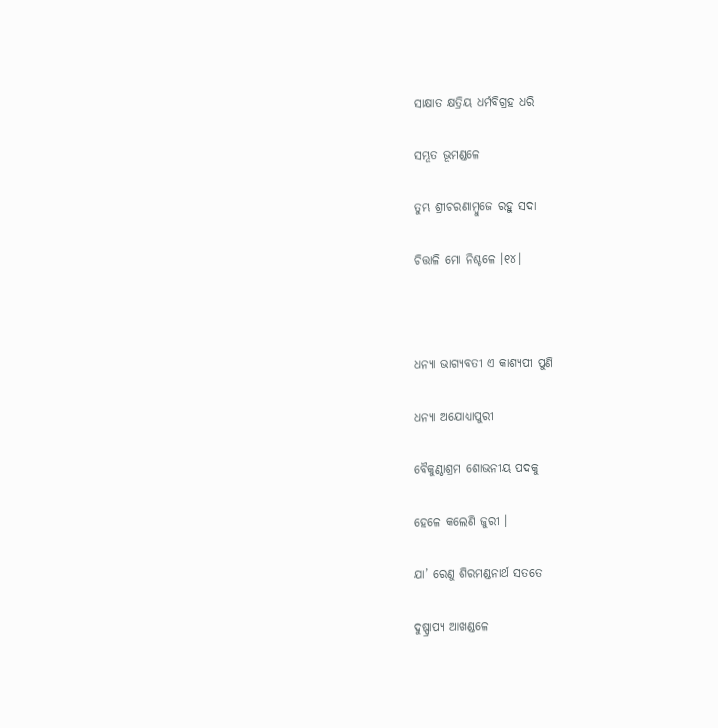ସାକ୍ଷାତ କ୍ଷତ୍ରିୟ ଧର୍ମବିଗ୍ରହ ଧରି

ସମ୍ଭୂତ ଭୂମଣ୍ଡଳେ

ତୁମ୍ଭ ଶ୍ରୀଚରଣାମ୍ବୁଜେ ରହୁ ସଦା

ଚିତ୍ତାଳି ମୋ ନିଶ୍ଚଳେ ।୧୪।



ଧନ୍ୟା ଭାଗ୍ୟବତୀ ଏ କାଶ୍ୟପୀ ପୁଣି

ଧନ୍ୟା ଅଯୋଧ୍ୟାପୁରୀ

ବୈକୁଣ୍ଠାଶ୍ରମ ଶୋଭନୀୟ ପଦକୁ

ହେଳେ କଲେଣି ଜୁରୀ ।

ଯା’ ରେଣୁ ଶିରମଣ୍ଡନାର୍ଥ ସତତେ

ଦୁଷ୍ପ୍ରାପ୍ୟ ଆଖଣ୍ଡଳେ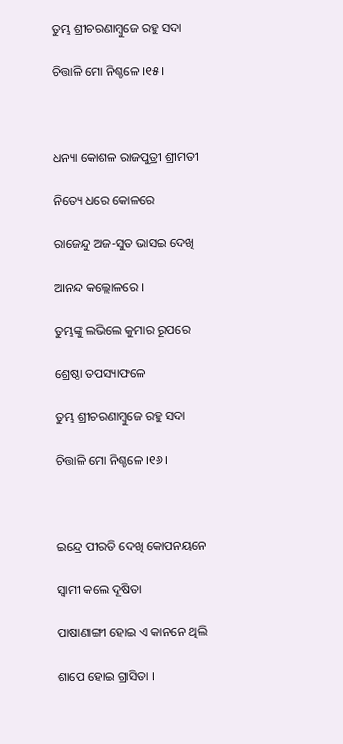ତୁମ୍ଭ ଶ୍ରୀଚରଣାମ୍ବୁଜେ ରହୁ ସଦା

ଚିତ୍ତାଳି ମୋ ନିଶ୍ଚଳେ ।୧୫।



ଧନ୍ୟା କୋଶଳ ରାଜପୁତ୍ରୀ ଶ୍ରୀମତୀ

ନିତ୍ୟେ ଧରେ କୋଳରେ

ରାଜେନ୍ଦୁ ଅଜ-ସୁତ ଭାସଇ ଦେଖି

ଆନନ୍ଦ କଲ୍ଲୋଳରେ ।

ତୁମ୍ଭଙ୍କୁ ଲଭିଲେ କୁମାର ରୂପରେ

ଶ୍ରେଷ୍ଠା ତପସ୍ୟାଫଳେ

ତୁମ୍ଭ ଶ୍ରୀଚରଣାମ୍ବୁଜେ ରହୁ ସଦା

ଚିତ୍ତାଳି ମୋ ନିଶ୍ଚଳେ ।୧୬।



ଇନ୍ଦ୍ରେ ପୀରତି ଦେଖି କୋପନୟନେ

ସ୍ୱାମୀ କଲେ ଦୂଷିତା

ପାଷାଣାଙ୍ଗୀ ହୋଇ ଏ କାନନେ ଥିଲି

ଶାପେ ହୋଇ ଗ୍ରାସିତା ।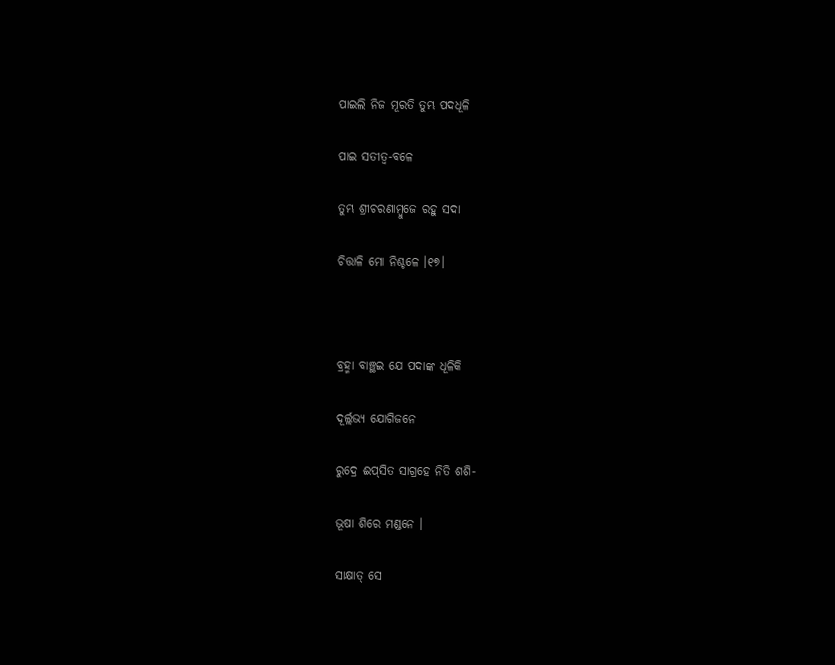ପାଇଲି ନିଜ ମୂରତି ତୁମ୍ଭ ପଦଧୂଳି

ପାଇ ସତୀତ୍ୱ-ବଳେ

ତୁମ୍ଭ ଶ୍ରୀଚରଣାମ୍ବୁଜେ ରହୁ ସଦା

ଚିତ୍ତାଳି ମୋ ନିଶ୍ଚଳେ ।୧୭।



ବ୍ରହ୍ମା ବାଞ୍ଛଇ ଯେ ପଦାଙ୍କ ଧୂଳିକି

ଦୂର୍ଲ୍ଲଭ୍ୟ ଯୋଗିଜନେ

ରୁଦ୍ରେ ଈପ୍‌ସିତ ସାଗ୍ରହେ ନିତି ଶଶି-

ଭୂଷା ଶିରେ ମଣ୍ଡନେ ।

ସାକ୍ଷାତ୍ ସେ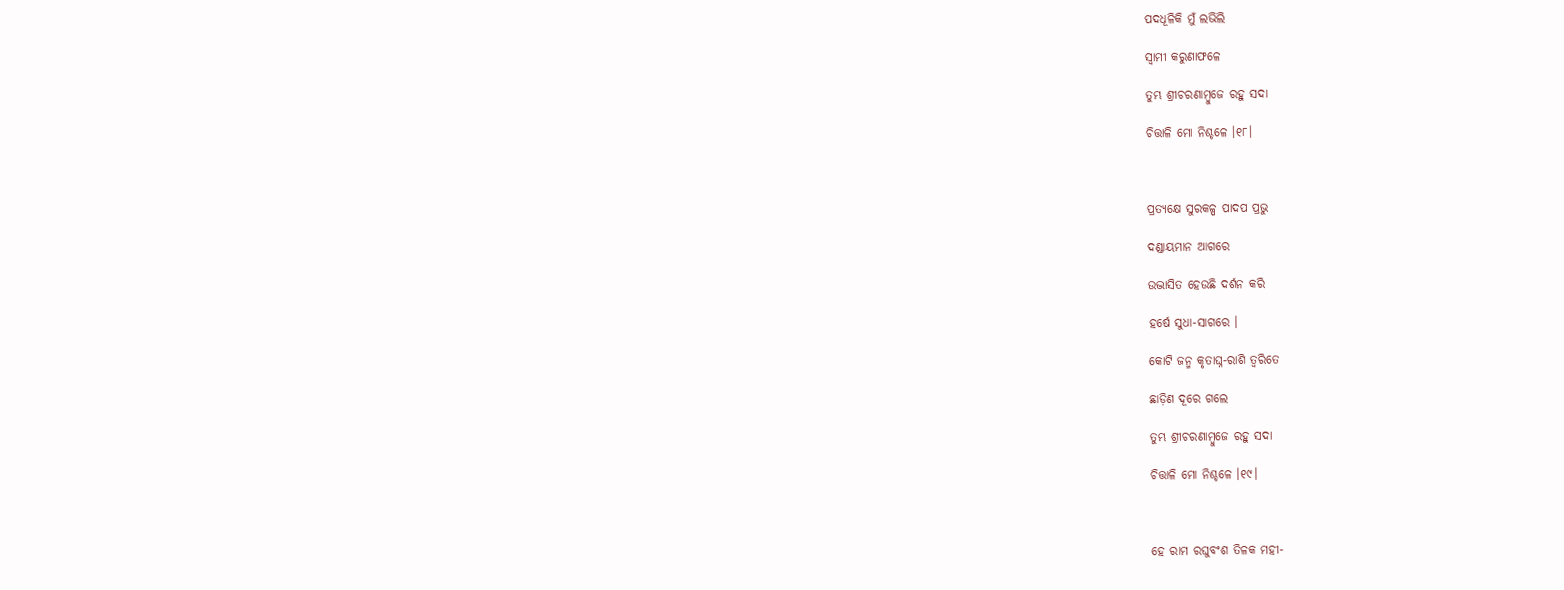ପଦଧୂଳିକି ମୁଁ ଲଭିଲି

ସ୍ୱାମୀ କରୁଣାଫଳେ

ତୁମ୍ଭ ଶ୍ରୀଚରଣାମ୍ବୁଜେ ରହୁ ସଦା

ଚିତ୍ତାଳି ମୋ ନିଶ୍ଚଳେ ।୧୮।



ପ୍ରତ୍ୟକ୍ଷେ ସୁରକଳ୍ପ ପାଦପ ପ୍ରଭୁ

ଦଣ୍ଡାୟମାନ ଆଗରେ

ଉଦ୍ଭାସିତ ହେଉଛି ଦର୍ଶନ କରି

ହର୍ଷେ ସୁଧା-ସାଗରେ ।

କୋଟି ଜନ୍ମ କୃତାଘ୍ନ-ରାଶି ତ୍ୱରିତେ

ଛାଡ଼ିଣ ଦୂରେ ଗଲେ

ତୁମ୍ଭ ଶ୍ରୀଚରଣାମ୍ବୁଜେ ରହୁ ସଦା

ଚିତ୍ତାଳି ମୋ ନିଶ୍ଚଳେ ।୧୯।



ହେ ରାମ ରଘୁବଂଶ ତିଳକ ମହୀ-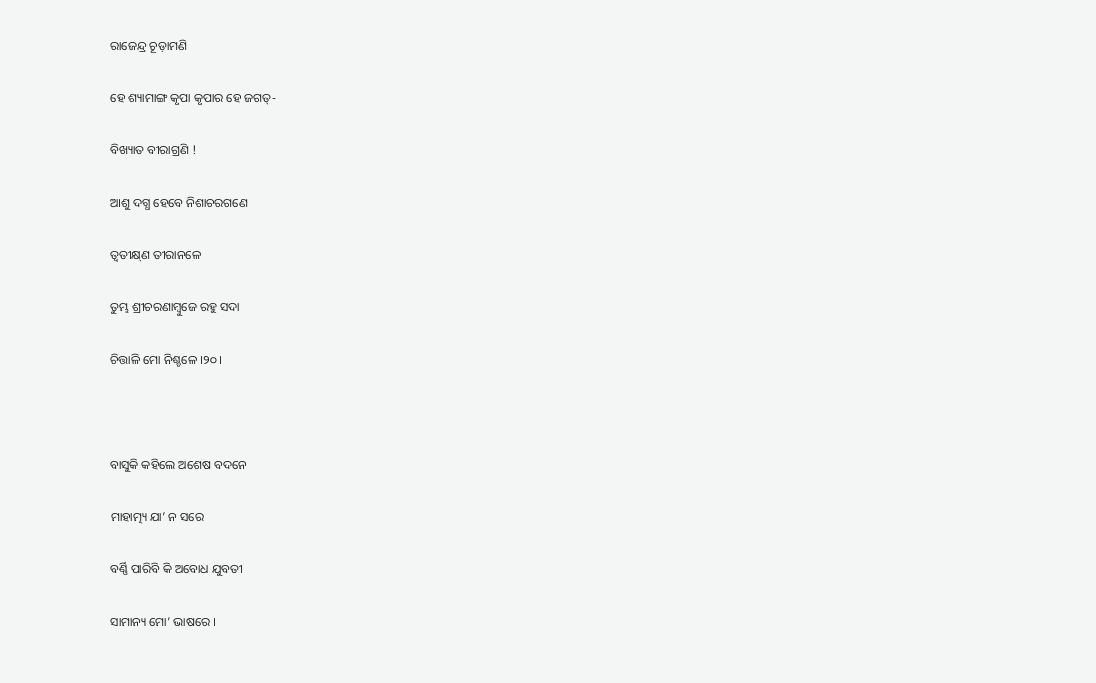ରାଜେନ୍ଦ୍ର ଚୂଡ଼ାମଣି

ହେ ଶ୍ୟାମାଙ୍ଗ କୃପା କୃପାର ହେ ଜଗତ୍-

ବିଖ୍ୟାତ ବୀରାଗ୍ରଣି !

ଆଶୁ ଦଗ୍ଧ ହେବେ ନିଶାଚରଗଣେ

ତ୍ୱତୀକ୍ଷ୍‌ଣ ତୀରାନଳେ

ତୁମ୍ଭ ଶ୍ରୀଚରଣାମ୍ବୁଜେ ରହୁ ସଦା

ଚିତ୍ତାଳି ମୋ ନିଶ୍ଚଳେ ।୨୦।



ବାସୁକି କହିଲେ ଅଶେଷ ବଦନେ

ମାହାତ୍ମ୍ୟ ଯା’ ନ ସରେ

ବର୍ଣ୍ଣି ପାରିବି କି ଅବୋଧ ଯୁବତୀ

ସାମାନ୍ୟ ମୋ’ ଭାଷରେ ।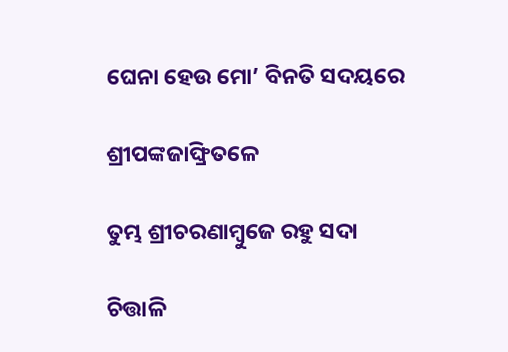ଘେନା ହେଉ ମୋ’ ବିନତି ସଦୟରେ

ଶ୍ରୀପଙ୍କଜାଙ୍ଘ୍ରିତଳେ

ତୁମ୍ଭ ଶ୍ରୀଚରଣାମ୍ବୁଜେ ରହୁ ସଦା

ଚିତ୍ତାଳି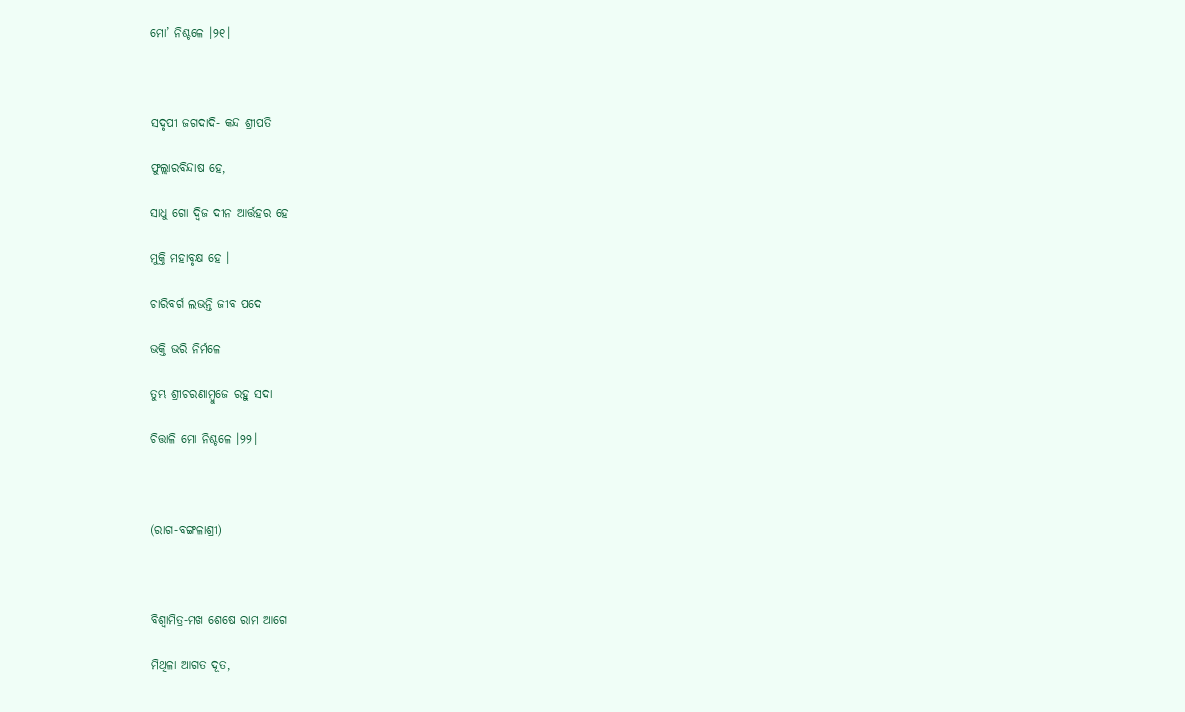ମୋ’ ନିଶ୍ଚଳେ ।୨୧।



ସଦୃପୀ ଜଗଦାଦି- କନ୍ଦ ଶ୍ରୀପତି

ଫୁଲ୍ଲାରବିନ୍ଦାଷ ହେ,

ସାଧୁ ଗୋ ଦ୍ୱିଜ ଦୀନ ଆର୍ତ୍ତହର ହେ

ମୁକ୍ତି ମହାବୃକ୍ଷ ହେ ।

ଚାରିବର୍ଗ ଲଭନ୍ତି ଜୀବ ପଦେ

ଭକ୍ତି ଭରି ନିର୍ମଳେ

ତୁମ୍ଭ ଶ୍ରୀଚରଣାମ୍ବୁଜେ ରହୁ ସଦା

ଚିତ୍ତାଳି ମୋ ନିଶ୍ଚଳେ ।୨୨।



(ରାଗ-ବଙ୍ଗଳାଶ୍ରୀ)



ବିଶ୍ୱାମିତ୍ର-ମଖ ଶେଷେ ରାମ ଆଗେ

ମିଥିଳା ଆଗତ ଦୂତ,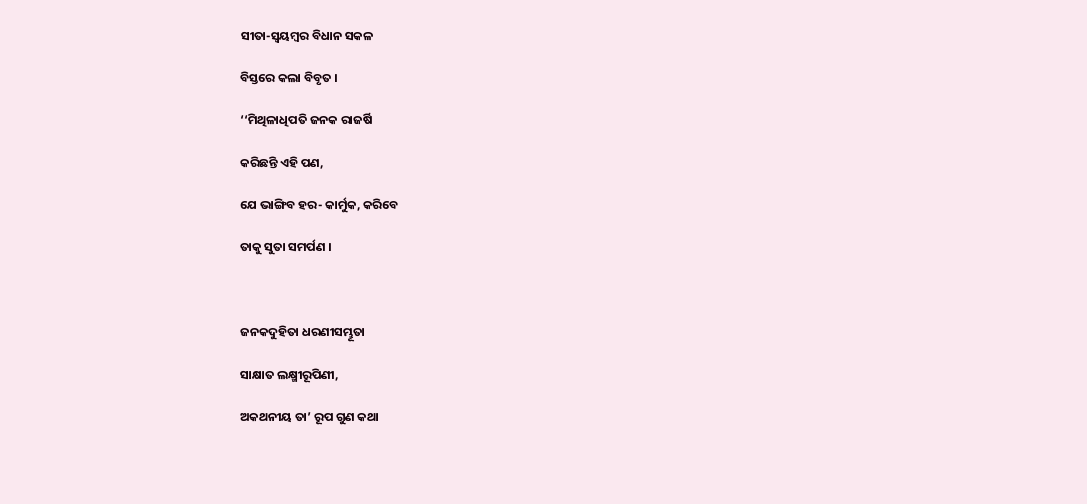ସୀତା-ସ୍ୱୟମ୍ବର ବିଧାନ ସକଳ

ବିସ୍ତରେ କଲା ବିବୃତ ।

‘‘ମିଥିଳାଧିପତି ଜନକ ରାଜର୍ଷି

କରିଛନ୍ତି ଏହି ପଣ,

ଯେ ଭାଙ୍ଗିବ ହର- କାର୍ମୁକ, କରିବେ

ତାକୁ ସୁତା ସମର୍ପଣ ।



ଜନକଦୁହିତା ଧରଣୀସମ୍ଭୂତା

ସାକ୍ଷାତ ଲକ୍ଷ୍ମୀରୂପିଣୀ,

ଅକଥନୀୟ ତା’ ରୂପ ଗୁଣ କଥା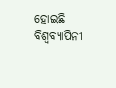ହୋଇଛି ବିଶ୍ୱବ୍ୟାପିନୀ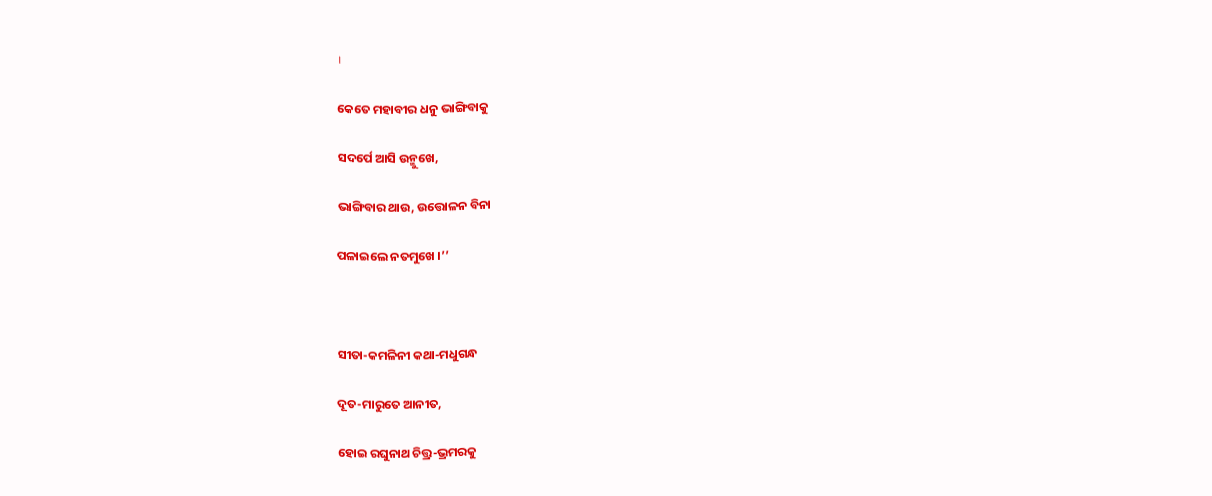।

କେତେ ମହାବୀର ଧନୁ ଭାଙ୍ଗିବାକୁ

ସଦର୍ପେ ଆସି ଉନ୍ମୁଖେ,

ଭାଙ୍ଗିବାର ଥାଉ, ଉତ୍ତୋଳନ ବିନା

ପଳାଇଲେ ନତମୁଖେ ।’’



ସୀତା-କମଳିନୀ କଥା-ମଧୁଗନ୍ଧ

ଦୂତ-ମାରୁତେ ଆନୀତ,

ହୋଇ ରଘୁନାଥ ଚିତ୍ତ୍ର-ଭ୍ରମରକୁ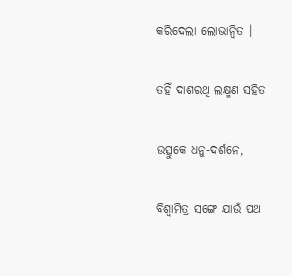କରିଦେଲା ଲୋଭାନ୍ୱିତ ।

ତହିଁ ଦାଶରଥି ଲକ୍ଷ୍ମଣ ସହିତ

ଉତ୍ସୁକେ ଧନୁ-ଦର୍ଶନେ,

ବିଶ୍ୱାମିତ୍ର ସଙ୍ଗେ ଯାଉଁ ପଥ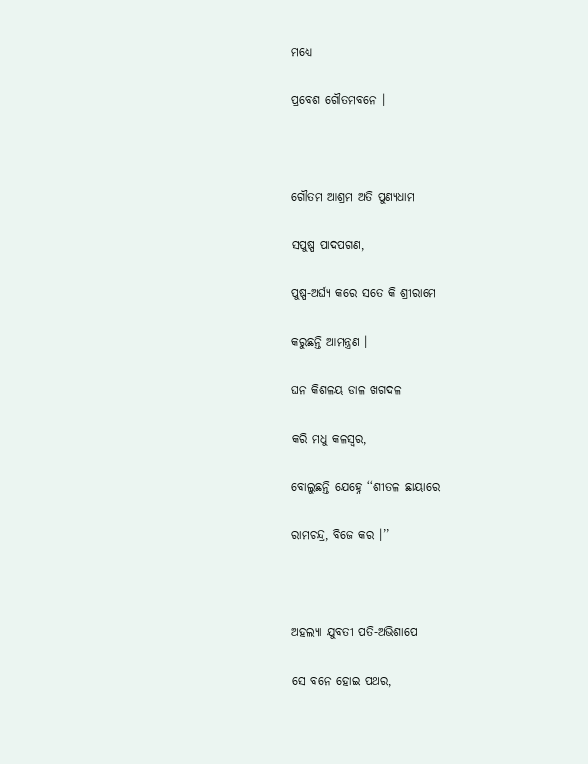ମଧ୍ୟେ

ପ୍ରବେଶ ଗୌତମବନେ ।



ଗୌତମ ଆଶ୍ରମ ଅତି ପୁଣ୍ୟଧାମ

ସପୁଷ୍ପ ପାଦପଗଣ,

ପୁଷ୍ପ-ଅର୍ଘ୍ୟ କରେ ସତେ କି ଶ୍ରୀରାମେ

କରୁଛନ୍ତି ଆମନ୍ତ୍ରଣ ।

ଘନ କିଶଳୟ ଡାଳ ଖଗଦଳ

କରି ମଧୁ କଳସ୍ୱର,

ବୋଲୁଛନ୍ତି ଯେହ୍ନେ ‘‘ଶୀତଳ ଛାୟାରେ

ରାମଚନ୍ଦ୍ର, ବିଜେ କର ।’’



ଅହଲ୍ୟା ଯୁବତୀ ପତି-ଅଭିଶାପେ

ସେ ବନେ ହୋଇ ପଥର,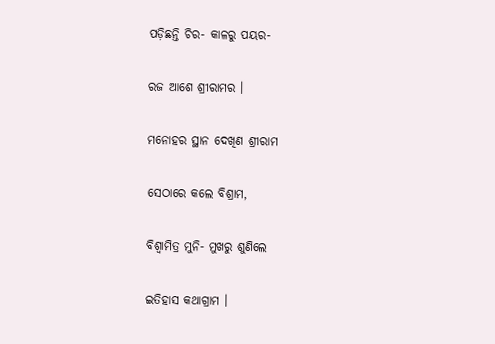ପଡ଼ିଛନ୍ତି ଚିର- କାଳରୁ ପୟର-

ରଜ ଆଶେ ଶ୍ରୀରାମର ।

ମନୋହର ସ୍ଥାନ ଦେଖିଣ ଶ୍ରୀରାମ

ସେଠାରେ କଲେ ବିଶ୍ରାମ,

ବିଶ୍ୱାମିତ୍ର ମୁନି- ମୁଖରୁ ଶୁଣିଲେ

ଇତିହାସ କଥାଗ୍ରାମ ।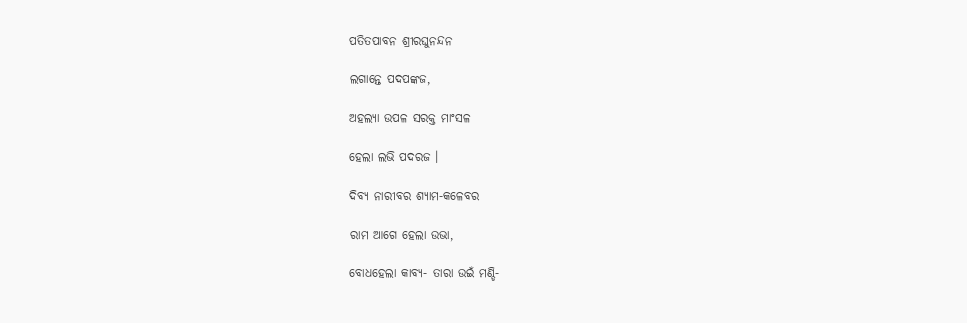ପତିତପାବନ ଶ୍ରୀରଘୁନନ୍ଦନ

ଲଗାନ୍ତେ ପଦପଙ୍କଜ,

ଅହଲ୍ୟା ଉପଳ ସରକ୍ତ ମାଂସଳ

ହେଲା ଲଭି ପଦରଜ ।

ଦିବ୍ୟ ନାରୀବର ଶ୍ୟାମ-କଳେବର

ରାମ ଆଗେ ହେଲା ଉଭା,

ବୋଧହେଲା କାବ୍ୟ- ତାରା ଉଇଁ ମଣ୍ଡି-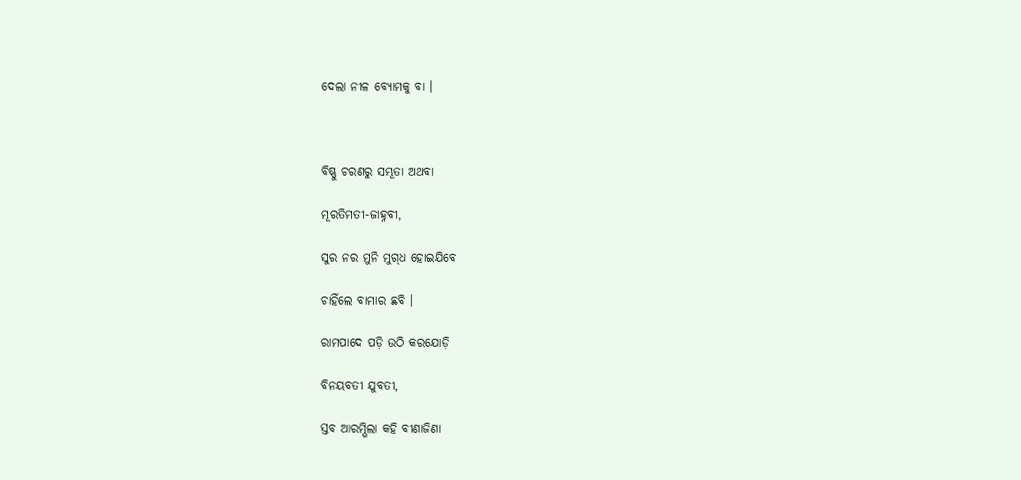ଦେଲା ନୀଳ ବ୍ୟୋମକୁ ବା ।



ବିଷ୍ଣୁ ଚରଣରୁ ସମ୍ଭୂତା ଅଥବା

ମୂରତିମତୀ-ଜାହ୍ନବୀ,

ସୁର ନର ମୁନି ମୁଗ୍‌ଧ ହୋଇଯିବେ

ଚାହିଁଲେ ବାମାର ଛବି ।

ରାମପାଦେ ପଡ଼ି ଉଠି କରଯୋଡ଼ି

ବିନୟବତୀ ଯୁବତୀ,

ସ୍ତବ ଆରମ୍ଭିଲା କହି ବୀଣାଜିଣା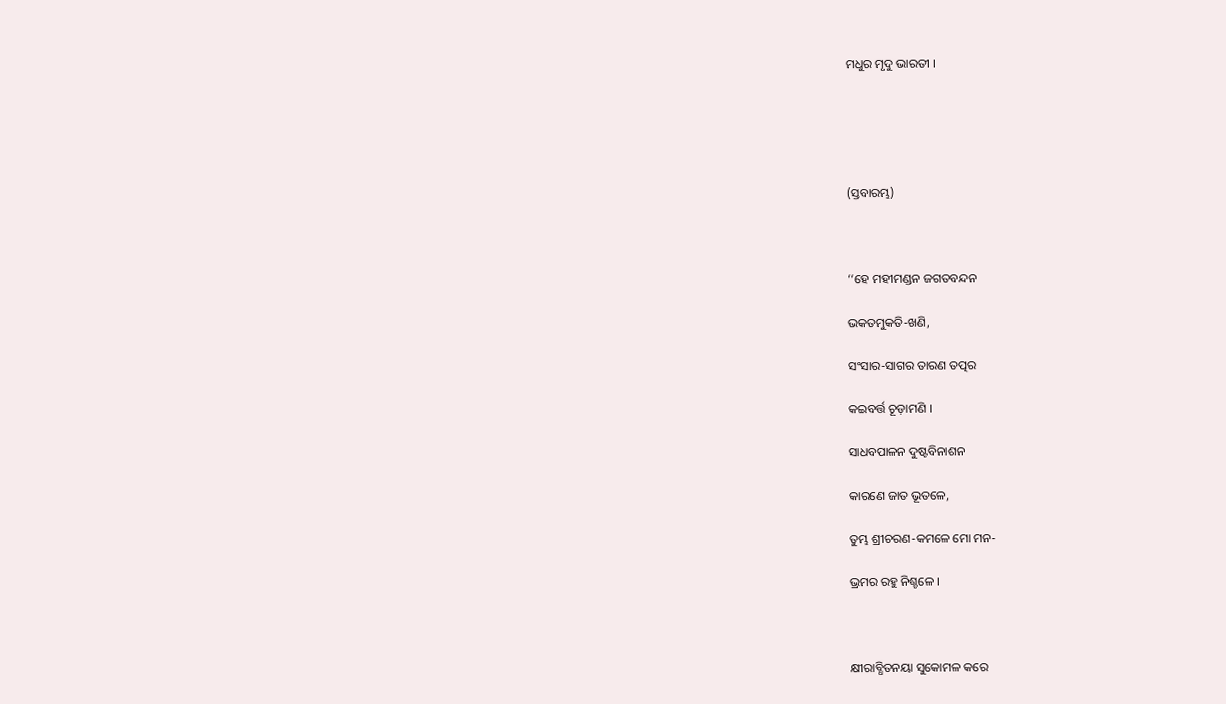ମଧୁର ମୃଦୁ ଭାରତୀ ।





(ସ୍ତବାରମ୍ଭ)



‘‘ହେ ମହୀମଣ୍ଡନ ଜଗତବନ୍ଦନ

ଭକତମୁକତି-ଖଣି,

ସଂସାର-ସାଗର ତାରଣ ତତ୍ପର

କଇବର୍ତ୍ତ ଚୂଡ଼ାମଣି ।

ସାଧବପାଳନ ଦୁଷ୍ଟବିନାଶନ

କାରଣେ ଜାତ ଭୂତଳେ,

ତୁମ୍ଭ ଶ୍ରୀଚରଣ-କମଳେ ମୋ ମନ-

ଭ୍ରମର ରହୁ ନିଶ୍ଚଳେ ।



କ୍ଷୀରାବ୍ଧିତନୟା ସୁକୋମଳ କରେ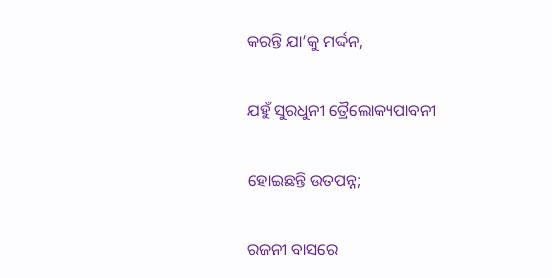କରନ୍ତି ଯା’କୁ ମର୍ଦ୍ଦନ,

ଯହୁଁ ସୁରଧୁନୀ ତ୍ରୈଲୋକ୍ୟପାବନୀ

ହୋଇଛନ୍ତି ଉତପନ୍ନ;

ରଜନୀ ବାସରେ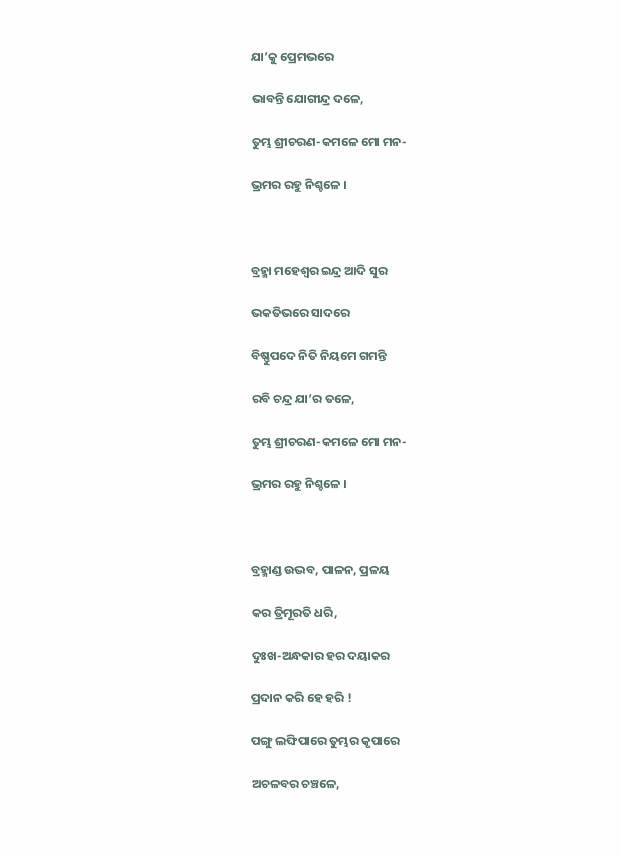ଯା’କୁ ପ୍ରେମଭରେ

ଭାବନ୍ତି ଯୋଗୀନ୍ଦ୍ର ଦଳେ,

ତୁମ୍ଭ ଶ୍ରୀଚରଣ-କମଳେ ମୋ ମନ-

ଭ୍ରମର ରହୁ ନିଶ୍ଚଳେ ।



ବ୍ରହ୍ମା ମହେଶ୍ୱର ଇନ୍ଦ୍ର ଆଦି ସୁର

ଭକତିଭରେ ସାଦରେ

ବିଷ୍ଣୁପଦେ ନିତି ନିୟମେ ଗମନ୍ତି

ରବି ଚନ୍ଦ୍ର ଯା’ର ତଳେ,

ତୁମ୍ଭ ଶ୍ରୀଚରଣ-କମଳେ ମୋ ମନ-

ଭ୍ରମର ରହୁ ନିଶ୍ଚଳେ ।



ବ୍ରହ୍ମାଣ୍ଡ ଉଦ୍ଭବ, ପାଳନ, ପ୍ରଳୟ

କର ତ୍ରିମୂରତି ଧରି,

ଦୁଃଖ-ଅନ୍ଧକାର ହର ଦୟାକର

ପ୍ରଦାନ କରି ହେ ହରି !

ପଙ୍ଗୁ ଲଙ୍ଘିପାରେ ତୁମ୍ଭର କୃପାରେ

ଅଚଳବର ଚଞ୍ଚଳେ,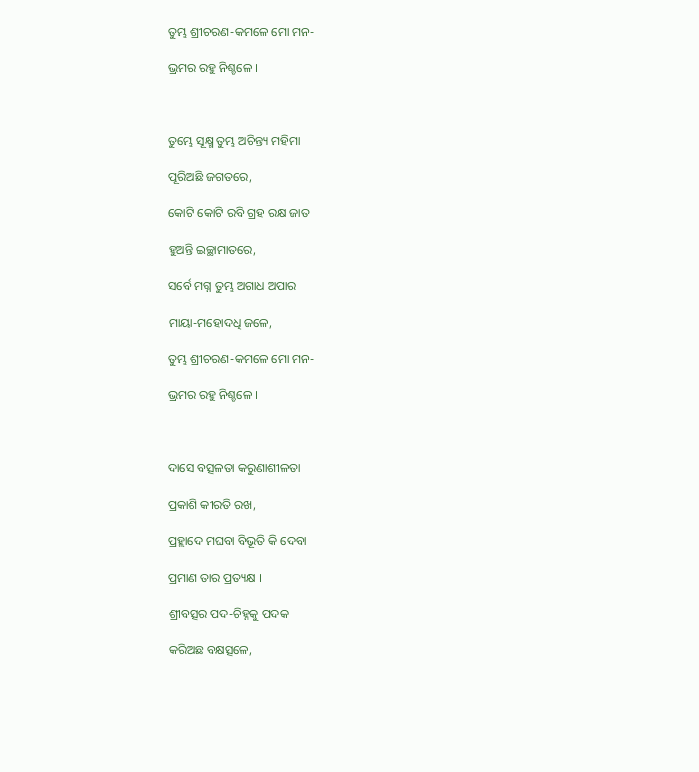ତୁମ୍ଭ ଶ୍ରୀଚରଣ-କମଳେ ମୋ ମନ-

ଭ୍ରମର ରହୁ ନିଶ୍ଚଳେ ।



ତୁମ୍ଭେ ସୂକ୍ଷ୍ମ ତୁମ୍ଭ ଅଚିନ୍ତ୍ୟ ମହିମା

ପୂରିଅଛି ଜଗତରେ,

କୋଟି କୋଟି ରବି ଗ୍ରହ ରକ୍ଷ ଜାତ

ହୁଅନ୍ତି ଇଚ୍ଛାମାତରେ,

ସର୍ବେ ମଗ୍ନ ତୁମ୍ଭ ଅଗାଧ ଅପାର

ମାୟା-ମହୋଦଧି ଜଳେ,

ତୁମ୍ଭ ଶ୍ରୀଚରଣ-କମଳେ ମୋ ମନ-

ଭ୍ରମର ରହୁ ନିଶ୍ଚଳେ ।



ଦାସେ ବତ୍ସଳତା କରୁଣାଶୀଳତା

ପ୍ରକାଶି କୀରତି ରଖ,

ପ୍ରହ୍ଲାଦେ ମଘବା ବିଭୂତି କି ଦେବା

ପ୍ରମାଣ ତାର ପ୍ରତ୍ୟକ୍ଷ ।

ଶ୍ରୀବତ୍ସର ପଦ-ଚିହ୍ନକୁ ପଦକ

କରିଅଛ ବକ୍ଷତ୍ସଳେ,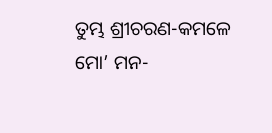ତୁମ୍ଭ ଶ୍ରୀଚରଣ-କମଳେ ମୋ’ ମନ-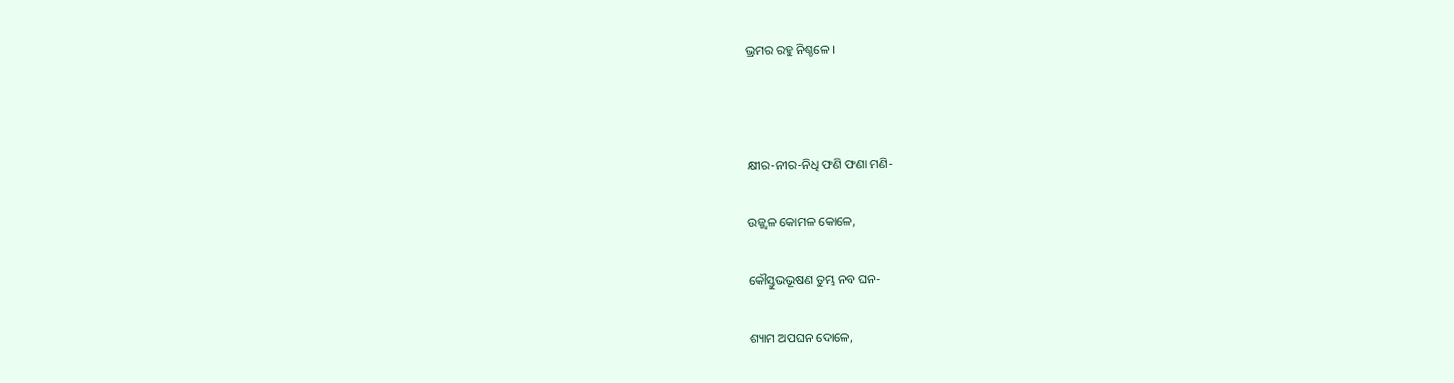ଭ୍ରମର ରହୁ ନିଶ୍ଚଳେ ।



କ୍ଷୀର-ନୀର-ନିଧି ଫଣି ଫଣା ମଣି-

ଉଜ୍ଜ୍ୱଳ କୋମଳ କୋଳେ,

କୌସ୍ତୁଭଭୂଷଣ ତୁମ୍ଭ ନବ ଘନ-

ଶ୍ୟାମ ଅପଘନ ଦୋଳେ,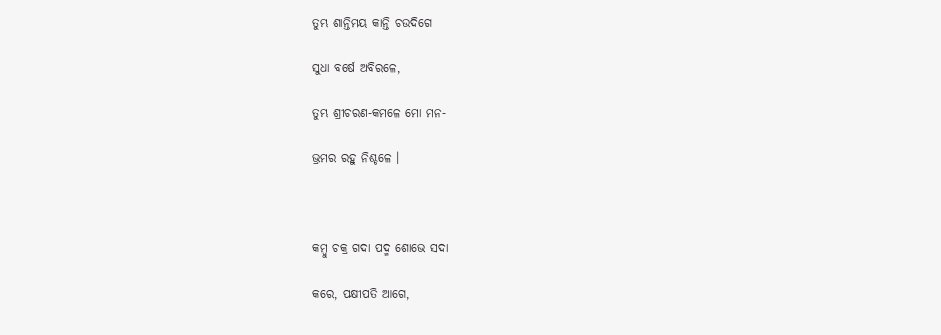ତୁମ୍ଭ ଶାନ୍ତିମୟ କାନ୍ତି ଚଉଦିଗେ

ସୁଧା ବର୍ଷେ ଅବିରଳେ,

ତୁମ୍ଭ ଶ୍ରୀଚରଣ-କମଳେ ମୋ ମନ-

ଭ୍ରମର ରହୁ ନିଶ୍ଚଳେ ।



କମ୍ବୁ ଚକ୍ର ଗଦା ପଦ୍ମ ଶୋଭେ ସଦା

କରେ, ପକ୍ଷୀପତି ଆଗେ,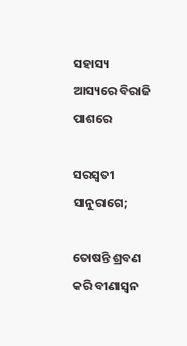ସହାସ୍ୟ ଆସ୍ୟରେ ବିରାଜି ପାଶରେ

ସରସ୍ୱତୀ ସାନୁରାଗେ;

ତୋଷନ୍ତି ଶ୍ରବଣ କରି ବୀଣାସ୍ୱନ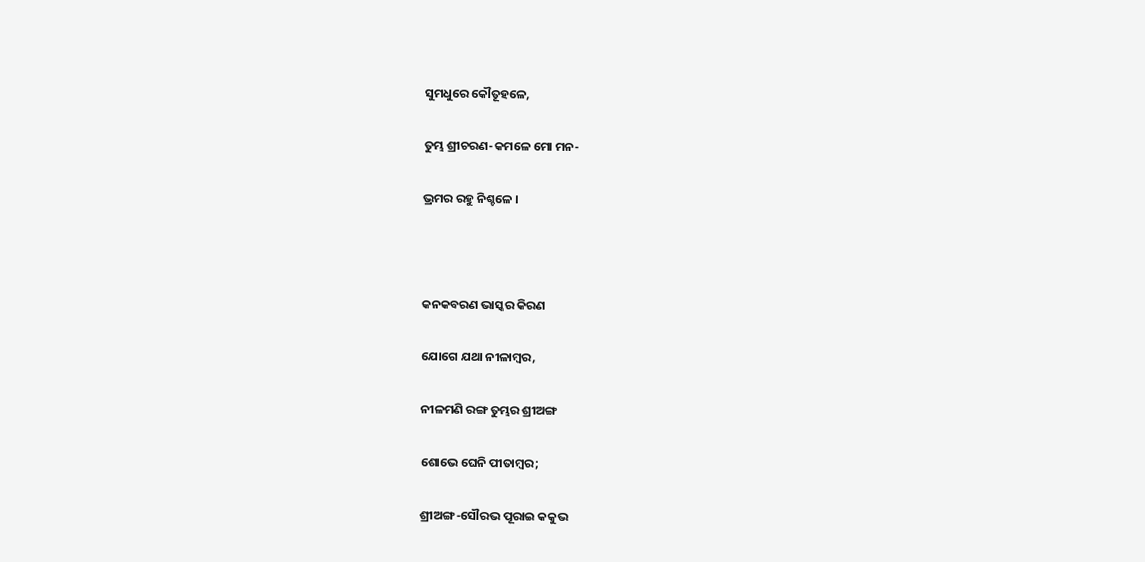ସୁମଧୁରେ କୌତୂହଳେ,

ତୁମ୍ଭ ଶ୍ରୀଚରଣ-କମଳେ ମୋ ମନ-

ଭ୍ରମର ରହୁ ନିଶ୍ଚଳେ ।



କନକବରଣ ଭାସ୍କର କିରଣ

ଯୋଗେ ଯଥା ନୀଳାମ୍ବର,

ନୀଳମଣି ରଙ୍ଗ ତୁମ୍ଭର ଶ୍ରୀଅଙ୍ଗ

ଶୋଭେ ଘେନି ପୀତାମ୍ବର;

ଶ୍ରୀଅଙ୍ଗ-ସୌରଭ ପୂରାଇ କକୁଭ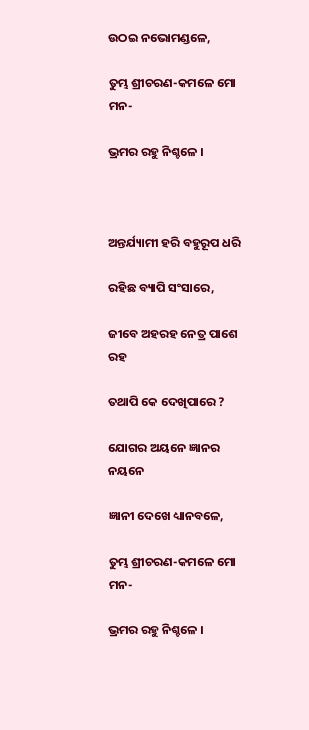ଉଠଇ ନଭୋମଣ୍ଡଳେ,

ତୁମ୍ଭ ଶ୍ରୀଚରଣ-କମଳେ ମୋ ମନ-

ଭ୍ରମର ରହୁ ନିଶ୍ଚଳେ ।



ଅନ୍ତର୍ଯ୍ୟାମୀ ହରି ବହୁରୂପ ଧରି

ରହିଛ ବ୍ୟାପି ସଂସାରେ,

ଜୀବେ ଅହରହ ନେତ୍ର ପାଶେ ରହ

ତଥାପି କେ ଦେଖିପାରେ ?

ଯୋଗର ଅୟନେ ଜ୍ଞାନର ନୟନେ

ଜ୍ଞାନୀ ଦେଖେ ଧ୍ୟାନବଳେ,

ତୁମ୍ଭ ଶ୍ରୀଚରଣ-କମଳେ ମୋ ମନ-

ଭ୍ରମର ରହୁ ନିଶ୍ଚଳେ ।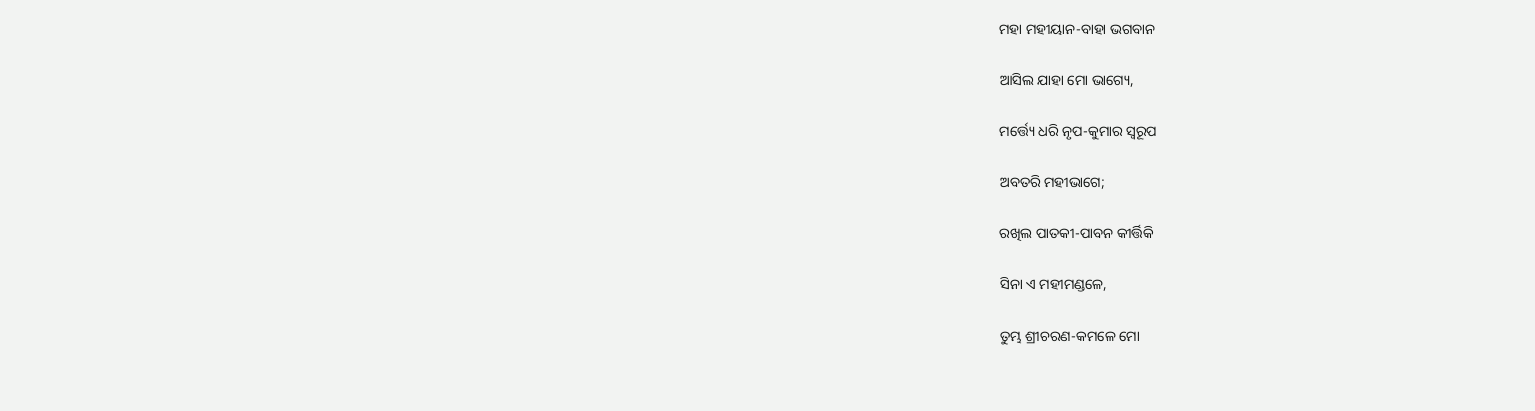ମହା ମହୀୟାନ-ବାହା ଭଗବାନ

ଆସିଲ ଯାହା ମୋ ଭାଗ୍ୟେ,

ମର୍ତ୍ତ୍ୟେ ଧରି ନୃପ-କୁମାର ସ୍ୱରୂପ

ଅବତରି ମହୀଭାଗେ;

ରଖିଲ ପାତକୀ-ପାବନ କୀର୍ତ୍ତିକି

ସିନା ଏ ମହୀମଣ୍ଡଳେ,

ତୁମ୍ଭ ଶ୍ରୀଚରଣ-କମଳେ ମୋ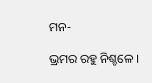ମନ-

ଭ୍ରମର ରହୁ ନିଶ୍ଚଳେ ।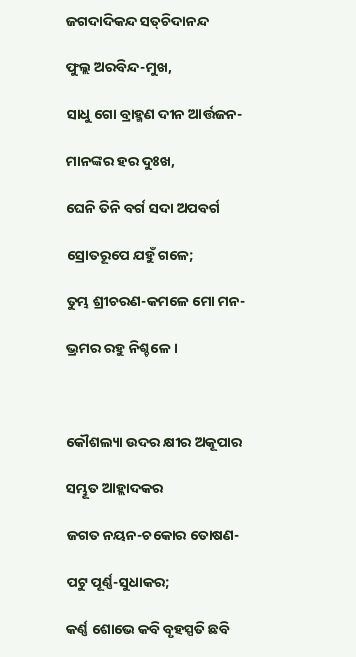ଜଗଦାଦିକନ୍ଦ ସତ୍‌ଚିଦାନନ୍ଦ

ଫୁଲ୍ଲ ଅରବିନ୍ଦ-ମୁଖ,

ସାଧୁ ଗୋ ବ୍ରାହ୍ମଣ ଦୀନ ଆର୍ତ୍ତଜନ-

ମାନଙ୍କର ହର ଦୁଃଖ,

ଘେନି ତିନି ବର୍ଗ ସଦା ଅପବର୍ଗ

ସ୍ରୋତରୂପେ ଯହୁଁ ଗଳେ;

ତୁମ୍ଭ ଶ୍ରୀଚରଣ-କମଳେ ମୋ ମନ-

ଭ୍ରମର ରହୁ ନିଶ୍ଚଳେ ।



କୌଶଲ୍ୟା ଉଦର କ୍ଷୀର ଅକୂପାର

ସମ୍ଭୂତ ଆହ୍ଲାଦକର

ଜଗତ ନୟନ-ଚକୋର ତୋଷଣ-

ପଟୁ ପୂର୍ଣ୍ଣ-ସୁଧାକର;

କର୍ଣ୍ଣ ଶୋଭେ କବି ବୃହସ୍ପତି ଛବି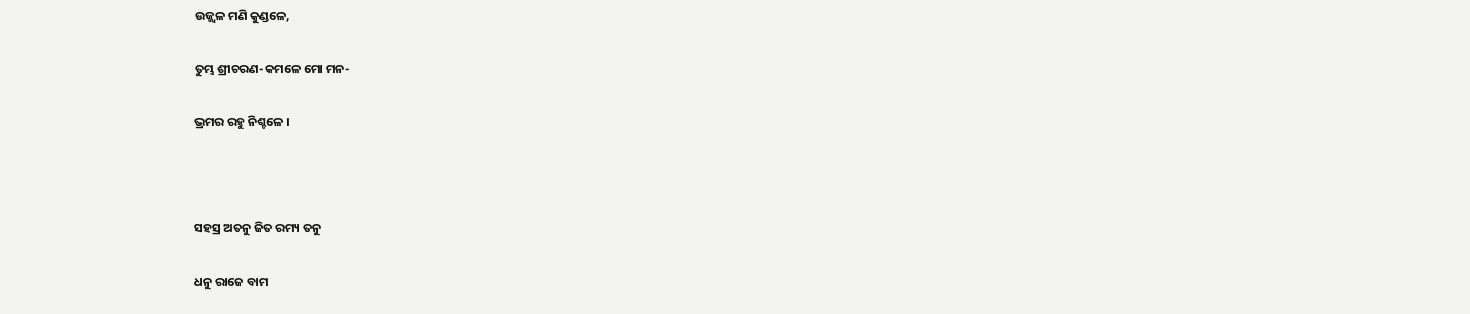ଉଜ୍ଜ୍ୱଳ ମଣି କୁଣ୍ଡଳେ,

ତୁମ୍ଭ ଶ୍ରୀଚରଣ-କମଳେ ମୋ ମନ-

ଭ୍ରମର ରହୁ ନିଶ୍ଚଳେ ।



ସହସ୍ର ଅତନୁ ଜିତ ରମ୍ୟ ତନୁ

ଧନୁ ରାଜେ ବାମ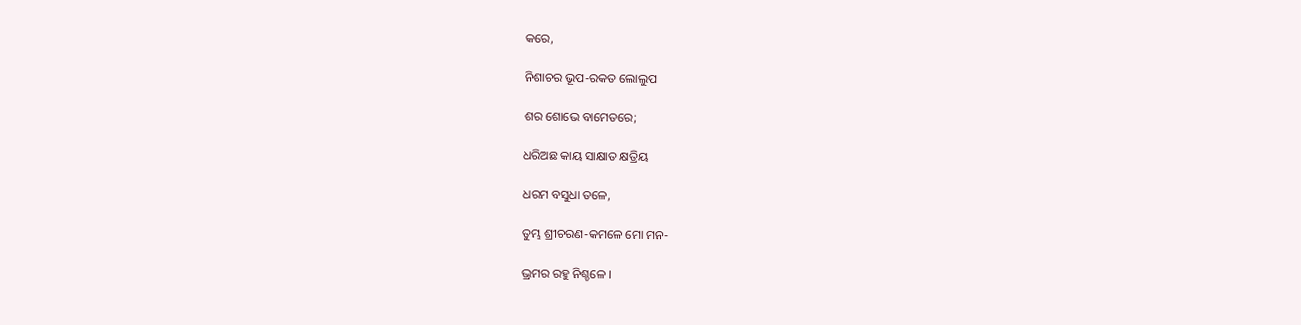କରେ,

ନିଶାଚର ଭୂପ-ରକତ ଲୋଲୁପ

ଶର ଶୋଭେ ବାମେତରେ;

ଧରିଅଛ କାୟ ସାକ୍ଷାତ କ୍ଷତ୍ରିୟ

ଧରମ ବସୁଧା ତଳେ,

ତୁମ୍ଭ ଶ୍ରୀଚରଣ-କମଳେ ମୋ ମନ-

ଭ୍ରମର ରହୁ ନିଶ୍ଚଳେ ।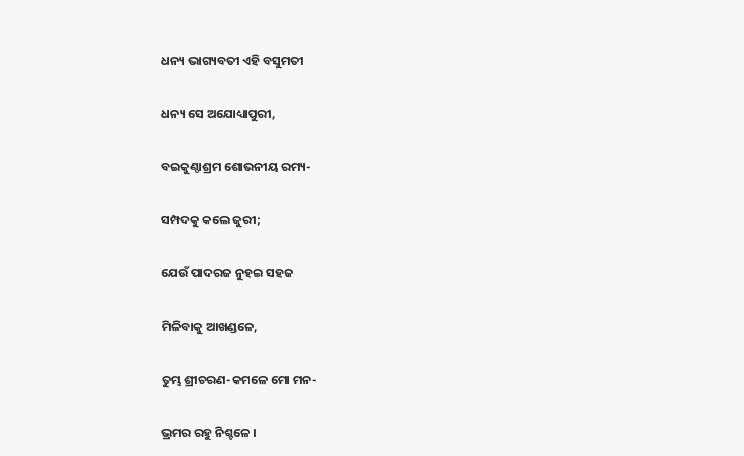ଧନ୍ୟ ଭାଗ୍ୟବତୀ ଏହି ବସୁମତୀ

ଧନ୍ୟ ସେ ଅଯୋଧ୍ୟାପୁରୀ,

ବଇକୁଣ୍ଠାଶ୍ରମ ଶୋଭନୀୟ ରମ୍ୟ-

ସମ୍ପଦକୁ କଲେ ଜୁରୀ;

ଯେଉଁ ପାଦରଜ ନୁହଇ ସହଜ

ମିଳିବାକୁ ଆଖଣ୍ଡଳେ,

ତୁମ୍ଭ ଶ୍ରୀଚରଣ-କମଳେ ମୋ ମନ-

ଭ୍ରମର ରହୁ ନିଶ୍ଚଳେ ।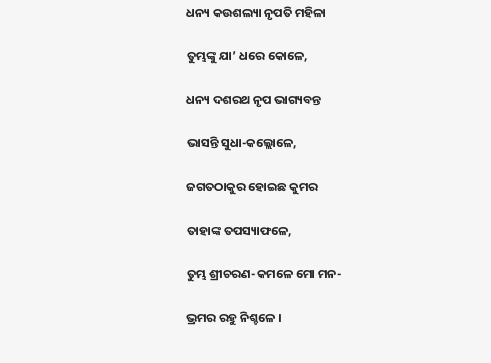ଧନ୍ୟ କଉଶଲ୍ୟା ନୃପତି ମହିଳା

ତୁମ୍ଭଙ୍କୁ ଯା’ ଧରେ କୋଳେ,

ଧନ୍ୟ ଦଶରଥ ନୃପ ଭାଗ୍ୟବନ୍ତ

ଭାସନ୍ତି ସୁଧା-କଲ୍ଲୋଳେ,

ଜଗତଠାକୁର ହୋଇଛ କୁମର

ତାହାଙ୍କ ତପସ୍ୟାଫଳେ,

ତୁମ୍ଭ ଶ୍ରୀଚରଣ-କମଳେ ମୋ ମନ-

ଭ୍ରମର ରହୁ ନିଶ୍ଚଳେ ।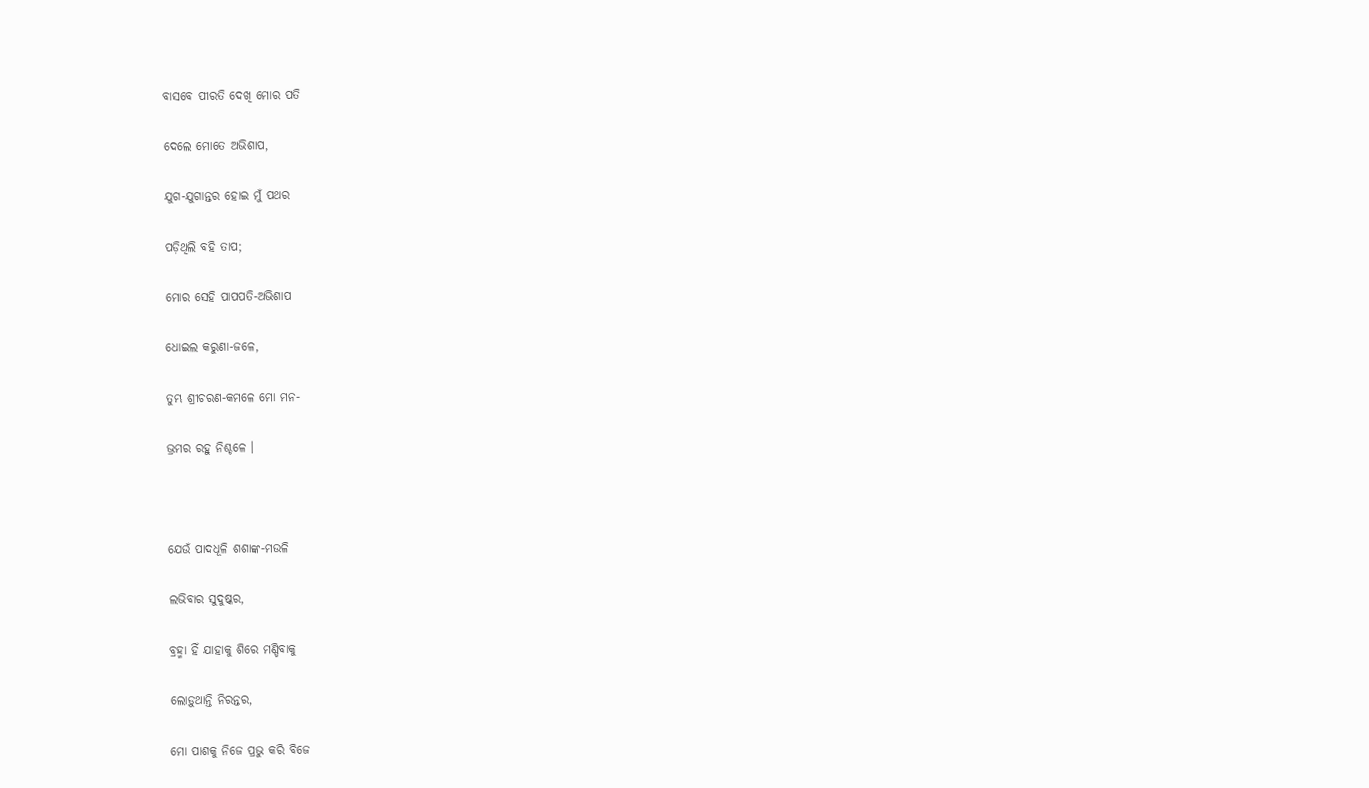ବାସବେ ପୀରତି ଦେଖି ମୋର ପତି

ଦେଲେ ମୋତେ ଅଭିଶାପ,

ଯୁଗ-ଯୁଗାନ୍ତର ହୋଇ ମୁଁ ପଥର

ପଡ଼ିଥିଲି ବହି ତାପ;

ମୋର ସେହି ପାପପତି-ଅଭିଶାପ

ଧୋଇଲ କରୁଣା-ଜଳେ,

ତୁମ୍ଭ ଶ୍ରୀଚରଣ-କମଳେ ମୋ ମନ-

ଭ୍ରମର ରହୁ ନିଶ୍ଚଳେ ।



ଯେଉଁ ପାଦଧୂଳି ଶଶାଙ୍କ-ମଉଳି

ଲଭିବାର ସୁଦୁଷ୍କର,

ବ୍ରହ୍ମା ହିଁ ଯାହାକୁ ଶିରେ ମଣ୍ଡିବାକୁ

ଲୋଡ଼ୁଥାନ୍ତି ନିରନ୍ତର,

ମୋ ପାଶକୁ ନିଜେ ପ୍ରଭୁ କରି ବିଜେ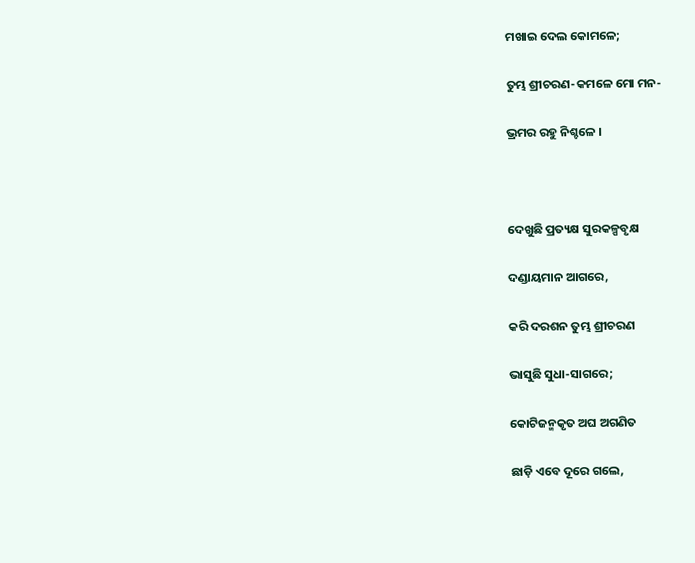ମଖାଇ ଦେଲ କୋମଳେ;

ତୁମ୍ଭ ଶ୍ରୀଚରଣ-କମଳେ ମୋ ମନ-

ଭ୍ରମର ରହୁ ନିଶ୍ଚଳେ ।



ଦେଖୁଛି ପ୍ରତ୍ୟକ୍ଷ ସୁରକଳ୍ପବୃକ୍ଷ

ଦଣ୍ଡାୟମାନ ଆଗରେ,

କରି ଦରଶନ ତୁମ୍ଭ ଶ୍ରୀଚରଣ

ଭାସୁଛି ସୁଧା-ସାଗରେ;

କୋଟିଜନ୍ମକୃତ ଅଘ ଅଗଣିତ

ଛାଡ଼ି ଏବେ ଦୂରେ ଗଲେ,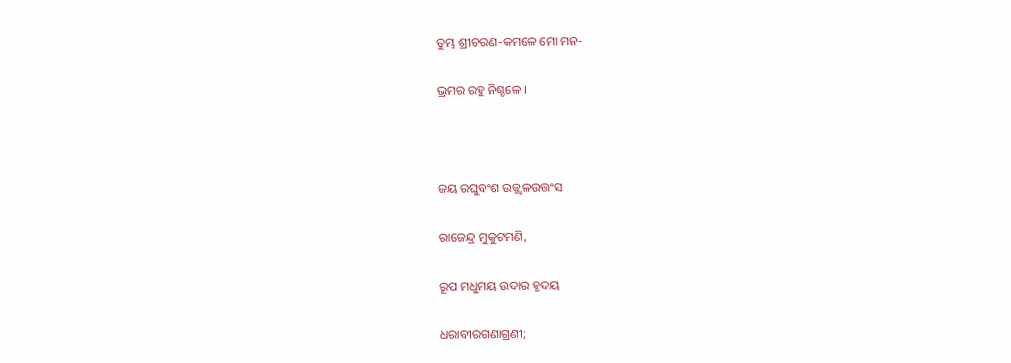ତୁମ୍ଭ ଶ୍ରୀଚରଣ-କମଳେ ମୋ ମନ-

ଭ୍ରମର ରହୁ ନିଶ୍ଚଳେ ।



ଜୟ ରଘୁବଂଶ ଉଜ୍ଜ୍ୱଳଉତ୍ତଂସ

ରାଜେନ୍ଦ୍ର ମୁକୁଟମଣି,

ରୂପ ମଧୁମୟ ଉଦାର ହୃଦୟ

ଧରାବୀରଗଣାଗ୍ରଣୀ;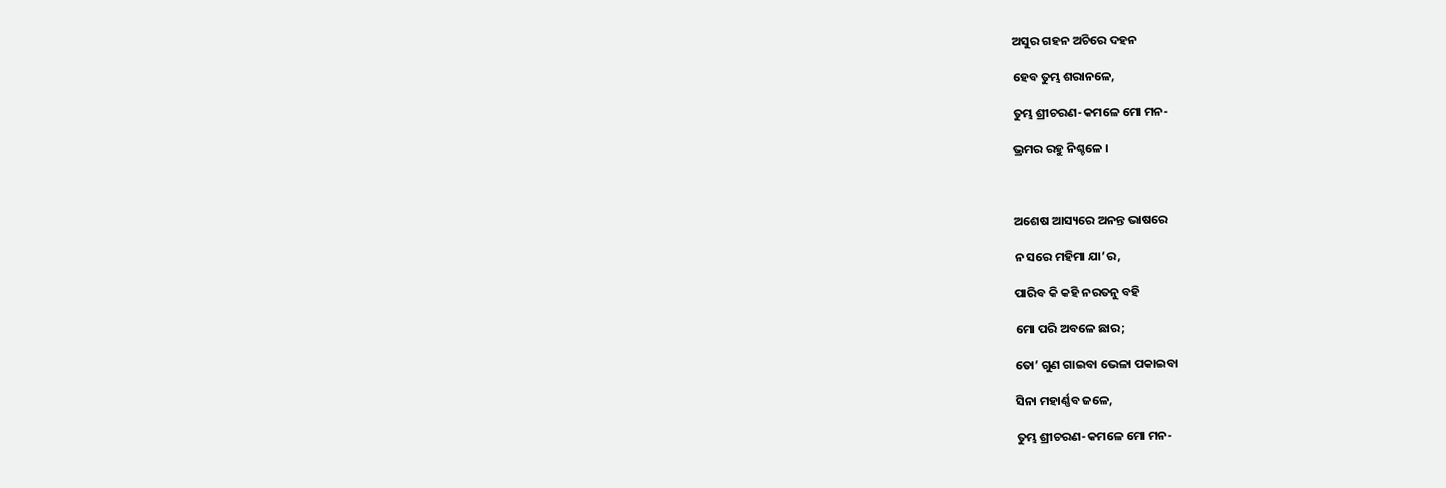ଅସୁର ଗହନ ଅଚିରେ ଦହନ

ହେବ ତୁମ୍ଭ ଶରାନଳେ,

ତୁମ୍ଭ ଶ୍ରୀଚରଣ-କମଳେ ମୋ ମନ-

ଭ୍ରମର ରହୁ ନିଶ୍ଚଳେ ।



ଅଶେଷ ଆସ୍ୟରେ ଅନନ୍ତ ଭାଷରେ

ନ ସରେ ମହିମା ଯା’ର,

ପାରିବ କି କହି ନରତନୁ ବହି

ମୋ ପରି ଅବଳେ ଛାର;

ତୋ’ ଗୁଣ ଗାଇବା ଭେଳା ପକାଇବା

ସିନା ମହାର୍ଣ୍ଣବ ଜଳେ,

ତୁମ୍ଭ ଶ୍ରୀଚରଣ-କମଳେ ମୋ ମନ-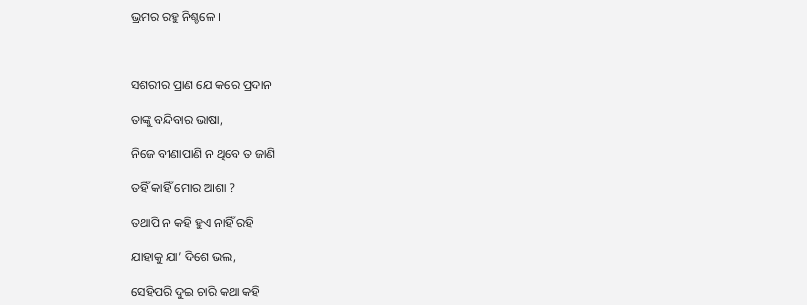ଭ୍ରମର ରହୁ ନିଶ୍ଚଳେ ।



ସଶରୀର ପ୍ରାଣ ଯେ କରେ ପ୍ରଦାନ

ତାଙ୍କୁ ବନ୍ଦିବାର ଭାଷା,

ନିଜେ ବୀଣାପାଣି ନ ଥିବେ ତ ଜାଣି

ତହିଁ କାହିଁ ମୋର ଆଶା ?

ତଥାପି ନ କହି ହୁଏ ନାହିଁ ରହି

ଯାହାକୁ ଯା’ ଦିଶେ ଭଲ,

ସେହିପରି ଦୁଇ ଚାରି କଥା କହି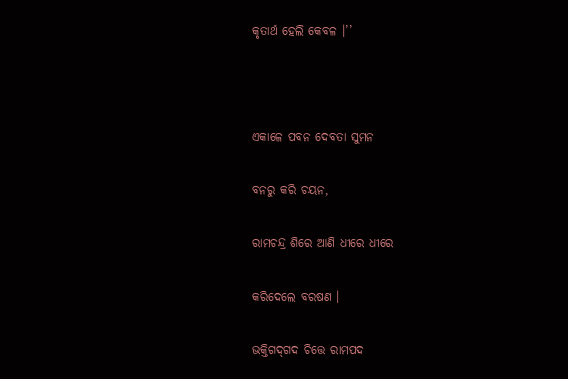କୃତାର୍ଥ ହେଲି କେବଳ ।’’



ଏକାଳେ ପବନ ଦେବତା ସୁମନ

ବନରୁ କରି ଚୟନ,

ରାମଚନ୍ଦ୍ର ଶିରେ ଆଣି ଧୀରେ ଧୀରେ

କରିଦେଲେ ବରଷଣ ।

ଭକ୍ତିଗଦ୍‌ଗଦ ଚିତ୍ତେ ରାମପଦ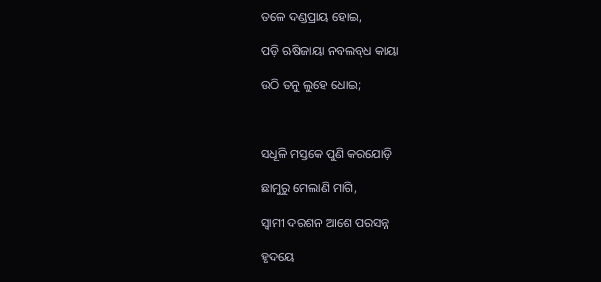ତଳେ ଦଣ୍ଡପ୍ରାୟ ହୋଇ,

ପଡ଼ି ଋଷିଜାୟା ନବଲବ୍‌ଧ କାୟା

ଉଠି ତନୁ ଲୁହେ ଧୋଇ;



ସଧୂଳି ମସ୍ତକେ ପୁଣି କରଯୋଡ଼ି

ଛାମୁରୁ ମେଲାଣି ମାଗି,

ସ୍ୱାମୀ ଦରଶନ ଆଶେ ପରସନ୍ନ

ହୃଦୟେ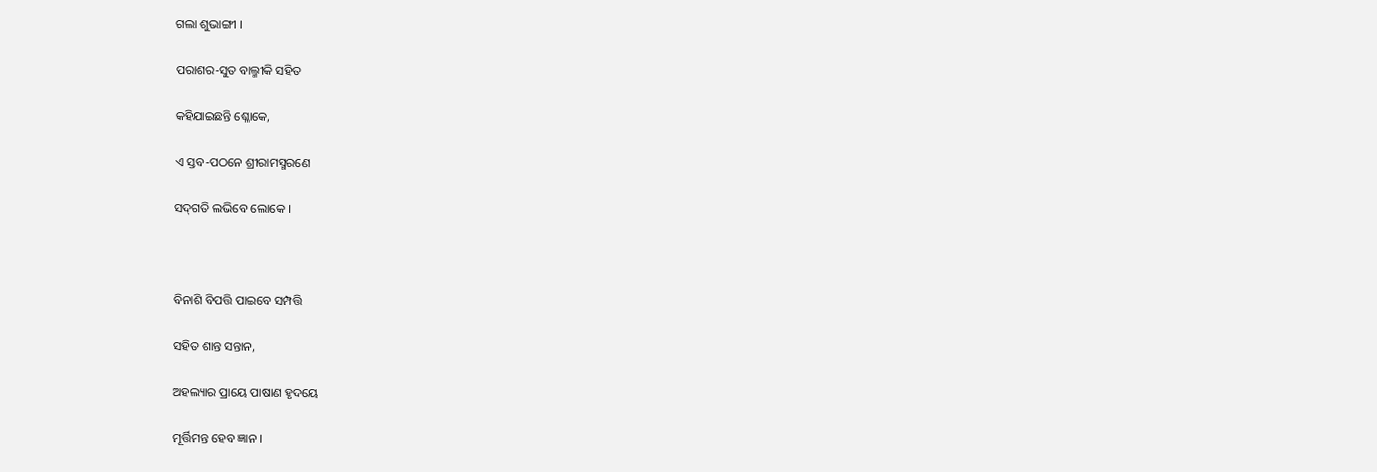ଗଲା ଶୁଭାଙ୍ଗୀ ।

ପରାଶର-ସୁତ ବାଲ୍ମୀକି ସହିତ

କହିଯାଇଛନ୍ତି ଶ୍ଳୋକେ,

ଏ ସ୍ତବ-ପଠନେ ଶ୍ରୀରାମସ୍ମରଣେ

ସଦ୍‌ଗତି ଲଭିବେ ଲୋକେ ।



ବିନାଶି ବିପତ୍ତି ପାଇବେ ସମ୍ପତ୍ତି

ସହିତ ଶାନ୍ତ ସନ୍ତାନ,

ଅହଲ୍ୟାର ପ୍ରାୟେ ପାଷାଣ ହୃଦୟେ

ମୂର୍ତ୍ତିମନ୍ତ ହେବ ଜ୍ଞାନ ।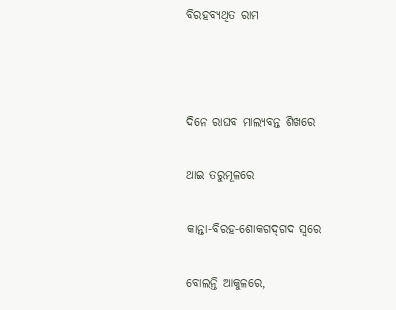ବିରହବ୍ୟଥିତ ରାମ



ଦିନେ ରାଘବ ମାଲ୍ୟବନ୍ତ ଶିଖରେ

ଥାଇ ତରୁମୂଳରେ

କାନ୍ତା-ବିରହ-ଶୋକଗଦ୍‌ଗଦ ସ୍ୱରେ

ବୋଲନ୍ତି ଆକୁଳରେ,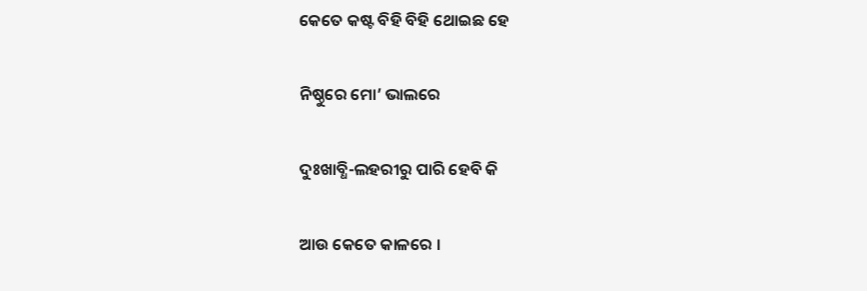କେତେ କଷ୍ଟ ବିହି ବିହି ଥୋଇଛ ହେ

ନିଷ୍ଠୁରେ ମୋ’ ଭାଲରେ

ଦୁଃଖାବ୍ଧି-ଲହରୀରୁ ପାରି ହେବି କି

ଆଉ କେତେ କାଳରେ ।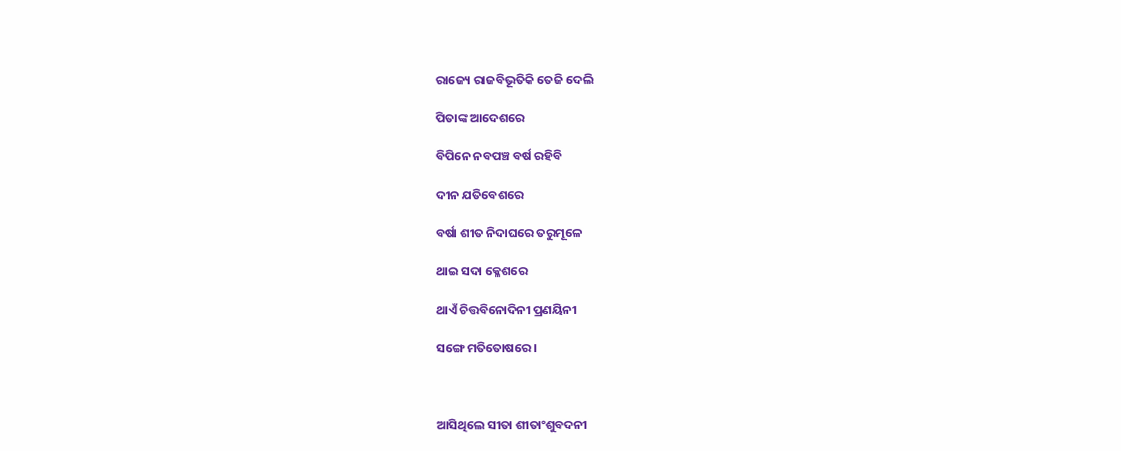ରାଜ୍ୟେ ରାଜବିଭୂତିକି ତେଜି ଦେଲି

ପିତାଙ୍କ ଆଦେଶରେ

ବିପିନେ ନବପଞ୍ଚ ବର୍ଷ ରହିବି

ଦୀନ ଯତିବେଶରେ

ବର୍ଷା ଶୀତ ନିଦାଘରେ ତରୁମୂଳେ

ଥାଇ ସଦା କ୍ଳେଶରେ

ଥାଏଁ ଚିତ୍ତବିନୋଦିନୀ ପ୍ରଣୟିନୀ

ସଙ୍ଗେ ମତିତୋଷରେ ।



ଆସିଥିଲେ ସୀତା ଶୀତାଂଶୁବଦନୀ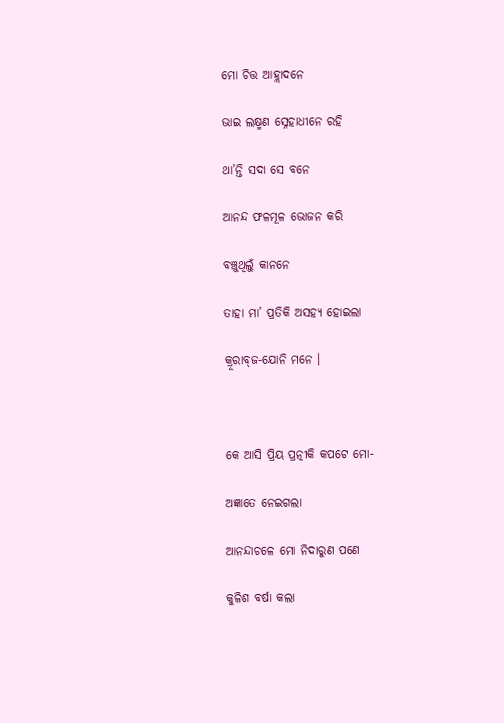ମୋ ଚିତ୍ତ ଆହ୍ଲାଦନେ

ଭାଇ ଲକ୍ଷ୍ମଣ ସ୍ନେହାଧୀନେ ରହି

ଥା’ନ୍ତି ସଦା ସେ ବନେ

ଆନନ୍ଦ ଫଳମୂଳ ଭୋଜନ କରି

ବଞ୍ଚୁଥିଲୁଁ କାନନେ

ତାହା ମା’ ପ୍ରତିକି ଅସହ୍ୟ ହୋଇଲା

କ୍ରୂରାବ୍‌ଜ-ଯୋନି ମନେ ।



କେ ଆସି ପ୍ରିୟ ପ୍ରତ୍ନୀକି କପଟେ ମୋ-

ଅଜ୍ଞାତେ ନେଇଗଲା

ଆନନ୍ଦାଚଳେ ମୋ ନିଦାରୁଣ ପଣେ

କୁଳିଶ ବର୍ଷା କଲା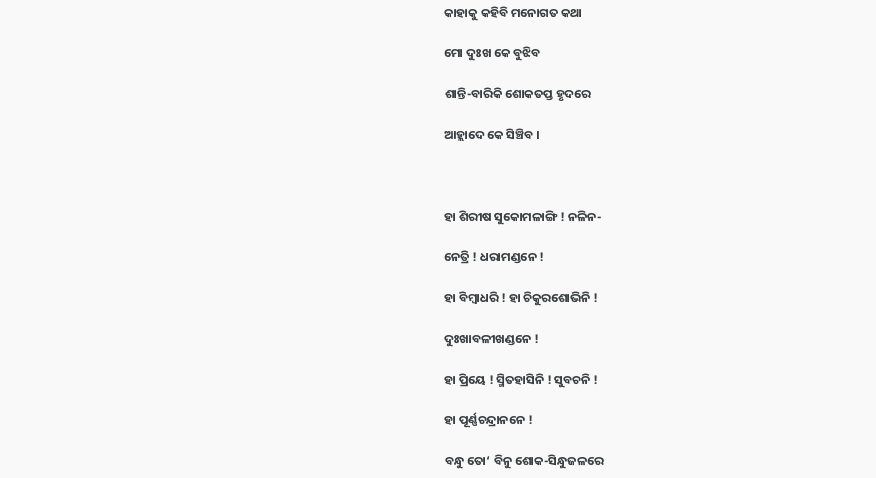କାହାକୁ କହିବି ମନୋଗତ କଥା

ମୋ ଦୁଃଖ କେ ବୁଝିବ

ଶାନ୍ତି-ବାରିକି ଶୋକତପ୍ତ ହୃଦରେ

ଆହ୍ଲାଦେ କେ ସିଞ୍ଚିବ ।



ହା ଶିରୀଷ ସୁକୋମଳାଙ୍ଗି ! ନଳିନ-

ନେତ୍ରି ! ଧରାମଣ୍ଡନେ !

ହା ବିମ୍ବାଧରି ! ହା ଚିକୁରଶୋଭିନି !

ଦୁଃଖାବଳୀଖଣ୍ଡନେ !

ହା ପ୍ରିୟେ ! ସ୍ମିତହାସିନି ! ସୁବଚନି !

ହା ପୂର୍ଣ୍ଣଚନ୍ଦ୍ରାନନେ !

ବନ୍ଧୁ ତୋ‘ ବିନୁ ଶୋକ-ସିନ୍ଧୁଜଳରେ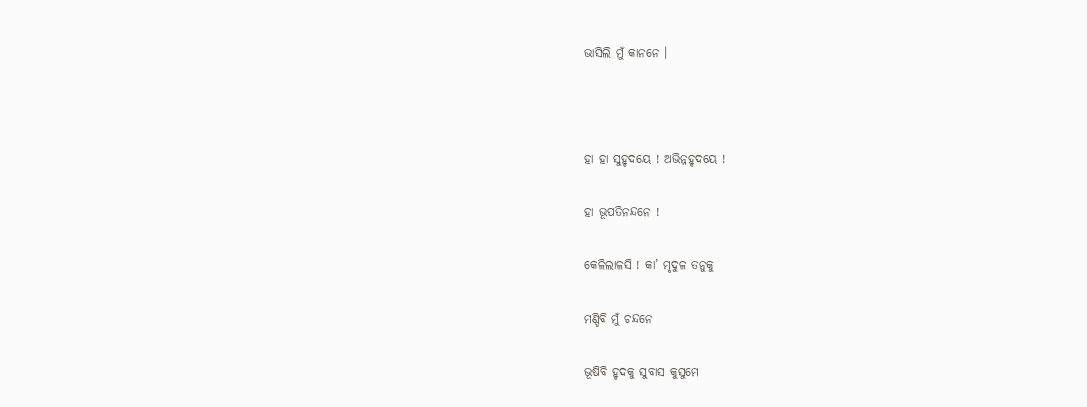ଭାସିଲି ମୁଁ କାନନେ ।



ହା ହା ସୁହୃଦୟେ ! ଅଭିନ୍ନହୃଦୟେ !

ହା ଭୂପତିନନ୍ଦନେ !

କେଳିଲାଳସି ! କା’ ମୃଦୁଳ ତନୁକୁ

ମଣ୍ଡିବି ମୁଁ ଚନ୍ଦନେ

ଭୂଷିବି ହୃଦକୁ ସୁବାସ କୁସୁମେ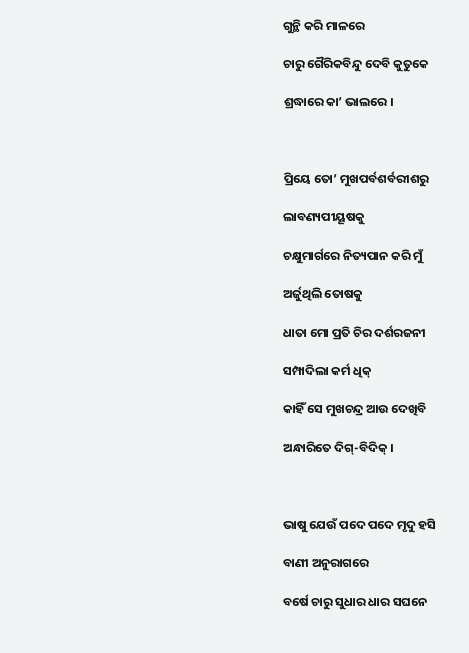ଗୁନ୍ଥି କରି ମାଳରେ

ଚାରୁ ଗୈରିକବିନ୍ଦୁ ଦେବି କୁତୁକେ

ଶ୍ରଦ୍ଧାରେ କା’ ଭାଲରେ ।



ପ୍ରିୟେ ତୋ’ ମୁଖପର୍ବଶର୍ବରୀଶରୁ

ଲାବଣ୍ୟପୀୟୂଷକୁ

ଚକ୍ଷୁମାର୍ଗରେ ନିତ୍ୟପାନ କରି ମୁଁ

ଅର୍ଜୁଥିଲି ତୋଷକୁ

ଧାତା ମୋ ପ୍ରତି ଚିର ଦର୍ଶରଜନୀ

ସମ୍ପାଦିଲା କର୍ମ ଧିକ୍

କାହିଁ ସେ ମୁଖଚନ୍ଦ୍ର ଆଉ ଦେଖିବି

ଅନ୍ଧାରିତେ ଦିଗ୍-ବିଦିକ୍ ।



ଭାଷୁ ଯେଉଁ ପଦେ ପଦେ ମୃଦୁ ହସି

ବାଣୀ ଅନୁରାଗରେ

ବର୍ଷେ ଚାରୁ ସୁଧାର ଧାର ସଘନେ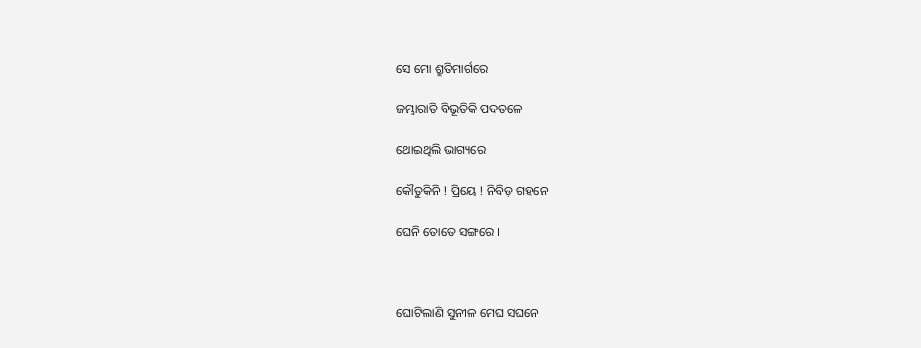ସେ ମୋ ଶ୍ରୁତିମାର୍ଗରେ

ଜମ୍ଭାରାତି ବିଭୂତିକି ପଦତଳେ

ଥୋଇଥିଲି ଭାଗ୍ୟରେ

କୌତୁକିନି ! ପ୍ରିୟେ ! ନିବିଡ଼ ଗହନେ

ଘେନି ତୋତେ ସଙ୍ଗରେ ।



ଘୋଟିଲାଣି ସୁନୀଳ ମେଘ ସଘନେ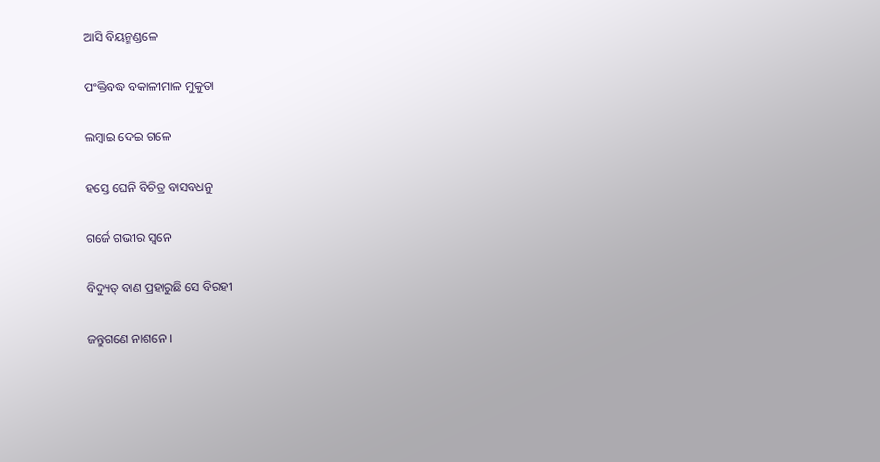ଆସି ବିୟନ୍ମଣ୍ଡଳେ

ପଂକ୍ତିବଦ୍ଧ ବକାଳୀମାଳ ମୁକୁତା

ଲମ୍ବାଇ ଦେଇ ଗଳେ

ହସ୍ତେ ଘେନି ବିଚିତ୍ର ବାସବଧନୁ

ଗର୍ଜେ ଗଭୀର ସ୍ୱନେ

ବିଦ୍ୟୁତ୍ ବାଣ ପ୍ରହାରୁଛି ସେ ବିରହୀ

ଜନ୍ତୁଗଣେ ନାଶନେ ।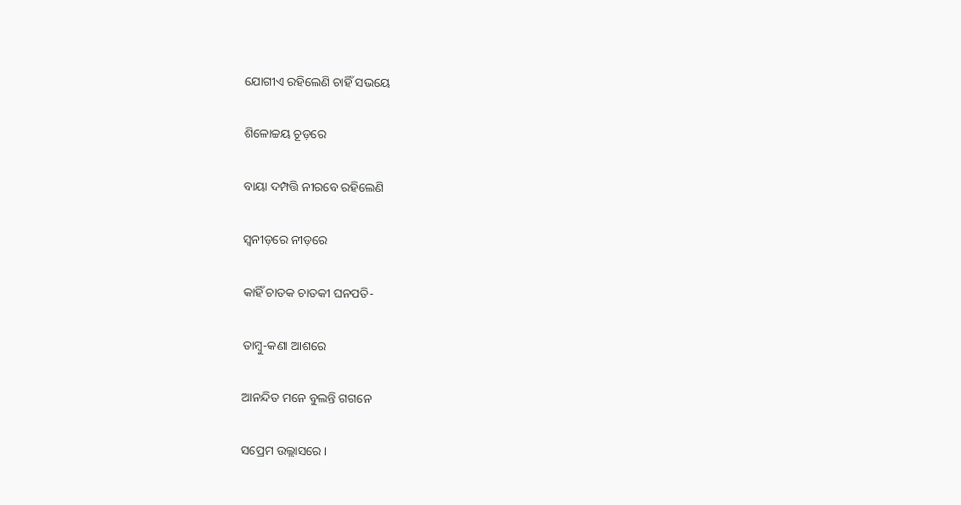ଯୋଗୀଏ ରହିଲେଣି ଚାହିଁ ସଭୟେ

ଶିଳୋଚ୍ଚୟ ଚୂଡ଼ରେ

ବାୟା ଦମ୍ପତ୍ତି ନୀରବେ ରହିଲେଣି

ସ୍ୱନୀଡ଼ରେ ନୀଡ଼ରେ

କାହିଁ ଚାତକ ଚାତକୀ ଘନପତି-

ତାମ୍ବୁ-କଣା ଆଶରେ

ଆନନ୍ଦିତ ମନେ ବୁଲନ୍ତି ଗଗନେ

ସପ୍ରେମ ଉଲ୍ଲାସରେ ।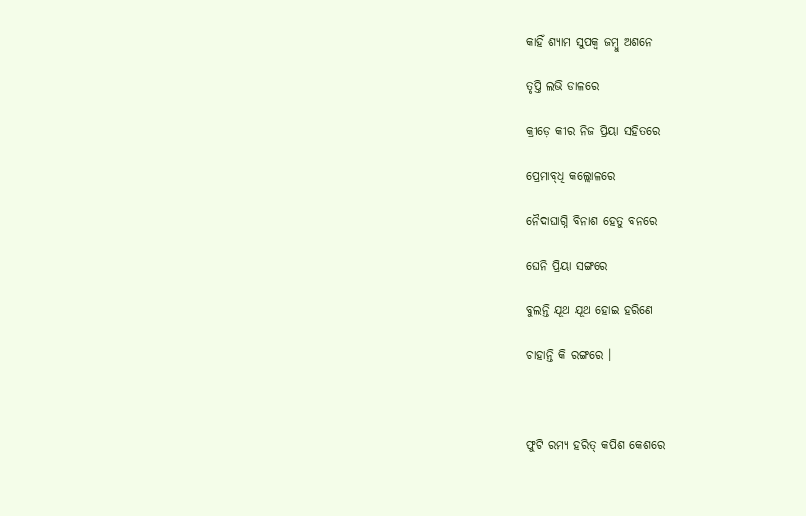କାହିଁ ଶ୍ୟାମ ସୁପକ୍ୱ ଜମ୍ବୁ ଅଶନେ

ତୃପ୍ତି ଲଭି ଡାଳରେ

କ୍ରୀଡ଼େ କୀର ନିଜ ପ୍ରିୟା ସହିତରେ

ପ୍ରେମାବ୍‌ଧି କଲ୍ଲୋଳରେ

ନୈଦାଘାଗ୍ନି ବିନାଶ ହେତୁ ବନରେ

ଘେନି ପ୍ରିୟା ସଙ୍ଗରେ

ବୁଲନ୍ତି ଯୂଥ ଯୂଥ ହୋଇ ହରିଣେ

ଚାହାନ୍ତି କି ରଙ୍ଗରେ ।



ଫୁଟି ରମ୍ୟ ହରିତ୍ କପିଶ କେଶରେ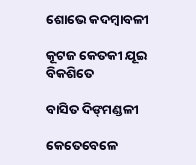ଶୋଭେ କଦମ୍ବାବଳୀ

କୂଟଜ କେତକୀ ଯୂଇ ବିକଶିତେ

ବାସିତ ଦିଙ୍‌ମଣ୍ଡଳୀ

କେତେବେଳେ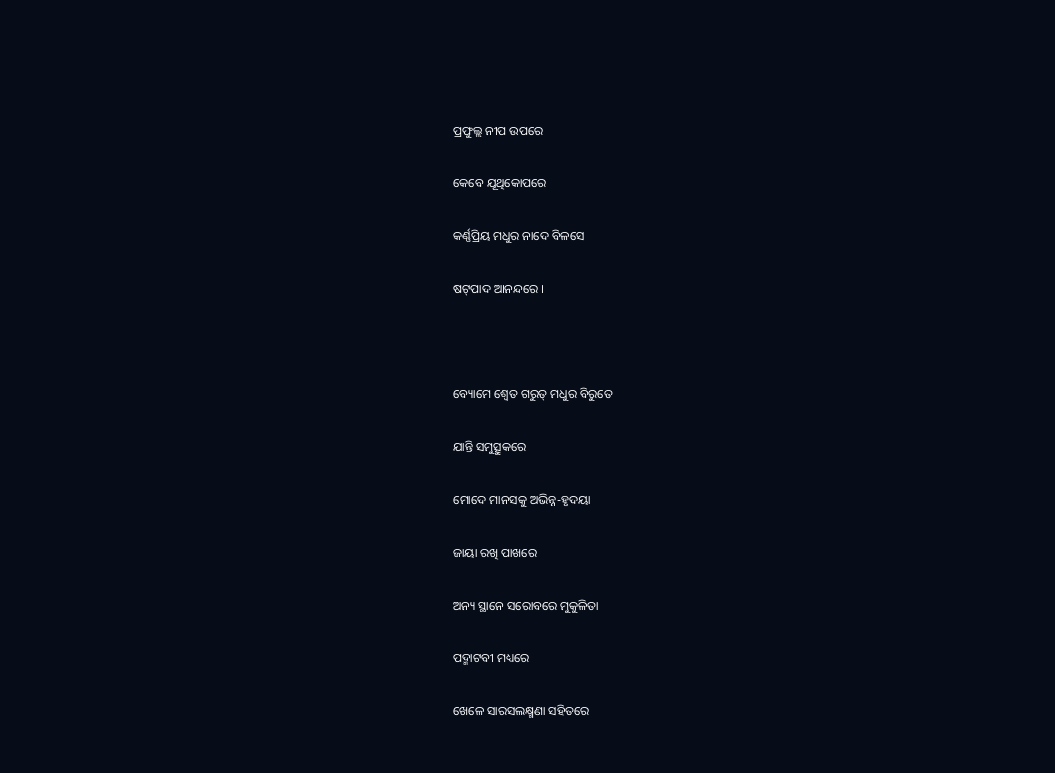ପ୍ରଫୁଲ୍ଲ ନୀପ ଉପରେ

କେବେ ଯୂଥିକୋପରେ

କର୍ଣ୍ଣପ୍ରିୟ ମଧୁର ନାଦେ ବିଳସେ

ଷଟ୍‌ପାଦ ଆନନ୍ଦରେ ।



ବ୍ୟୋମେ ଶ୍ୱେତ ଗରୁତ୍ ମଧୁର ବିରୁତେ

ଯାନ୍ତି ସମୁତ୍ସୁକରେ

ମୋଦେ ମାନସକୁ ଅଭିନ୍ନ-ହୃଦୟା

ଜାୟା ରଖି ପାଖରେ

ଅନ୍ୟ ସ୍ଥାନେ ସରୋବରେ ମୁକୁଳିତା

ପଦ୍ମାଟବୀ ମଧ୍ୟରେ

ଖେଳେ ସାରସଲକ୍ଷ୍ମଣା ସହିତରେ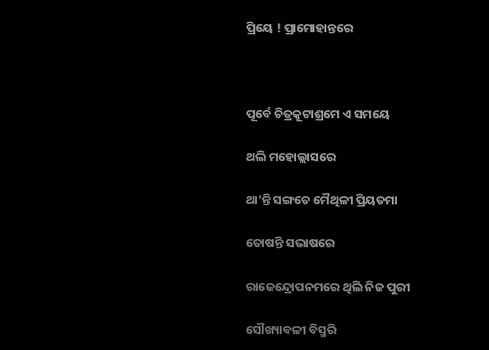ପ୍ରିୟେ ! ପ୍ରାମୋହାନ୍ତରେ



ପୂର୍ବେ ଚିତ୍ରକୂଟାଶ୍ରମେ ଏ ସମୟେ

ଥଲି ମହୋଲ୍ଲାସରେ

ଥା’ନ୍ତି ସଙ୍ଗତେ ମୈଥିଳୀ ପ୍ରିୟତମା

ତୋଷନ୍ତି ସଭାଷରେ

ରାଜେନ୍ଦ୍ରୋପନମରେ ଥିଲି ନିଜ ପୁରୀ

ସୌଖ୍ୟାବଳୀ ବିସ୍ମରି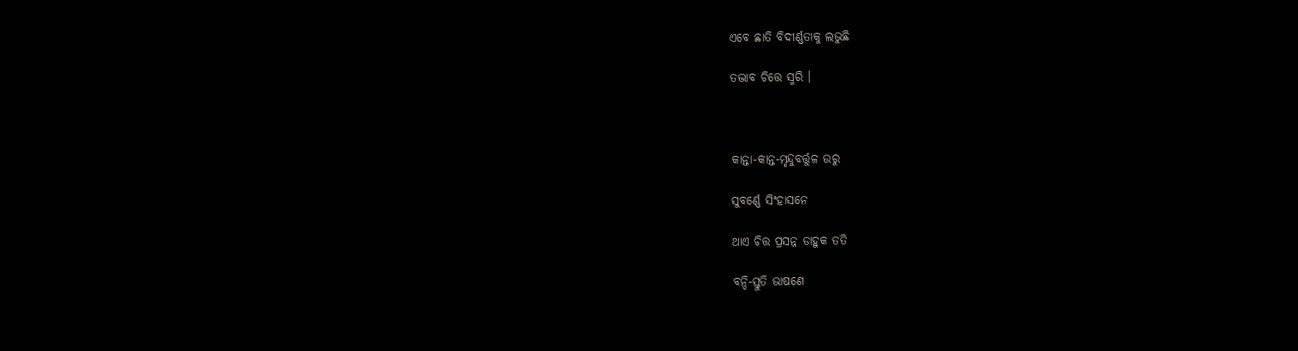ଏବେ ଛାତି ବିଦୀର୍ଣ୍ଣତାକୁ ଲଭୁଛି

ତଦ୍ଭାବ ଚିତ୍ତେ ସ୍ମରି ।



କାନ୍ତା-କାନ୍ତ-ମୃନ୍ଦୁବର୍ତ୍ତୁଳ ଉରୁ

ସୁବର୍ଣ୍ଣେ ସିଂହାସନେ

ଥାଏ ଚିତ୍ତ ପ୍ରସନ୍ନ ଡାହୁକ ତତି

ବନ୍ଦି-ସ୍ତୁତି ଭାଷଣେ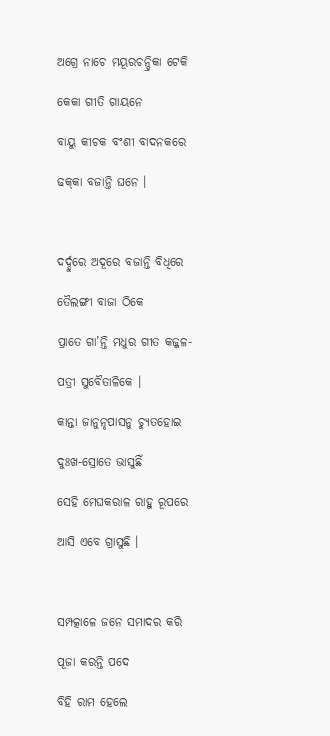ଅଗ୍ରେ ନାଚେ ମୟୂରଚନ୍ଦ୍ରିକା ଟେକି

କେକା ଗୀତି ଗାୟନେ

ବାୟୁ କୀଚକ ବଂଶୀ ବାଦନକରେ

ଢକ୍‌କା ବଜାନ୍ତି ଘନେ ।



ଦର୍ଦ୍ଦୁରେ ଅଦୂରେ ବଜାନ୍ତି ବିଧିରେ

ତୈଲଙ୍ଗୀ ବାଜା ଠିକେ

ପ୍ରାତେ ଗା’ନ୍ତି ମଧୁର ଗୀତ କଜ୍ଜଳ-

ପତ୍ରୀ ସୁବୈତାଳିକେ ।

କାନ୍ତା ଜାନୁନୃପାସନୁ ଚ୍ୟୁତହୋଇ

ଦୁଃଖ-ସ୍ରୋତେ ଭାସୁଛିଁ

ସେହି ମେଘକରାଳ ରାହୁ ରୂପରେ

ଆସି ଏବେ ଗ୍ରାସୁଛି ।



ସମ୍ପତ୍କାଳେ ଜନେ ସମାଦର କରି

ପୂଜା କରନ୍ତି ପଦେ

ବିହି ରାମ ହେଲେ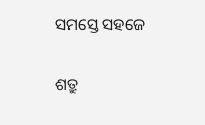ସମସ୍ତେ ସହଜେ

ଶତ୍ରୁ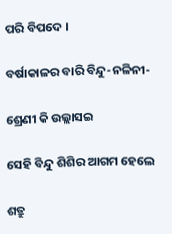ପରି ବିପଦେ ।

ବର୍ଷାକାଳର ବାରି ବିନ୍ଦୁ-ନଳିନୀ-

ଶ୍ରେଣୀ କି ଉଲ୍ଲାସଇ

ସେହି ବିନ୍ଦୁ ଶିଶିର ଆଗମ ହେଲେ

ଶତ୍ରୁ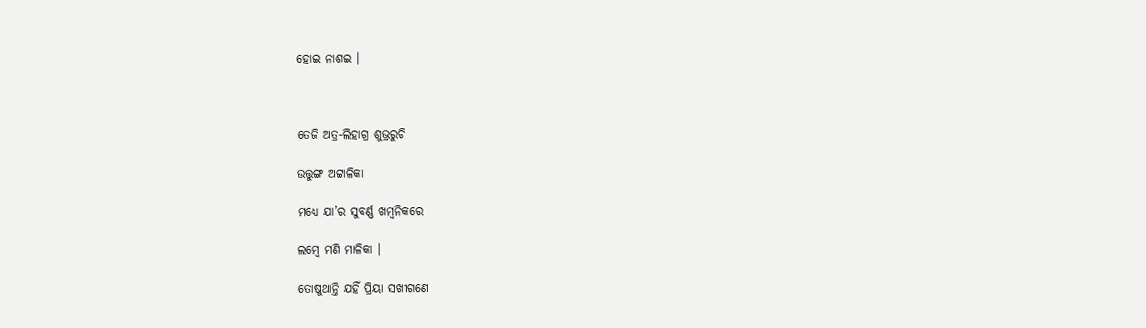ହୋଇ ନାଶଇ ।



ତେଜି ଅତ୍ର-ଲିହାଗ୍ର ଶୁଭ୍ରରୁଚି

ଉତ୍ତୁଙ୍ଗ ଅଟ୍ଟାଳିକା

ମଧ୍ୟେ ଯା’ର ସୁବର୍ଣ୍ଣ ଖମ୍ବନିକରେ

ଲମ୍ବେ ମଣି ମାଳିକା ।

ତୋଷୁଥାନ୍ତି ଯହିଁ ପ୍ରିୟା ସଖୀଗଣେ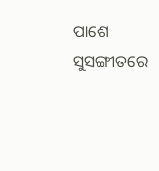ପାଶେ ସୁସଙ୍ଗୀତରେ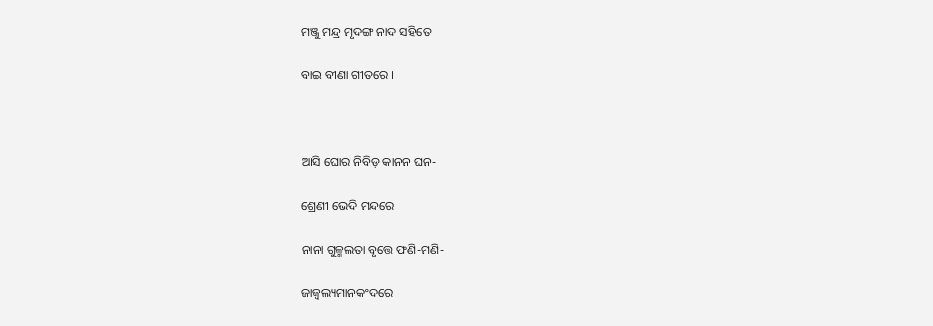ମଞ୍ଜୁ ମନ୍ଦ୍ର ମୃଦଙ୍ଗ ନାଦ ସହିତେ

ବାଇ ବୀଣା ଗୀତରେ ।



ଆସି ଘୋର ନିବିଡ଼ କାନନ ଘନ-

ଶ୍ରେଣୀ ଭେଦି ମନ୍ଦରେ

ନାନା ଗୁଳ୍ମଲତା ବୃତ୍ତେ ଫଣି-ମଣି-

ଜାଜ୍ୱଲ୍ୟମାନକଂଦରେ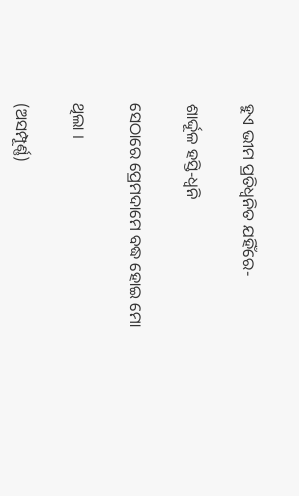ହୁଏ ଭୀମ ପ୍ରତିଧ୍ୱନିତ ଯହିଁରେ-

ଶାର୍ଦ୍ଦୂଳ ହସ୍ତି-ଧ୍ୱନି

ସେଠାରେ ପ୍ରେମଦାମେ ବଦ୍ଧ ହୋଇ ମୋ

ଥିଲା ।

(ଅସମ୍ପୂର୍ଣ୍ଣ)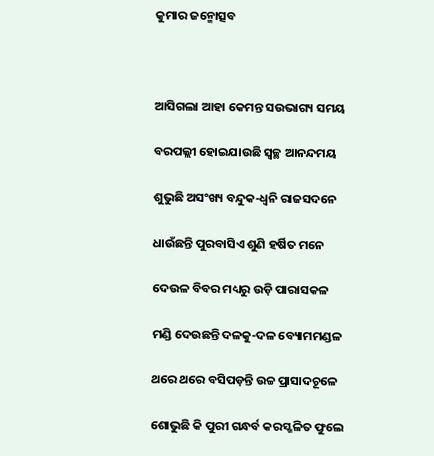କୁମାର ଜନ୍ମୋତ୍ସବ



ଆସିଗଲା ଆହା କେମନ୍ତ ସଉଭାଗ୍ୟ ସମୟ

ବରପଲ୍ଲୀ ହୋଇଯାଉଛି ସ୍ୱଚ୍ଛ ଆନନ୍ଦମୟ

ଶୁଭୁଛି ଅସଂଖ୍ୟ ବନ୍ଦୁକ-ଧ୍ୱନି ରାଜସଦନେ

ଧାଉଁଛନ୍ତି ପୁରବାସିଏ ଶୁଣି ହର୍ଷିତ ମନେ

ଦେଉଳ ବିବର ମଧ୍ୟରୁ ଉଡ଼ି ପାରାସକଳ

ମଣ୍ଡି ଦେଉଛନ୍ତି ଦଳକୁ-ଦଳ ବ୍ୟୋମମଣ୍ଡଳ

ଥରେ ଥରେ ବସିପଡ଼ନ୍ତି ଉଚ୍ଚ ପ୍ରାସାଦଚୂଳେ

ଶୋଭୁଛି କି ପୁରୀ ଗନ୍ଧର୍ବ କରସ୍ଖଳିତ ଫୁଲେ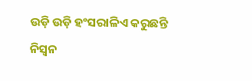ଉଡ଼ି ଉଡ଼ି ହଂସରାଳିଏ କରୁଛନ୍ତି ନିସ୍ୱନ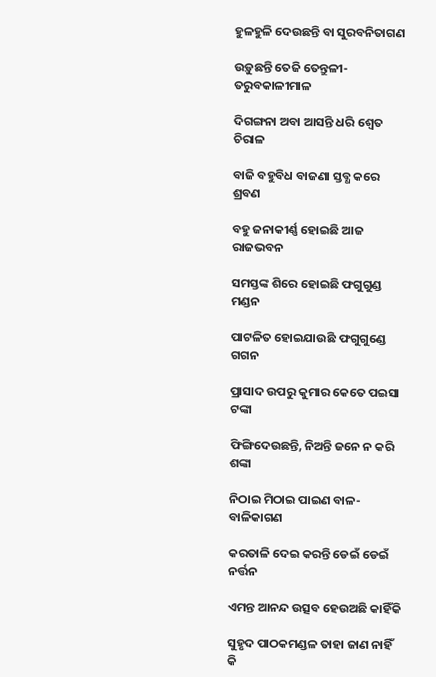ହୁଳହୁଳି ଦେଉଛନ୍ତି ବା ସୁରବନିତାଗଣ

ଉଡ଼ୁଛନ୍ତି ତେଜି ତେନ୍ତୁଳୀ-ତରୁବକାଳୀମାଳ

ଦିଗଙ୍ଗନା ଅବା ଆସନ୍ତି ଧରି ଶ୍ୱେତ ଚିରାଳ

ବାଜି ବହୁବିଧ ବାଜଣା ସ୍ତବ୍ଧ କରେ ଶ୍ରବଣ

ବହୁ ଜନାକୀର୍ଣ୍ଣ ହୋଇଛି ଆଜ ରାଜଭବନ

ସମସ୍ତଙ୍କ ଶିରେ ହୋଇଛି ଫଗୁଗୁଣ୍ଡ ମଣ୍ଡନ

ପାଟଳିତ ହୋଇଯାଉଛି ଫଗୁଗୁଣ୍ଡେ ଗଗନ

ପ୍ରାସାଦ ଉପରୁ କୁମାର କେତେ ପଇସା ଟଙ୍କା

ଫିଙ୍ଗିଦେଉଛନ୍ତି, ନିଅନ୍ତି ଜନେ ନ କରି ଶଙ୍କା

ନିଠାଇ ମିଠାଇ ପାଇଣ ବାଳ-ବାଳିକାଗଣ

କରତାଳି ଦେଇ କରନ୍ତି ଡେଇଁ ଡେଇଁ ନର୍ତ୍ତନ

ଏମନ୍ତ ଆନନ୍ଦ ଉତ୍ସବ ହେଉଅଛି କାହିଁକି

ସୁହୃଦ ପାଠକମଣ୍ଡଳ ତାହା ଜାଣ ନାହିଁ କି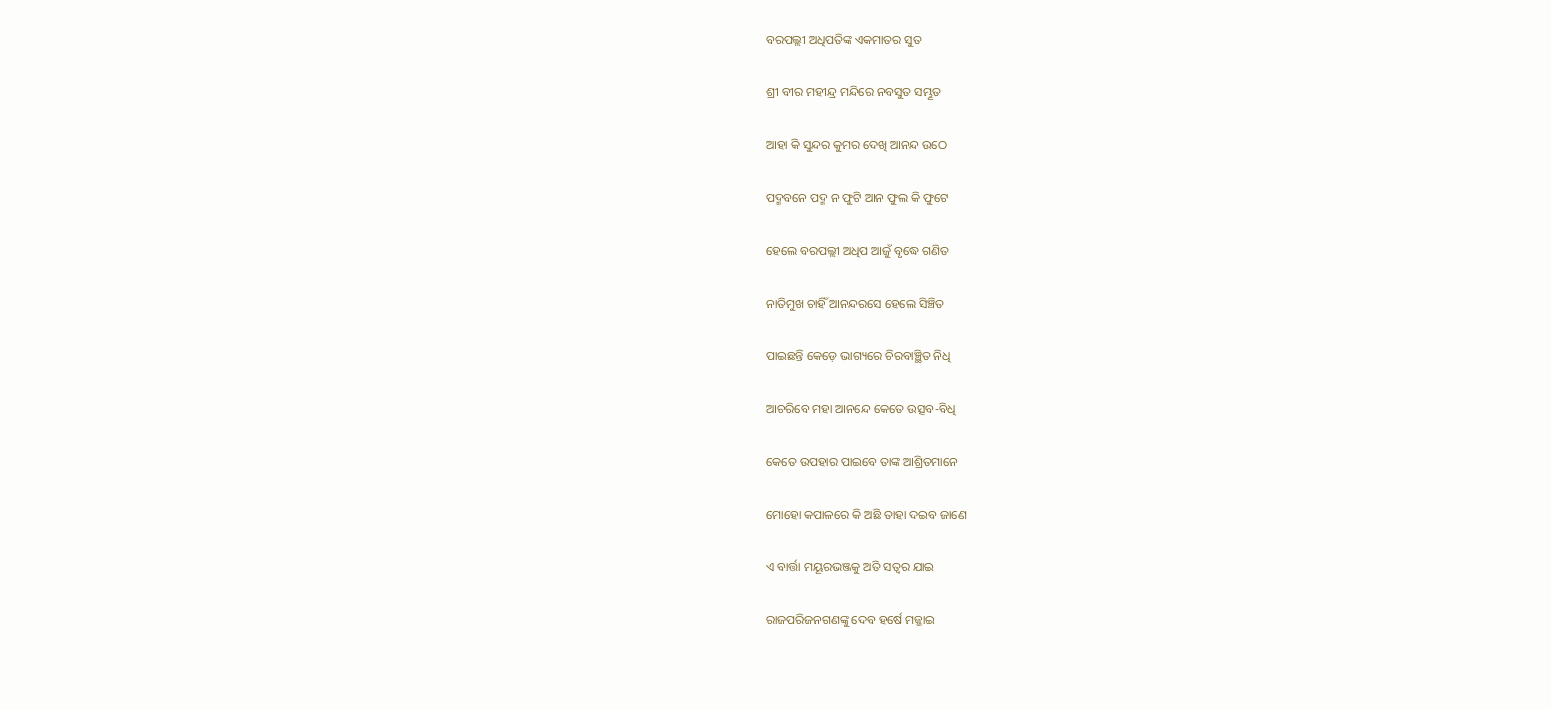ବରପଲ୍ଲୀ ଅଧିପତିଙ୍କ ଏକମାତର ସୁତ

ଶ୍ରୀ ବୀର ମହୀନ୍ଦ୍ର ମନ୍ଦିରେ ନବସୁତ ସମ୍ଭୂତ

ଆହା କି ସୁନ୍ଦର କୁମର ଦେଖି ଆନନ୍ଦ ଉଠେ

ପଦ୍ମବନେ ପଦ୍ମ ନ ଫୁଟି ଆନ ଫୁଲ କି ଫୁଟେ

ହେଲେ ବରପଲ୍ଲୀ ଅଧିପ ଆଜୁଁ ବୃଦ୍ଧେ ଗଣିତ

ନାତିମୁଖ ଚାହିଁ ଆନନ୍ଦରସେ ହେଲେ ସିଞ୍ଚିତ

ପାଇଛନ୍ତି କେଡ଼େ ଭାଗ୍ୟରେ ଚିରବାଞ୍ଛିତ ନିଧି

ଆଚରିବେ ମହା ଆନନ୍ଦେ କେତେ ଉତ୍ସବ-ବିଧି

କେତେ ଉପହାର ପାଇବେ ତାଙ୍କ ଆଶ୍ରିତମାନେ

ମୋହୋ କପାଳରେ କି ଅଛି ତାହା ଦଇବ ଜାଣେ

ଏ ବାର୍ତ୍ତା ମୟୂରଭଞ୍ଜକୁ ଅତି ସତ୍ୱର ଯାଇ

ରାଜପରିଜନଗଣଙ୍କୁ ଦେବ ହର୍ଷେ ମଜ୍ଜାଇ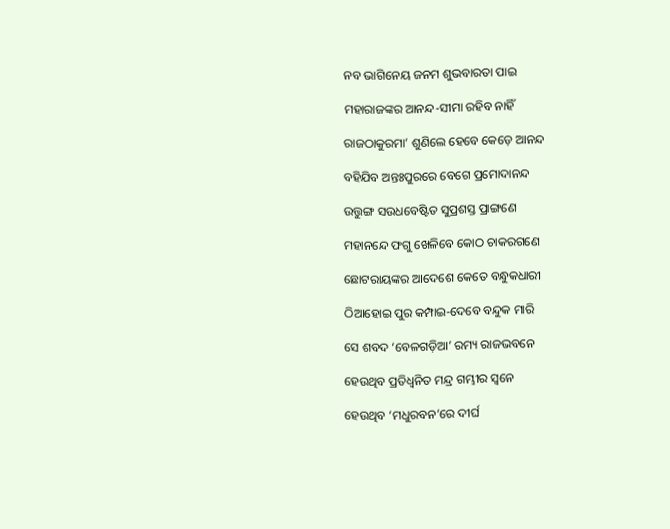ନବ ଭାଗିନେୟ ଜନମ ଶୁଭବାରତା ପାଇ

ମହାରାଜଙ୍କର ଆନନ୍ଦ-ସୀମା ରହିବ ନାହିଁ

ରାଜଠାକୁରମା’ ଶୁଣିଲେ ହେବେ କେଡ଼େ ଆନନ୍ଦ

ବହିଯିବ ଅନ୍ତଃପୁରରେ ବେଗେ ପ୍ରମୋଦାନନ୍ଦ

ଉତ୍ତୁଙ୍ଗ ସଉଧବେଷ୍ଟିତ ସୁପ୍ରଶସ୍ତ ପ୍ରାଙ୍ଗଣେ

ମହାନନ୍ଦେ ଫଗୁ ଖେଳିବେ କୋଠ ଚାକରଗଣେ

ଛୋଟରାୟଙ୍କର ଆଦେଶେ କେତେ ବନ୍ଧୁକଧାରୀ

ଠିଆହୋଇ ପୁର କମ୍ପାଇ-ଦେବେ ବନ୍ଦୁକ ମାରି

ସେ ଶବଦ ‘ବେଳଗଡ଼ିଆ’ ରମ୍ୟ ରାଜଭବନେ

ହେଉଥିବ ପ୍ରତିଧ୍ୱନିତ ମନ୍ଦ୍ର ଗମ୍ଭୀର ସ୍ୱନେ

ହେଉଥିବ ‘ମଧୁରବନ’ରେ ଦୀର୍ଘ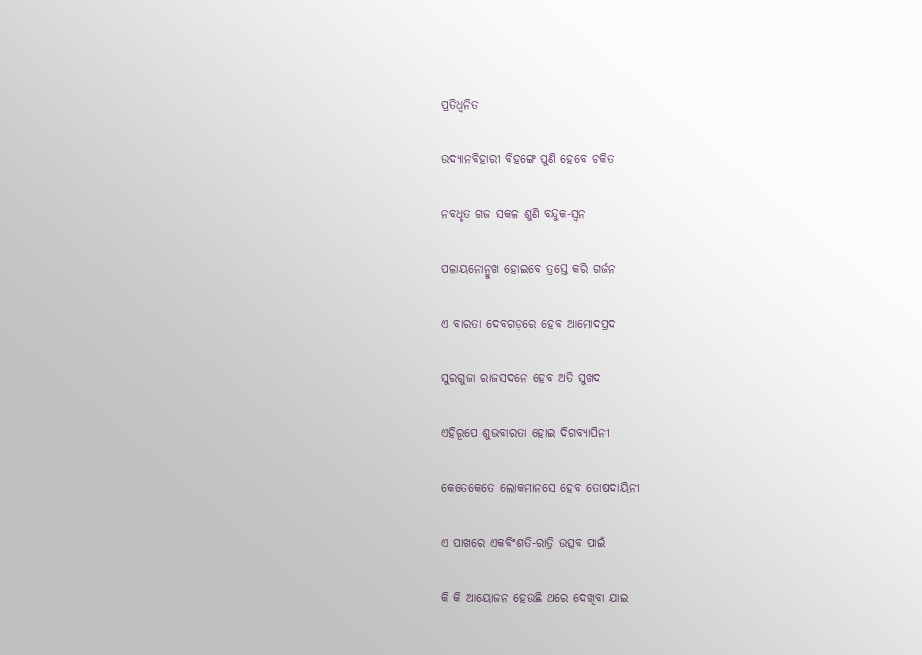ପ୍ରତିଧ୍ୱନିତ

ଉଦ୍ୟାନବିହାରୀ ବିହଙ୍ଗେ ପୁଣି ହେବେ ଚକିତ

ନବଧୃତ ଗଜ ସକଳ ଶୁଣି ବନ୍ଦୁକ-ସ୍ୱନ

ପଳାୟନୋନ୍ମୁଖ ହୋଇବେ ତ୍ରସ୍ତେ କରି ଗର୍ଜନ

ଏ ବାରତା ଦେବଗଡ଼ରେ ହେବ ଆମୋଦପ୍ରଦ

ସୁରଗୁଜା ରାଜସଦନେ ହେବ ଅତି ସୁଖଦ

ଏହିରୂପେ ଶୁଭବାରତା ହୋଇ ଦିଗବ୍ୟାପିନୀ

କେତେକେତେ ଲୋକମାନସେ ହେବ ତୋଷଦାୟିନୀ

ଏ ପାଖରେ ଏକବିଂଶତି-ରାତ୍ରି ଉତ୍ସବ ପାଇଁ

କି କି ଆୟୋଜନ ହେଉଛି ଥରେ ଦେଖିବା ଯାଇ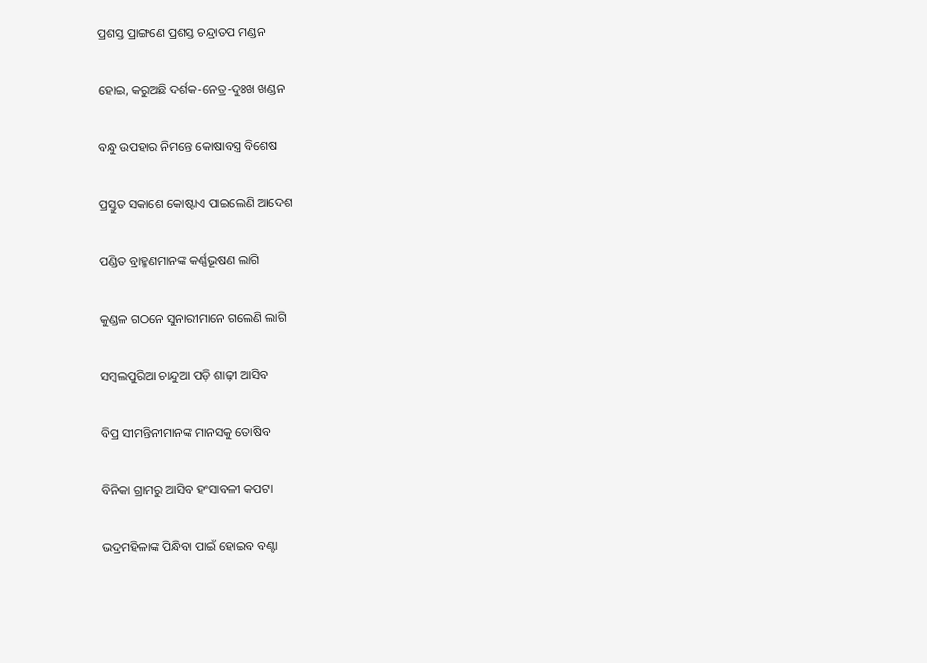ପ୍ରଶସ୍ତ ପ୍ରାଙ୍ଗଣେ ପ୍ରଶସ୍ତ ଚନ୍ଦ୍ରାତପ ମଣ୍ଡନ

ହୋଇ, କରୁଅଛି ଦର୍ଶକ-ନେତ୍ର-ଦୁଃଖ ଖଣ୍ଡନ

ବନ୍ଧୁ ଉପହାର ନିମନ୍ତେ କୋଷାବସ୍ତ୍ର ବିଶେଷ

ପ୍ରସ୍ତୁତ ସକାଶେ କୋଷ୍ଟାଏ ପାଇଲେଣି ଆଦେଶ

ପଣ୍ଡିତ ବ୍ରାହ୍ମଣମାନଙ୍କ କର୍ଣ୍ଣଭୂଷଣ ଲାଗି

କୁଣ୍ଡଳ ଗଠନେ ସୁନାରୀମାନେ ଗଲେଣି ଲାଗି

ସମ୍ବଲପୁରିଆ ଚାନ୍ଦୁଆ ପଡ଼ି ଶାଢ଼ୀ ଆସିବ

ବିପ୍ର ସୀମନ୍ତିନୀମାନଙ୍କ ମାନସକୁ ତୋଷିବ

ବିନିକା ଗ୍ରାମରୁ ଆସିବ ହଂସାବଳୀ କପଟା

ଭଦ୍ରମହିଳାଙ୍କ ପିନ୍ଧିବା ପାଇଁ ହୋଇବ ବଣ୍ଟା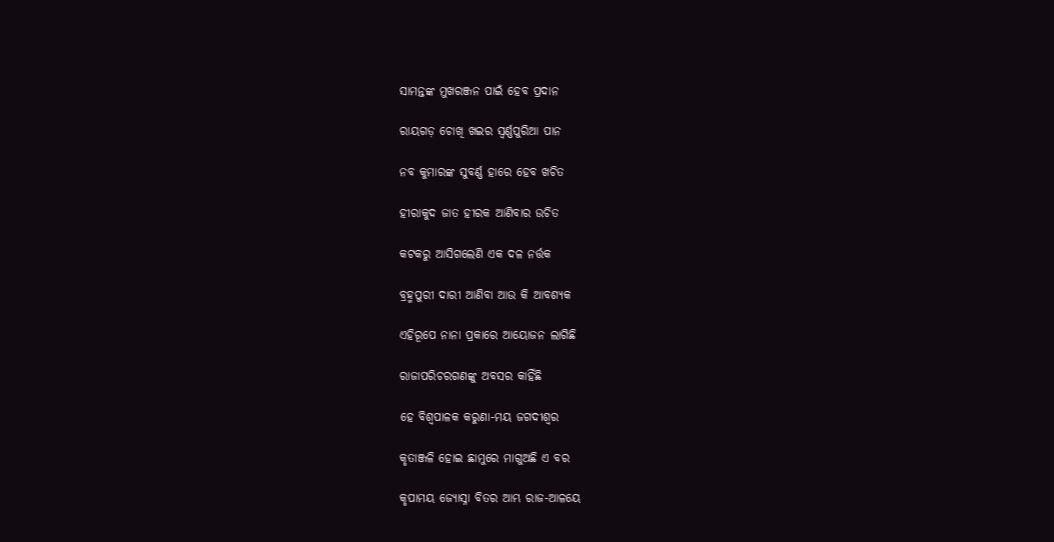ସାମନ୍ତଙ୍କ ମୁଖରଞ୍ଜନ ପାଇଁ ହେବ ପ୍ରଦାନ

ରାୟଗଡ଼ ଚୋଖି ଖଇର ସ୍ୱର୍ଣ୍ଣପୁରିଆ ପାନ

ନବ କୁମାରଙ୍କ ସୁବର୍ଣ୍ଣ ହାରେ ହେବ ଖଚିତ

ହୀରାକୁଦ ଜାତ ହୀରକ ଆଣିବାର ଉଚିତ

କଟକରୁ ଆସିଗଲେଣି ଏକ ଦଳ ନର୍ତ୍ତକ

ବ୍ରହ୍ମପୁରୀ ଦାରୀ ଆଣିବା ଆଉ କି ଆବଶ୍ୟକ

ଏହିରୂପେ ନାନା ପ୍ରକାରେ ଆୟୋଜନ ଲାଗିଛି

ରାଜାପରିଚରଗଣଙ୍କୁ ଅବସର କାହିଁଛି

ହେ ବିଶ୍ୱପାଳକ କରୁଣା-ମୟ ଜଗଦୀଶ୍ୱର

କୃତାଞ୍ଜଳି ହୋଇ ଛାମୁରେ ମାଗୁଅଛି ଏ ବର

କୃପାମୟ ଜ୍ୟୋସ୍ନା ବିତର ଆମ୍ଭ ରାଜ-ଆଳୟେ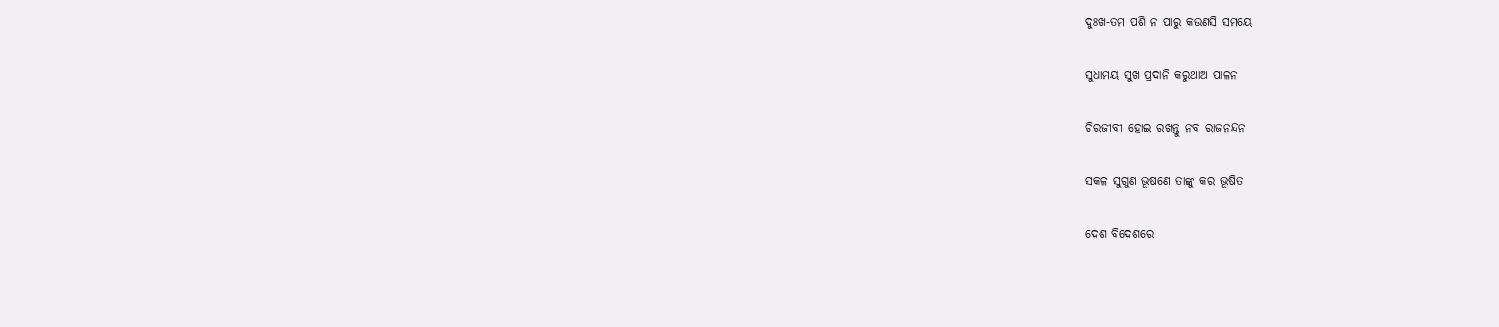ଦୁଃଖ-ତମ ପଶି ନ ପାରୁ କଉଣସି ସମୟେ

ସୁଧାମୟ ସୁଖ ପ୍ରଦାନି କରୁଥାଅ ପାଳନ

ଚିରଜୀବୀ ହୋଇ ରଖନ୍ତୁ ନବ ରାଜନନ୍ଦନ

ସକଳ ସୁଗୁଣ ଭୂଷଣେ ତାଙ୍କୁ କର ଭୂଷିତ

ଦେଶ ବିଦେଶରେ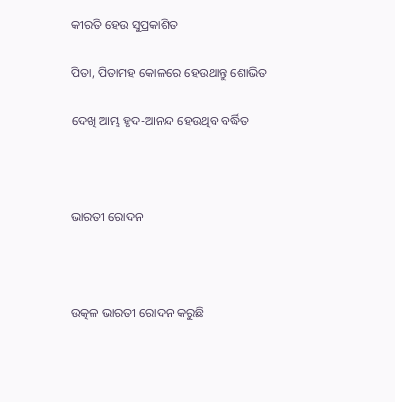କୀରତି ହେଉ ସୁପ୍ରକାଶିତ

ପିତା, ପିତାମହ କୋଳରେ ହେଉଥାନ୍ତୁ ଶୋଭିତ

ଦେଖି ଆମ୍ଭ ହୃଦ-ଆନନ୍ଦ ହେଉଥିବ ବର୍ଦ୍ଧିତ



ଭାରତୀ ରୋଦନ



ଉତ୍କଳ ଭାରତୀ ରୋଦନ କରୁଛି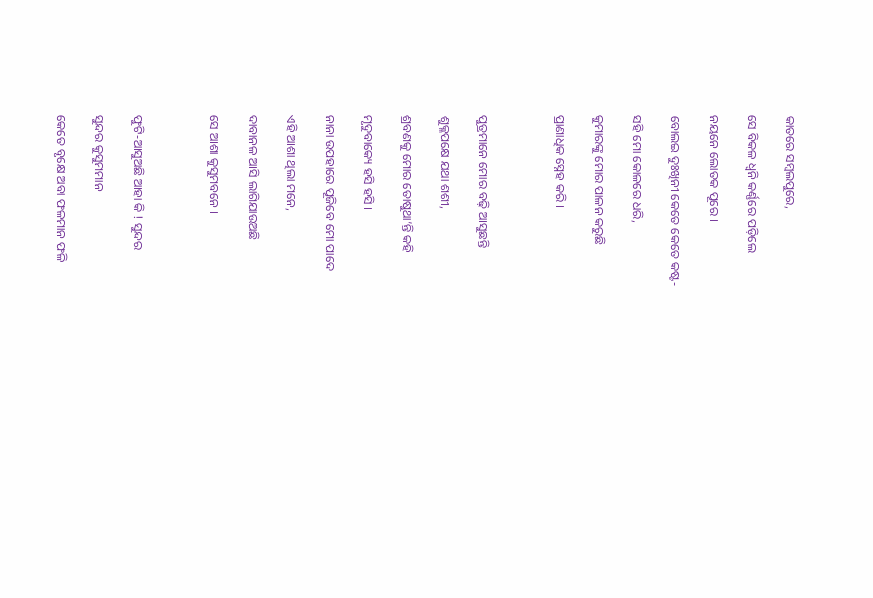କାତରେ ସମ୍ବଲପୁରେ,

ସେ ବିକଳ ଧ୍ୱନି କର୍ଣ୍ଣରେ ପଡ଼ିଲେ

ନୟନେ ଲୋତକ ପୂରେ ।

ବୋଲଇ ଦୁଃଖିନୀ କେତେ କେତେ କଷ୍ଟ-

ସହି ମୋ କୋଳରେ ଧରି,

କୁମାରଙ୍କୁ ମୋର ପାଳନ କରୁଛି

ପ୍ରାଣାଧିକ ସ୍ନେହ କରି ।



ପୁତ୍ରମାନେ ମୋର ବଢ଼ି ଆସୁଛନ୍ତି

ଶୁକ୍ଳପକ୍ଷେ ଯଥା ଶଶୀ,

ଶ୍ରବଣକୁ ମୋର ତୋଷୁଥା’ନ୍ତି କହି

ମୃଦୁବାକ୍ୟେ ହସି ହସି ।

ନାନା ଉପହାରେ ପୂଜିବେ ମୋ ପାଦେ

ଏହି ଆଶା ଥିଲା ମନେ,

ଦାବାନଳ ଆସି ଲାଗିଯାଉଅଛି

ସେ ଆଶା କୁସୁମବନେ ।



ଫୁଟି-ଆସୁଅଛି ଆହା କି ! ସୁନ୍ଦର

ସୁନ୍ଦର କୁସୁମମାନ

କେତେ ବୃକ୍ଷେ ଅବା ଫଳମାନ ଫଳି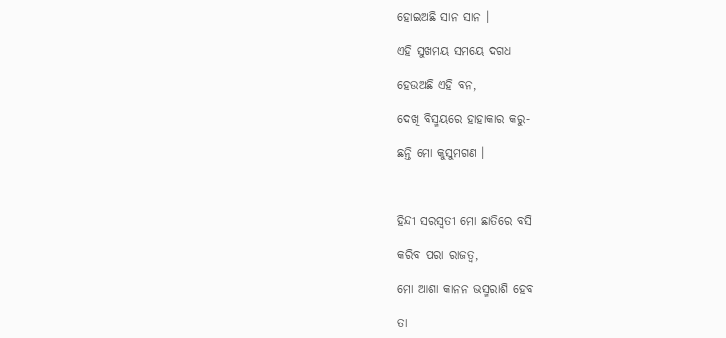ହୋଇଅଛି ସାନ ସାନ ।

ଏହି ସୁଖମୟ ସମୟେ ଦଗଧ

ହେଉଅଛି ଏହି ବନ,

ଦେଖି ବିସ୍ମୟରେ ହାହାକାର କରୁ-

ଛନ୍ତି ମୋ କୁସୁମଗଣ ।



ହିନ୍ଦୀ ସରସ୍ୱତୀ ମୋ ଛାତିରେ ବସି

କରିବ ପରା ରାଜତ୍ୱ,

ମୋ ଆଶା କାନନ ଭସ୍ମରାଶି ହେବ

ତା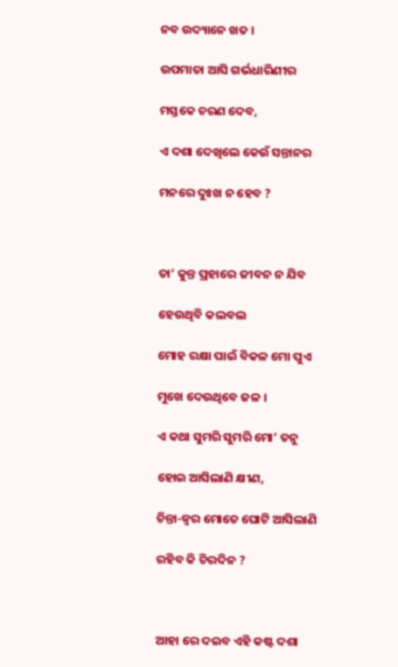ନବ ଉଦ୍ୟାନେ ଖତ ।

ଉପମାତା ଆସି ଗର୍ଭଧାରିଣୀର

ମସ୍ତକେ ଚରଣ ଦେବ,

ଏ ଦଶା ଦେଖିଲେ କେଉଁ ସନ୍ତାନର

ମନରେ ଦୁଃଖ ନ ହେବ ?



ତା’ କୁନ୍ତ ପ୍ରହାରେ ଜୀବନ ନ ଯିବ

ହେଉଥିବି କଲବଲ

ମୋହ ରକ୍ଷା ପାଇଁ ବିକଳ ମୋ ପୁଏ

ମୁଖେ ଦେଉଥିବେ ଜଳ ।

ଏ କଥା ସୁମରି ସୁମରି ମୋ’ ତନୁ

ହୋଇ ଆସିଲାଣି କ୍ଷୀଣ,

ଚିନ୍ତା-ଜ୍ୱର ମୋତେ ଘୋଟି ଆସିଲାଣି

ରହିବ କି ଚିରଦିନ ?



ଆହା ରେ ଦଇବ ଏହି କଷ୍ଟ ଦଶା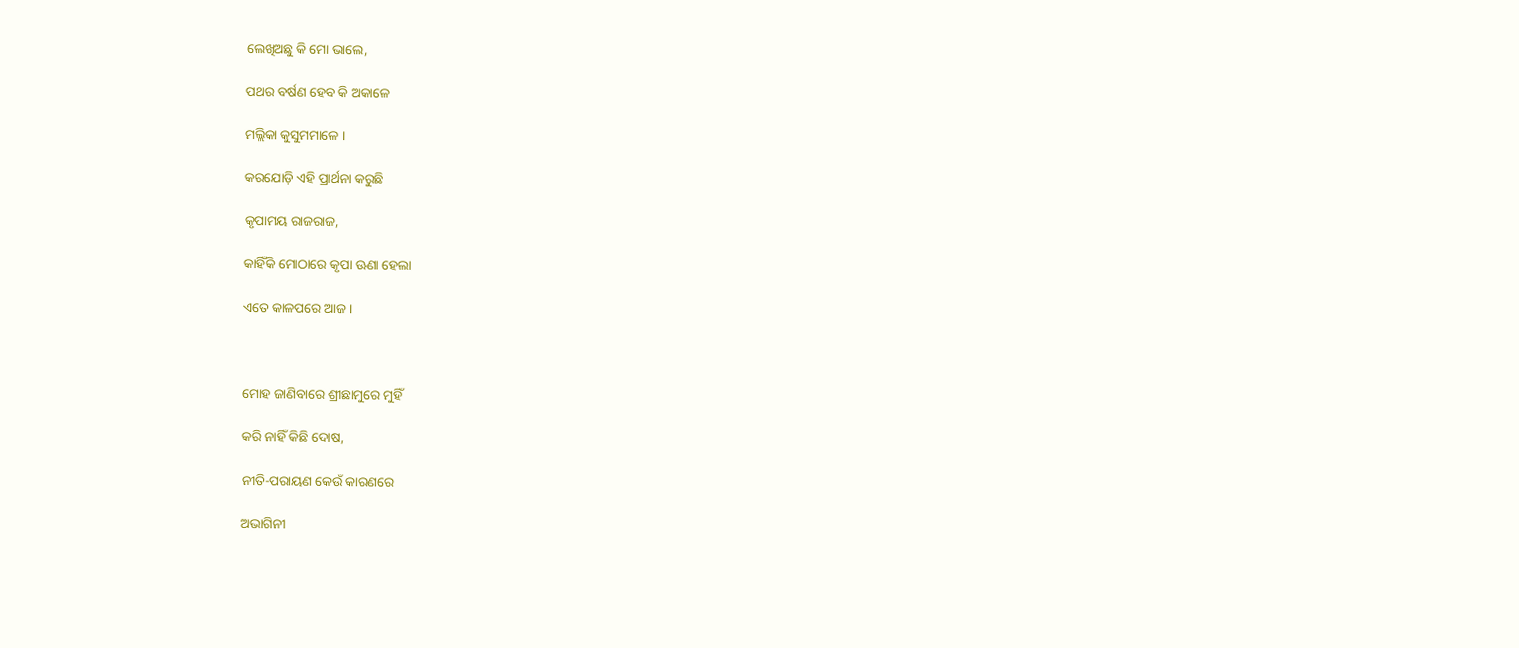ଲେଖିଅଛୁ କି ମୋ ଭାଲେ,

ପଥର ବର୍ଷଣ ହେବ କି ଅକାଳେ

ମଲ୍ଲିକା କୁସୁମମାଳେ ।

କରଯୋଡ଼ି ଏହି ପ୍ରାର୍ଥନା କରୁଛି

କୃପାମୟ ରାଜରାଜ,

କାହିଁକି ମୋଠାରେ କୃପା ଊଣା ହେଲା

ଏତେ କାଳପରେ ଆଜ ।



ମୋହ ଜାଣିବାରେ ଶ୍ରୀଛାମୁରେ ମୁହିଁ

କରି ନାହିଁ କିଛି ଦୋଷ,

ନୀତି-ପରାୟଣ କେଉଁ କାରଣରେ

ଅଭାଗିନୀ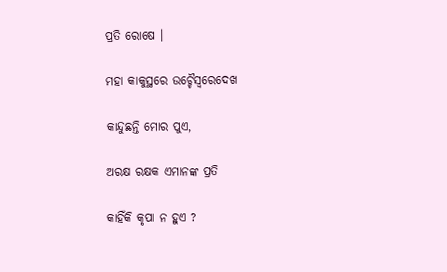ପ୍ରତି ରୋଷେ ।

ମହା କାକୁସ୍ଥରେ ଉଚ୍ଚୈସ୍ୱରେଦେଖ

କାନ୍ଦୁଛନ୍ତି ମୋର ପୁଏ,

ଅରକ୍ଷ ରକ୍ଷକ ଏମାନଙ୍କ ପ୍ରତି

କାହିଁକି କୃପା ନ ହୁଏ ?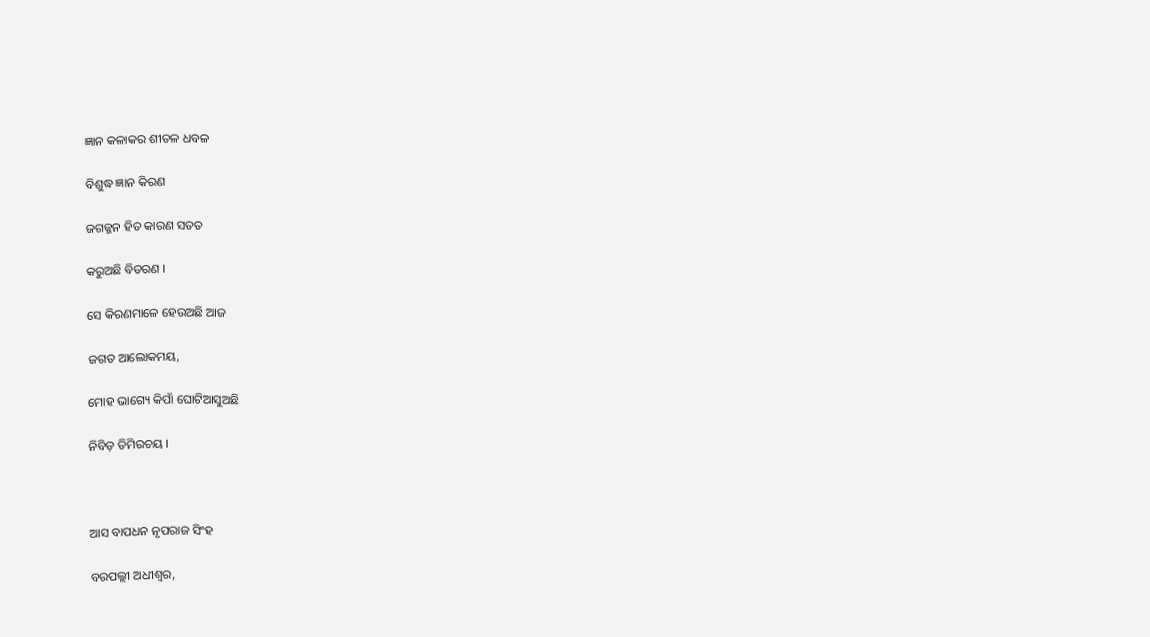ଜ୍ଞାନ କଳାକର ଶୀତଳ ଧବଳ

ବିଶୁଦ୍ଧ ଜ୍ଞାନ କିରଣ

ଜଗଜ୍ଜନ ହିତ କାରଣ ସତତ

କରୁଅଛି ବିତରଣ ।

ସେ କିରଣମାଳେ ହେଉଅଛି ଆଜ

ଜଗତ ଆଲୋକମୟ,

ମୋହ ଭାଗ୍ୟେ କିପାଁ ଘୋଟିଆସୁଅଛି

ନିବିଡ଼ ତିମିରଚୟ ।



ଆସ ବାପଧନ ନୃପରାଜ ସିଂହ

ବରପଲ୍ଲୀ ଅଧୀଶ୍ୱର,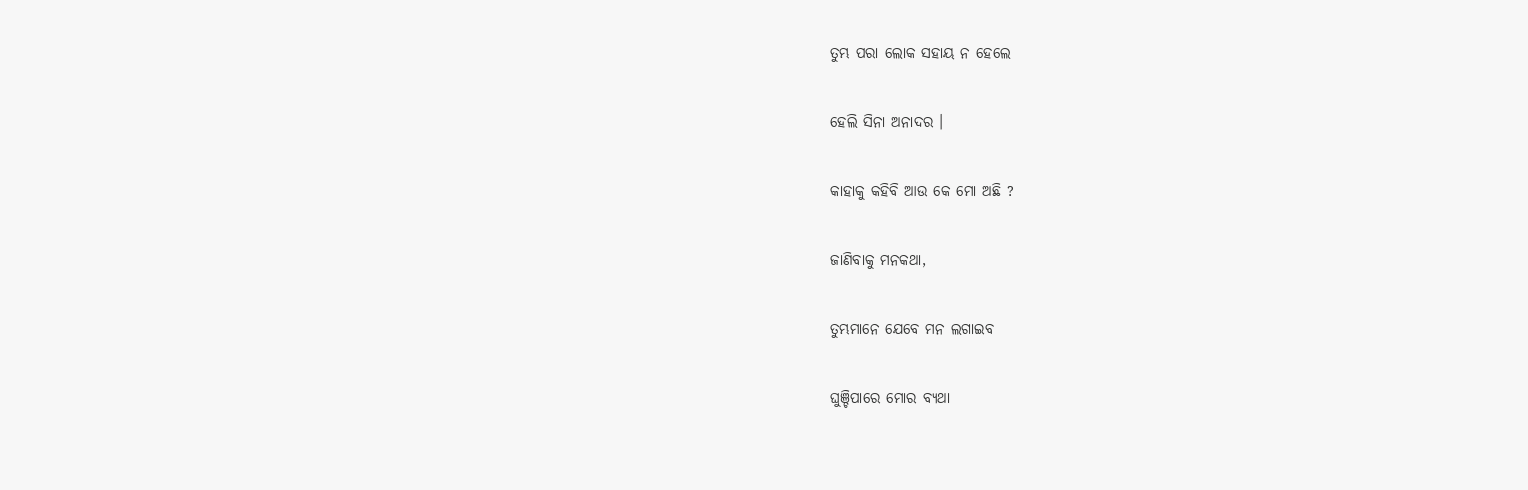ତୁମ୍ଭ ପରା ଲୋକ ସହାୟ ନ ହେଲେ

ହେଲି ସିନା ଅନାଦର ।

କାହାକୁ କହିବି ଆଉ କେ ମୋ ଅଛି ?

ଜାଣିବାକୁ ମନକଥା,

ତୁମ୍ଭମାନେ ଯେବେ ମନ ଲଗାଇବ

ଘୁଞ୍ଚିପାରେ ମୋର ବ୍ୟଥା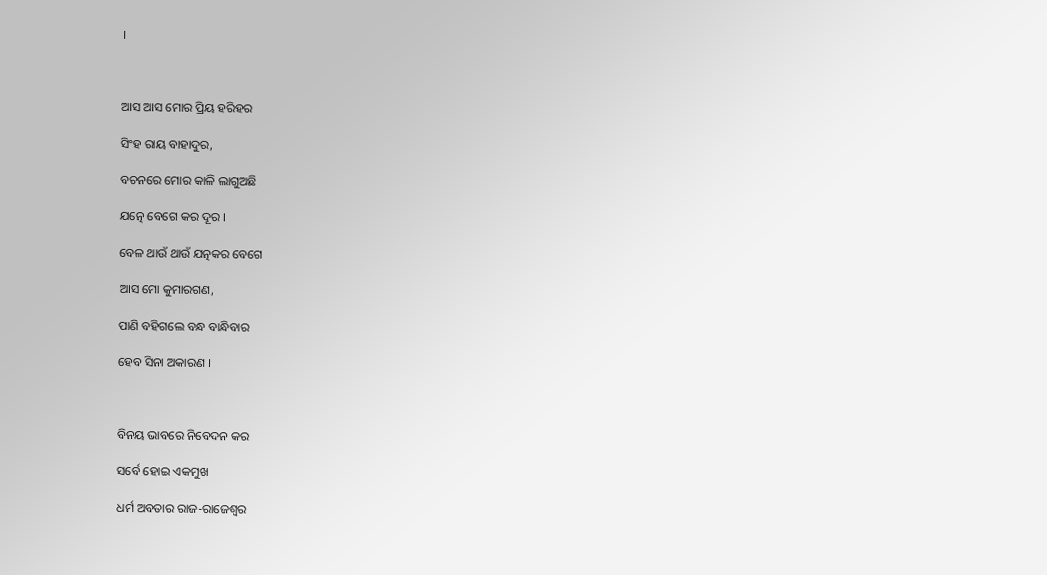।



ଆସ ଆସ ମୋର ପ୍ରିୟ ହରିହର

ସିଂହ ରାୟ ବାହାଦୁର,

ବଚନରେ ମୋର କାଳି ଲାଗୁଅଛି

ଯତ୍ନେ ବେଗେ କର ଦୂର ।

ବେଳ ଥାଉଁ ଥାଉଁ ଯତ୍ନକର ବେଗେ

ଆସ ମୋ କୁମାରଗଣ,

ପାଣି ବହିଗଲେ ବନ୍ଧ ବାନ୍ଧିବାର

ହେବ ସିନା ଅକାରଣ ।



ବିନୟ ଭାବରେ ନିବେଦନ କର

ସର୍ବେ ହୋଇ ଏକମୁଖ

ଧର୍ମ ଅବତାର ରାଜ-ରାଜେଶ୍ୱର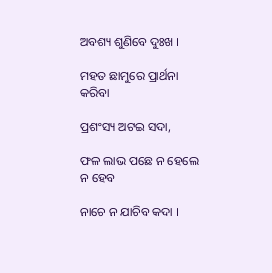ଅବଶ୍ୟ ଶୁଣିବେ ଦୁଃଖ ।

ମହତ ଛାମୁରେ ପ୍ରାର୍ଥନା କରିବା

ପ୍ରଶଂସ୍ୟ ଅଟଇ ସଦା,

ଫଳ ଲାଭ ପଛେ ନ ହେଲେ ନ ହେବ

ନାଚେ ନ ଯାଚିବ କଦା ।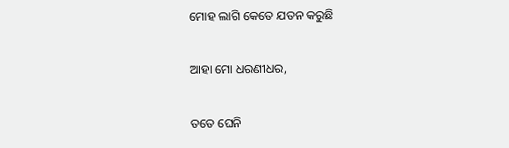ମୋହ ଲାଗି କେତେ ଯତନ କରୁଛି

ଆହା ମୋ ଧରଣୀଧର,

ତତେ ଘେନି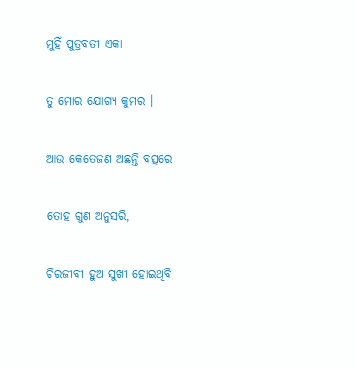ମୁହିଁ ପୁତ୍ରବତୀ ଏକା

ତୁ ମୋର ଯୋଗ୍ୟ କୁମର ।

ଆଉ କେତେଜଣ ଅଛନ୍ତି ବତ୍ସରେ

ତୋହ ଗୁଣ ଅନୁସରି,

ଚିରଜୀବୀ ହୁଅ ସୁଖୀ ହୋଇଥିବି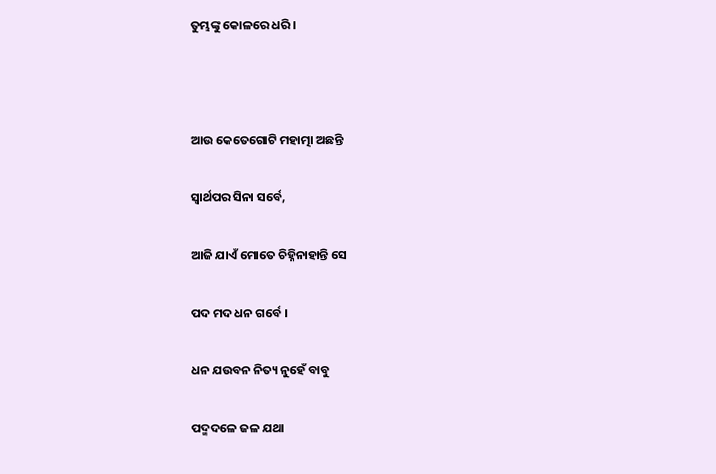ତୁମ୍ଭଙ୍କୁ କୋଳରେ ଧରି ।



ଆଉ କେତେଗୋଟି ମହାତ୍ମା ଅଛନ୍ତି

ସ୍ୱାର୍ଥପର ସିନା ସର୍ବେ,

ଆଜି ଯାଏଁ ମୋତେ ଚିହ୍ନିନାହାନ୍ତି ସେ

ପଦ ମଦ ଧନ ଗର୍ବେ ।

ଧନ ଯଉବନ ନିତ୍ୟ ନୁହେଁ ବାବୁ

ପଦ୍ମଦଳେ ଜଳ ଯଥା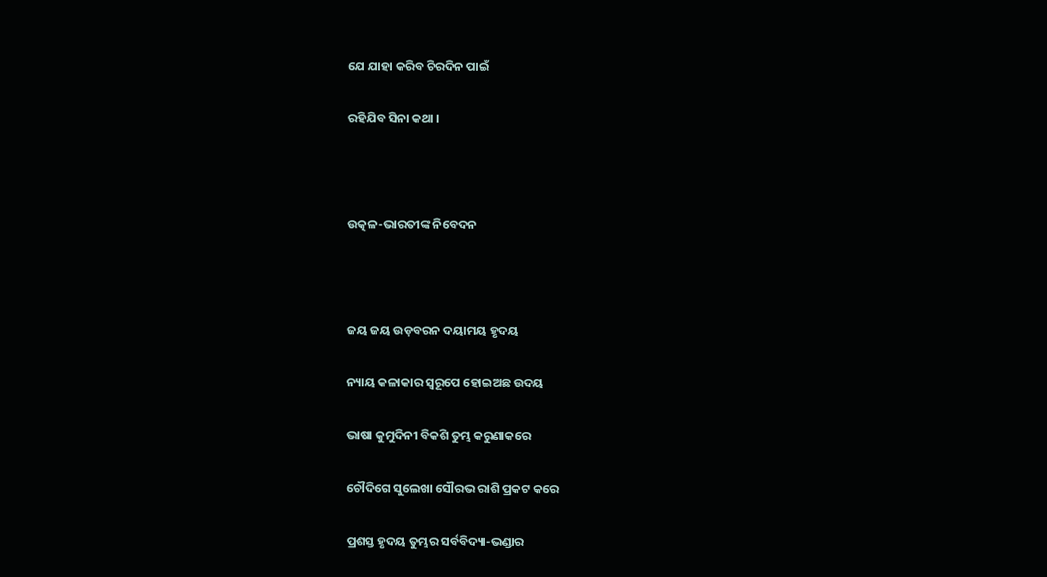ଯେ ଯାହା କରିବ ଚିରଦିନ ପାଇଁ

ରହିଯିବ ସିନା କଥା ।



ଉତ୍କଳ-ଭାରତୀଙ୍କ ନିବେଦନ



ଜୟ ଜୟ ଉଡ଼ବରନ ଦୟାମୟ ହୃଦୟ

ନ୍ୟାୟ କଳାକାର ସ୍ୱରୂପେ ହୋଇଅଛ ଉଦୟ

ଭାଷା କୁମୁଦିନୀ ବିକଶି ତୁମ୍ଭ କରୁଣାକରେ

ଚୌଦିଗେ ସୁଲେଖା ସୌରଭ ରାଶି ପ୍ରକଟ କରେ

ପ୍ରଶସ୍ତ ହୃଦୟ ତୁମ୍ଭର ସର୍ବବିଦ୍ୟା-ଭଣ୍ଡାର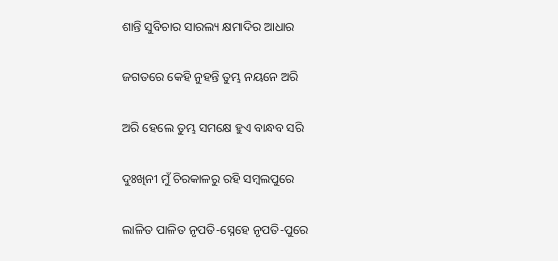ଶାନ୍ତି ସୁବିଚାର ସାରଲ୍ୟ କ୍ଷମାଦିର ଆଧାର

ଜଗତରେ କେହି ନୁହନ୍ତି ତୁମ୍ଭ ନୟନେ ଅରି

ଅରି ହେଲେ ତୁମ୍ଭ ସମକ୍ଷେ ହୁଏ ବାନ୍ଧବ ସରି

ଦୁଃଖିନୀ ମୁଁ ଚିରକାଳରୁ ରହି ସମ୍ବଲପୁରେ

ଲାଳିତ ପାଳିତ ନୃପତି-ସ୍ନେହେ ନୃପତି-ପୁରେ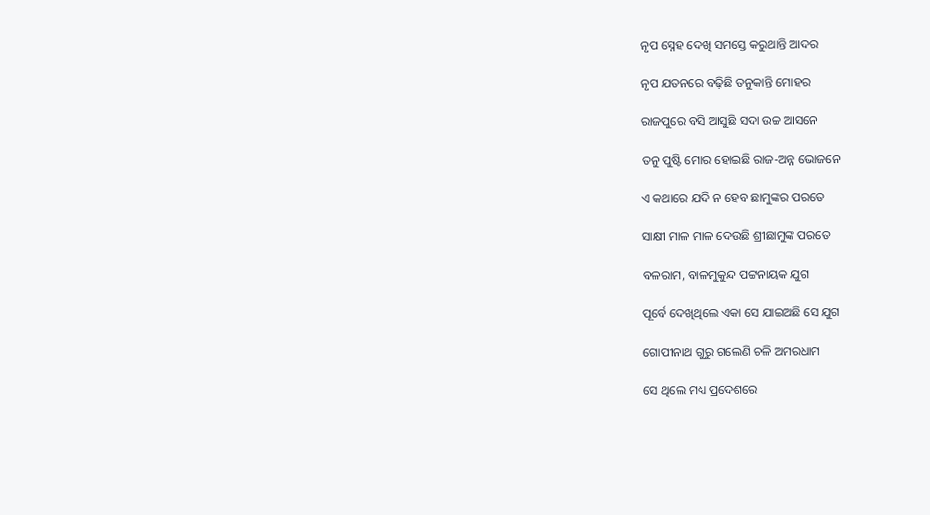ନୃପ ସ୍ନେହ ଦେଖି ସମସ୍ତେ କରୁଥାନ୍ତି ଆଦର

ନୃପ ଯତନରେ ବଢ଼ିଛି ତନୁକାନ୍ତି ମୋହର

ରାଜପୁରେ ବସି ଆସୁଛି ସଦା ଉଚ୍ଚ ଆସନେ

ତନୁ ପୁଷ୍ଟି ମୋର ହୋଇଛି ରାଜ-ଅନ୍ନ ଭୋଜନେ

ଏ କଥାରେ ଯଦି ନ ହେବ ଛାମୁଙ୍କର ପରତେ

ସାକ୍ଷୀ ମାଳ ମାଳ ଦେଉଛି ଶ୍ରୀଛାମୁଙ୍କ ପରତେ

ବଳରାମ, ବାଳମୁକୁନ୍ଦ ପଟ୍ଟନାୟକ ଯୁଗ

ପୂର୍ବେ ଦେଖିଥିଲେ ଏକା ସେ ଯାଇଅଛି ସେ ଯୁଗ

ଗୋପୀନାଥ ଗୁରୁ ଗଲେଣି ଚଳି ଅମରଧାମ

ସେ ଥିଲେ ମଧ୍ୟ ପ୍ରଦେଶରେ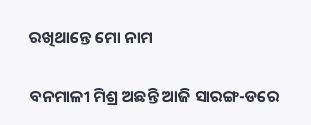ରଖିଥାନ୍ତେ ମୋ ନାମ

ବନମାଳୀ ମିଶ୍ର ଅଛନ୍ତି ଆଜି ସାରଙ୍ଗ-ଡରେ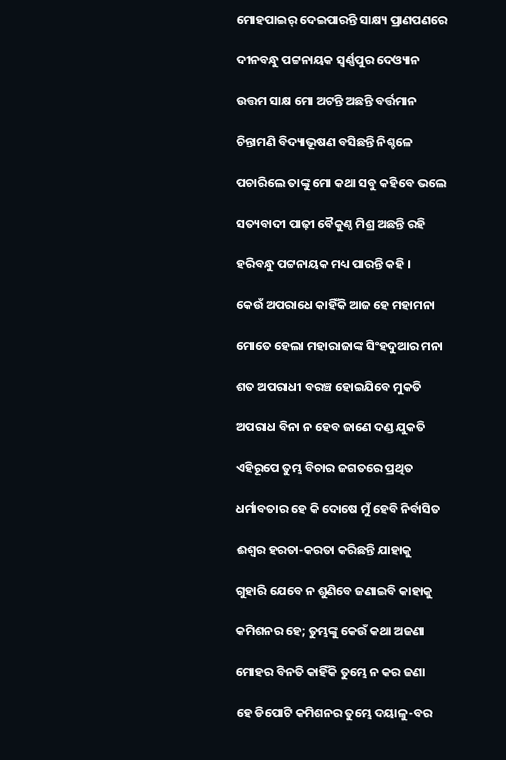ମୋହପାଇର୍ ଦେଇପାରନ୍ତି ସାକ୍ଷ୍ୟ ପ୍ରାଣପଣରେ

ଦୀନବନ୍ଧୁ ପଟ୍ଟନାୟକ ସ୍ୱର୍ଣ୍ଣପୁର ଦେଓ୍ୟାନ

ଉତ୍ତମ ସାକ୍ଷ ମୋ ଅଟନ୍ତି ଅଛନ୍ତି ବର୍ତ୍ତମାନ

ଚିନ୍ତାମଣି ବିଦ୍ୟାଭୂଷଣ ବସିଛନ୍ତି ନିଶ୍ଚଳେ

ପଚାରିଲେ ତାଙ୍କୁ ମୋ କଥା ସବୁ କହିବେ ଭଲେ

ସତ୍ୟବାଦୀ ପାଢ଼ୀ ବୈକୁଣ୍ଠ ମିଶ୍ର ଅଛନ୍ତି ରହି

ହରିବନ୍ଧୁ ପଟ୍ଟନାୟକ ମଧ୍ୟ ପାରନ୍ତି କହି ।

କେଉଁ ଅପରାଧେ କାହିଁକି ଆଜ ହେ ମହାମନା

ମୋତେ ହେଲା ମହାରାଜାଙ୍କ ସିଂହଦୁଆର ମନା

ଶତ ଅପରାଧୀ ବରଞ୍ଚ ହୋଇଯିବେ ମୁକତି

ଅପରାଧ ବିନା ନ ହେବ ଜାଣେ ଦଣ୍ଡ ଯୁକତି

ଏହିରୂପେ ତୁମ୍ଭ ବିଚାର ଜଗତରେ ପ୍ରଥିତ

ଧର୍ମାବତାର ହେ କି ଦୋଷେ ମୁଁ ହେବି ନିର୍ବାସିତ

ଈଶ୍ୱର ହରତା-କରତା କରିଛନ୍ତି ଯାହାକୁ

ଗୁହାରି ଯେବେ ନ ଶୁଣିବେ ଜଣାଇବି କାହାକୁ

କମିଶନର ହେ; ତୁମ୍ଭଙ୍କୁ କେଉଁ କଥା ଅଜଣା

ମୋହର ବିନତି କାହିଁକି ତୁମ୍ଭେ ନ କର ଜଣା

ହେ ଡିପୋଟି କମିଶନର ତୁମ୍ଭେ ଦୟାଳୁ-ବର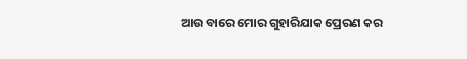ଆଉ ବାରେ ମୋର ଗୁହାରିଯାକ ପ୍ରେରଣ କର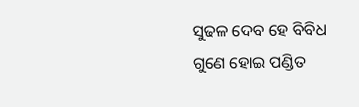ସୁଢଳ ଦେବ ହେ ବିବିଧ ଗୁଣେ ହୋଇ ପଣ୍ଡିତ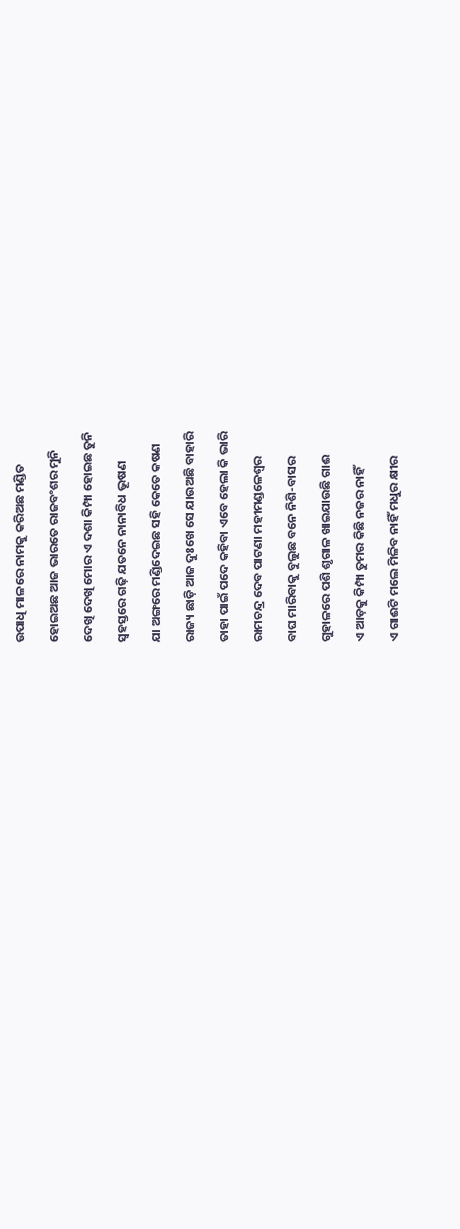ଉପାଧି ମାଳରେ ନାମକୁ କରିଅଛ ମଣ୍ଡିତ

ହୋଇଅଛ ଆଜ ଭାରତେ ରାଜବଂଶର ମୁନି

ଦେଖି ଦେଖି ମୋର ଏ ଦଶା କିମ୍ପା ହୋଇଛ ତୁନି

ସ୍ୱହସ୍ତରେ ଗଢ଼ି ଯତନେ ନାନାବିଧ ଭୂଷଣ

ଯା ଅଙ୍ଗରେ ମଣ୍ଡିଦେଇଛ ସହି କେତେ କଷଣ

ରାଜ୍ୟ ଛାଡ଼ି ଆଜ ଦୁଃଖେ ସେ ଯାଉଅଛି ବାହାରି

ତାହା ପାଇଁ ପଦେ କହିବା ଏବେ ହେଲା କି ଭାରି

ରାମଚନ୍ଦ୍ର ଦେବ ପାଟଣା ମହୀମଣ୍ଡଳେଶ୍ୱର

ବାଘ ମାରିବାକୁ ବୁଲୁଛ ବନେ ନିଶି-ବାସର

ଗୁହାଳରେ ପଶି ଶୃଗାଳ ଖାଇଯାଉଛି ଗାଈ

ଏ ଆଡ଼କୁ କିମ୍ପା ତୁମର କିଛି ନଜର ନାହିଁ

ଏ ଗାଈଟି ମଲେ ମିଳିବ ନାହିଁ ମଧୁର କ୍ଷୀର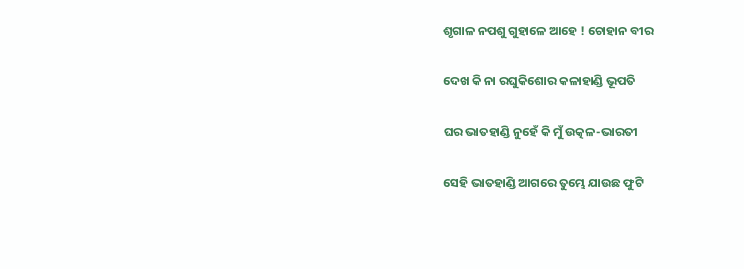ଶୃଗାଳ ନପଶୁ ଗୁହାଳେ ଆହେ ! ଚୋହାନ ବୀର

ଦେଖ କି ନା ରଘୁକିଶୋର କଳାହାଣ୍ଡି ଭୂପତି

ଘର ଭାତହାଣ୍ଡି ନୁହେଁ କି ମୁଁ ଉତ୍କଳ-ଭାରତୀ

ସେହି ଭାତହାଣ୍ଡି ଆଗରେ ତୁମ୍ଭେ ଯାଉଛ ଫୁଟି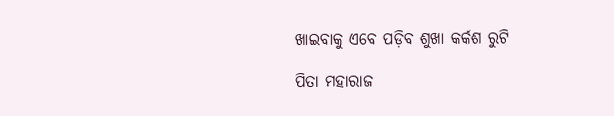ଖାଇବାକୁ ଏବେ ପଡ଼ିବ ଶୁଖା କର୍କଶ ରୁଟି

ପିତା ମହାରାଜ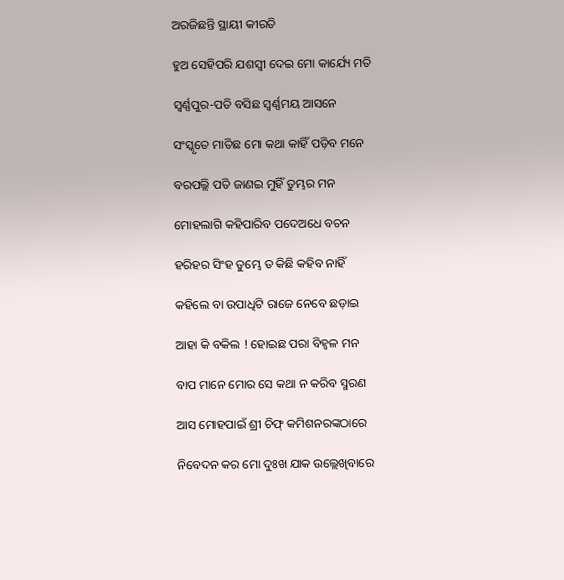ଅରଜିଛନ୍ତି ସ୍ଥାୟୀ କୀରତି

ହୁଅ ସେହିପରି ଯଶସ୍ୱୀ ଦେଇ ମୋ କାର୍ଯ୍ୟେ ମତି

ସ୍ୱର୍ଣ୍ଣପୁର-ପତି ବସିଛ ସ୍ୱର୍ଣ୍ଣମୟ ଆସନେ

ସଂସ୍କୃତେ ମାତିଛ ମୋ କଥା କାହିଁ ପଡ଼ିବ ମନେ

ବରପଲ୍ଲି ପତି ଜାଣଇ ମୁହିଁ ତୁମ୍ଭର ମନ

ମୋହଲାଗି କହିପାରିବ ପଦେଅଧେ ବଚନ

ହରିହର ସିଂହ ତୁମ୍ଭେ ତ କିଛି କହିବ ନାହିଁ

କହିଲେ ବା ଉପାଧିଟି ରାଜେ ନେବେ ଛଡ଼ାଇ

ଆହା କି ବକିଲ ! ହୋଇଛ ପରା ବିହ୍ୱଳ ମନ

ବାପ ମାନେ ମୋର ସେ କଥା ନ କରିବ ସ୍ମରଣ

ଆସ ମୋହପାଇଁ ଶ୍ରୀ ଚିଫ୍ କମିଶନରଙ୍କଠାରେ

ନିବେଦନ କର ମୋ ଦୁଃଖ ଯାକ ଉଲ୍ଲେଖିବାରେ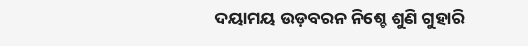ଦୟାମୟ ଉଡ଼ବରନ ନିଶ୍ଚେ ଶୁଣି ଗୁହାରି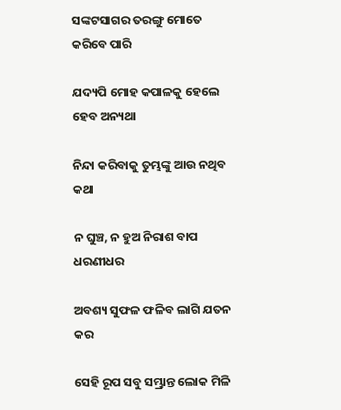ସଙ୍କଟସାଗର ତରଙ୍ଗୁ ମୋତେ କରିବେ ପାରି

ଯଦ୍ୟପି ମୋହ କପାଳକୁ ହେଲେ ହେବ ଅନ୍ୟଥା

ନିନ୍ଦା କରିବାକୁ ତୁମ୍ଭଙ୍କୁ ଆଉ ନଥିବ କଥା

ନ ଘୁଞ୍ଚ, ନ ହୁଅ ନିରାଶ ବାପ ଧରଣୀଧର

ଅବଶ୍ୟ ସୁଫଳ ଫଳିବ ଲାଗି ଯତନ କର

ସେହି ରୂପ ସବୁ ସମ୍ଭ୍ରାନ୍ତ ଲୋକ ମିଳି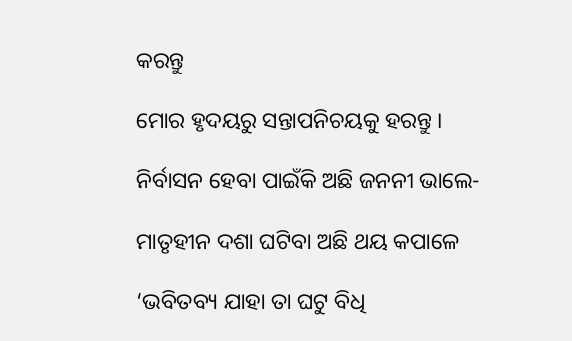କରନ୍ତୁ

ମୋର ହୃଦୟରୁ ସନ୍ତାପନିଚୟକୁ ହରନ୍ତୁ ।

ନିର୍ବାସନ ହେବା ପାଇଁକି ଅଛି ଜନନୀ ଭାଲେ-

ମାତୃହୀନ ଦଶା ଘଟିବା ଅଛି ଥୟ କପାଳେ

‘ଭବିତବ୍ୟ ଯାହା ତା ଘଟୁ ବିଧି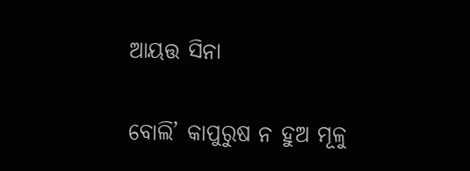ଆୟତ୍ତ ସିନା

ବୋଲି’ କାପୁରୁଷ ନ ହୁଅ ମୂଳୁ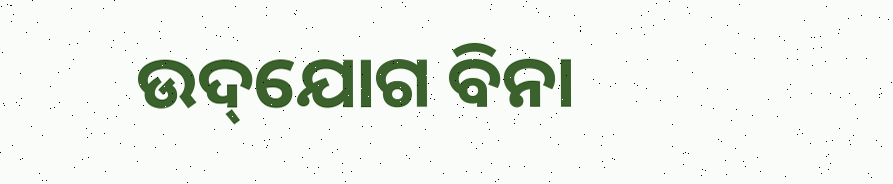ଉଦ୍‌ଯୋଗ ବିନା